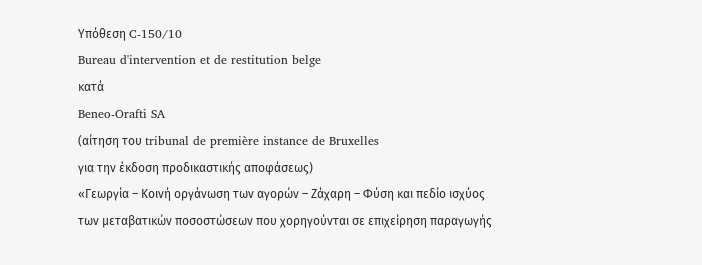Υπόθεση C-150/10
Bureau d'intervention et de restitution belge
κατά
Beneo-Orafti SA
(αίτηση του tribunal de première instance de Bruxelles
για την έκδοση προδικαστικής αποφάσεως)
«Γεωργία – Κοινή οργάνωση των αγορών – Ζάχαρη – Φύση και πεδίο ισχύος των μεταβατικών ποσοστώσεων που χορηγούνται σε επιχείρηση παραγωγής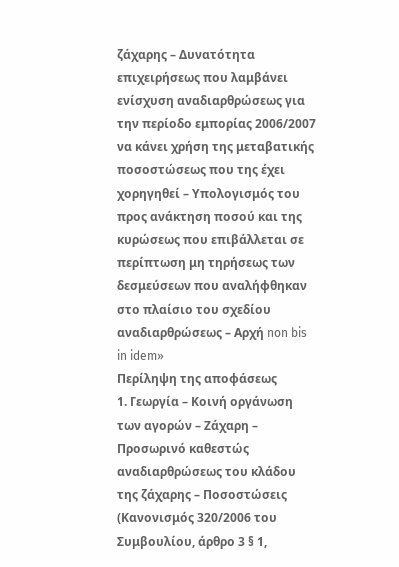ζάχαρης – Δυνατότητα επιχειρήσεως που λαμβάνει ενίσχυση αναδιαρθρώσεως για την περίοδο εμπορίας 2006/2007 να κάνει χρήση της μεταβατικής ποσοστώσεως που της έχει χορηγηθεί – Υπολογισμός του προς ανάκτηση ποσού και της κυρώσεως που επιβάλλεται σε περίπτωση μη τηρήσεως των δεσμεύσεων που αναλήφθηκαν στο πλαίσιο του σχεδίου αναδιαρθρώσεως – Αρχή non bis in idem»
Περίληψη της αποφάσεως
1. Γεωργία – Κοινή οργάνωση των αγορών – Ζάχαρη – Προσωρινό καθεστώς αναδιαρθρώσεως του κλάδου της ζάχαρης – Ποσοστώσεις
(Κανονισμός 320/2006 του Συμβουλίου, άρθρο 3 § 1,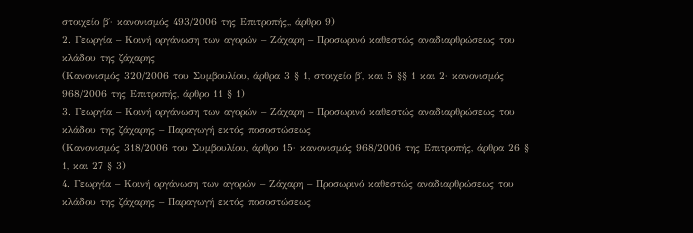στοιχείο β΄· κανονισμός 493/2006 της Επιτροπής,, άρθρο 9)
2. Γεωργία – Κοινή οργάνωση των αγορών – Ζάχαρη – Προσωρινό καθεστώς αναδιαρθρώσεως του κλάδου της ζάχαρης
(Κανονισμός 320/2006 του Συμβουλίου, άρθρα 3 § 1, στοιχείο β΄, και 5 §§ 1 και 2· κανονισμός 968/2006 της Επιτροπής, άρθρο 11 § 1)
3. Γεωργία – Κοινή οργάνωση των αγορών – Ζάχαρη – Προσωρινό καθεστώς αναδιαρθρώσεως του κλάδου της ζάχαρης – Παραγωγή εκτός ποσοστώσεως
(Κανονισμός 318/2006 του Συμβουλίου, άρθρο 15· κανονισμός 968/2006 της Επιτροπής, άρθρα 26 § 1, και 27 § 3)
4. Γεωργία – Κοινή οργάνωση των αγορών – Ζάχαρη – Προσωρινό καθεστώς αναδιαρθρώσεως του κλάδου της ζάχαρης – Παραγωγή εκτός ποσοστώσεως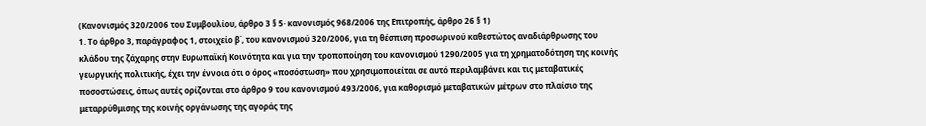(Κανονισμός 320/2006 του Συμβουλίου, άρθρο 3 § 5· κανονισμός 968/2006 της Επιτροπής, άρθρο 26 § 1)
1. Το άρθρο 3, παράγραφος 1, στοιχείο β΄, του κανονισμού 320/2006, για τη θέσπιση προσωρινού καθεστώτος αναδιάρθρωσης του κλάδου της ζάχαρης στην Ευρωπαϊκή Κοινότητα και για την τροποποίηση του κανονισμού 1290/2005 για τη χρηματοδότηση της κοινής γεωργικής πολιτικής, έχει την έννοια ότι ο όρος «ποσόστωση» που χρησιμοποιείται σε αυτό περιλαμβάνει και τις μεταβατικές ποσοστώσεις, όπως αυτές ορίζονται στο άρθρο 9 του κανονισμού 493/2006, για καθορισμό μεταβατικών μέτρων στο πλαίσιο της μεταρρύθμισης της κοινής οργάνωσης της αγοράς της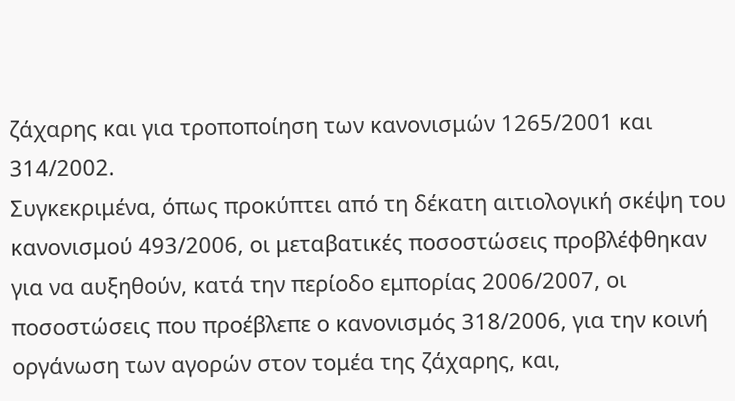ζάχαρης και για τροποποίηση των κανονισμών 1265/2001 και 314/2002.
Συγκεκριμένα, όπως προκύπτει από τη δέκατη αιτιολογική σκέψη του κανονισμού 493/2006, οι μεταβατικές ποσοστώσεις προβλέφθηκαν για να αυξηθούν, κατά την περίοδο εμπορίας 2006/2007, οι ποσοστώσεις που προέβλεπε ο κανονισμός 318/2006, για την κοινή οργάνωση των αγορών στον τομέα της ζάχαρης, και,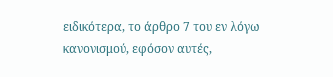ειδικότερα, το άρθρο 7 του εν λόγω κανονισμού, εφόσον αυτές,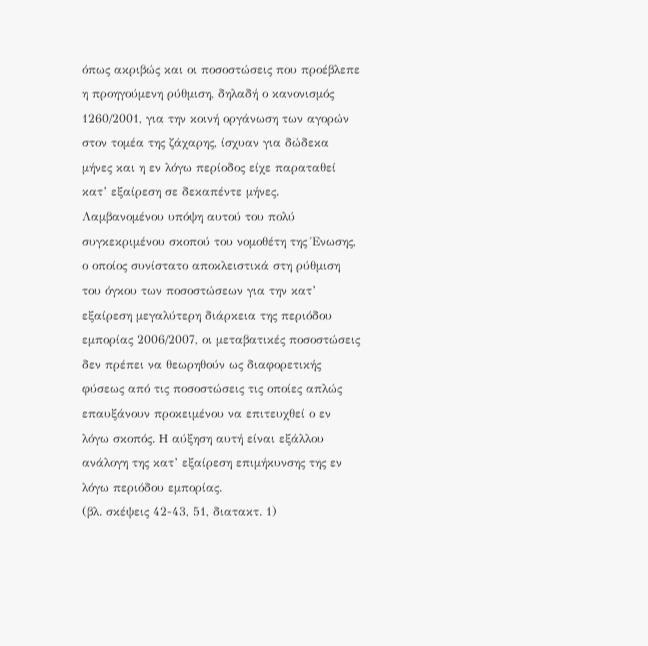όπως ακριβώς και οι ποσοστώσεις που προέβλεπε η προηγούμενη ρύθμιση, δηλαδή ο κανονισμός 1260/2001, για την κοινή οργάνωση των αγορών στον τομέα της ζάχαρης, ίσχυαν για δώδεκα μήνες και η εν λόγω περίοδος είχε παραταθεί κατ’ εξαίρεση σε δεκαπέντε μήνες. Λαμβανομένου υπόψη αυτού του πολύ συγκεκριμένου σκοπού του νομοθέτη της Ένωσης, ο οποίος συνίστατο αποκλειστικά στη ρύθμιση του όγκου των ποσοστώσεων για την κατ’ εξαίρεση μεγαλύτερη διάρκεια της περιόδου εμπορίας 2006/2007, οι μεταβατικές ποσοστώσεις δεν πρέπει να θεωρηθούν ως διαφορετικής φύσεως από τις ποσοστώσεις τις οποίες απλώς επαυξάνουν προκειμένου να επιτευχθεί ο εν λόγω σκοπός. H αύξηση αυτή είναι εξάλλου ανάλογη της κατ’ εξαίρεση επιμήκυνσης της εν λόγω περιόδου εμπορίας.
(βλ. σκέψεις 42-43, 51, διατακτ. 1)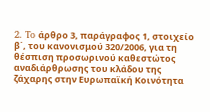2. To άρθρο 3, παράγραφος 1, στοιχείο β΄, του κανονισμού 320/2006, για τη θέσπιση προσωρινού καθεστώτος αναδιάρθρωσης του κλάδου της ζάχαρης στην Ευρωπαϊκή Κοινότητα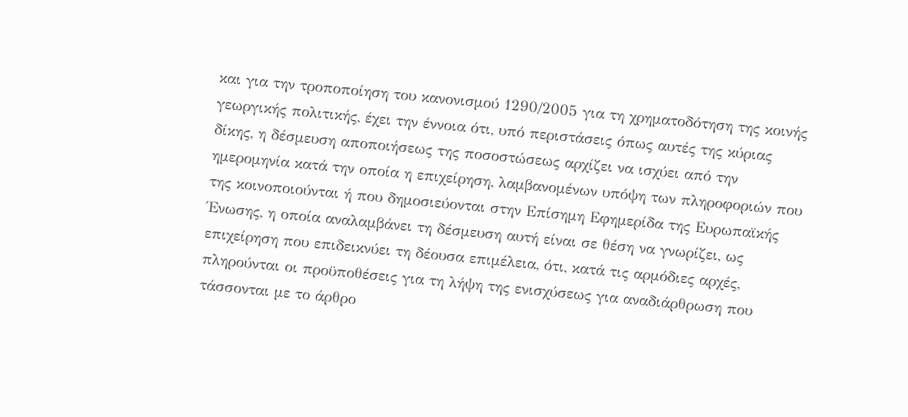και για την τροποποίηση του κανονισμού 1290/2005 για τη χρηματοδότηση της κοινής γεωργικής πολιτικής, έχει την έννοια ότι, υπό περιστάσεις όπως αυτές της κύριας δίκης, η δέσμευση αποποιήσεως της ποσοστώσεως αρχίζει να ισχύει από την ημερομηνία κατά την οποία η επιχείρηση, λαμβανομένων υπόψη των πληροφοριών που της κοινοποιούνται ή που δημοσιεύονται στην Επίσημη Εφημερίδα της Ευρωπαϊκής Ένωσης, η οποία αναλαμβάνει τη δέσμευση αυτή είναι σε θέση να γνωρίζει, ως επιχείρηση που επιδεικνύει τη δέουσα επιμέλεια, ότι, κατά τις αρμόδιες αρχές, πληρούνται οι προϋποθέσεις για τη λήψη της ενισχύσεως για αναδιάρθρωση που τάσσονται με το άρθρο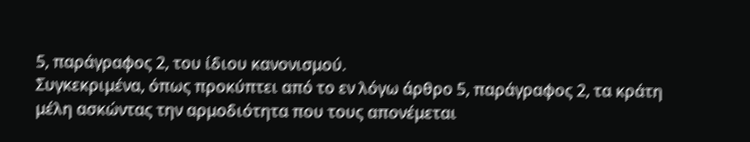5, παράγραφος 2, του ίδιου κανονισμού.
Συγκεκριμένα, όπως προκύπτει από το εν λόγω άρθρο 5, παράγραφος 2, τα κράτη μέλη ασκώντας την αρμοδιότητα που τους απονέμεται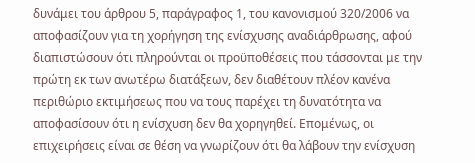δυνάμει του άρθρου 5, παράγραφος 1, του κανονισμού 320/2006 να αποφασίζουν για τη χορήγηση της ενίσχυσης αναδιάρθρωσης, αφού διαπιστώσουν ότι πληρούνται οι προϋποθέσεις που τάσσονται με την πρώτη εκ των ανωτέρω διατάξεων, δεν διαθέτουν πλέον κανένα περιθώριο εκτιμήσεως που να τους παρέχει τη δυνατότητα να αποφασίσουν ότι η ενίσχυση δεν θα χορηγηθεί. Επομένως, οι επιχειρήσεις είναι σε θέση να γνωρίζουν ότι θα λάβουν την ενίσχυση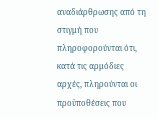αναδιάρθρωσης από τη στιγμή που πληροφορούνται ότι, κατά τις αρμόδιες αρχές, πληρούνται οι προϋποθέσεις που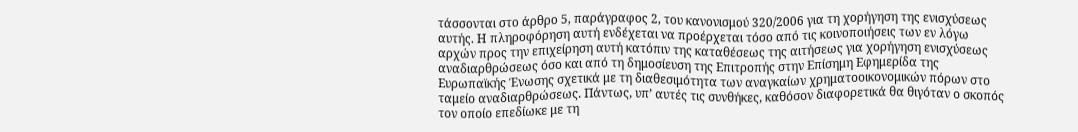τάσσονται στο άρθρο 5, παράγραφος 2, του κανονισμού 320/2006 για τη χορήγηση της ενισχύσεως αυτής. Η πληροφόρηση αυτή ενδέχεται να προέρχεται τόσο από τις κοινοποιήσεις των εν λόγω αρχών προς την επιχείρηση αυτή κατόπιν της καταθέσεως της αιτήσεως για χορήγηση ενισχύσεως αναδιαρθρώσεως όσο και από τη δημοσίευση της Επιτροπής στην Επίσημη Εφημερίδα της Ευρωπαϊκής Ένωσης σχετικά με τη διαθεσιμότητα των αναγκαίων χρηματοοικονομικών πόρων στο ταμείο αναδιαρθρώσεως. Πάντως, υπ’ αυτές τις συνθήκες, καθόσον διαφορετικά θα θιγόταν ο σκοπός τον οποίο επεδίωκε με τη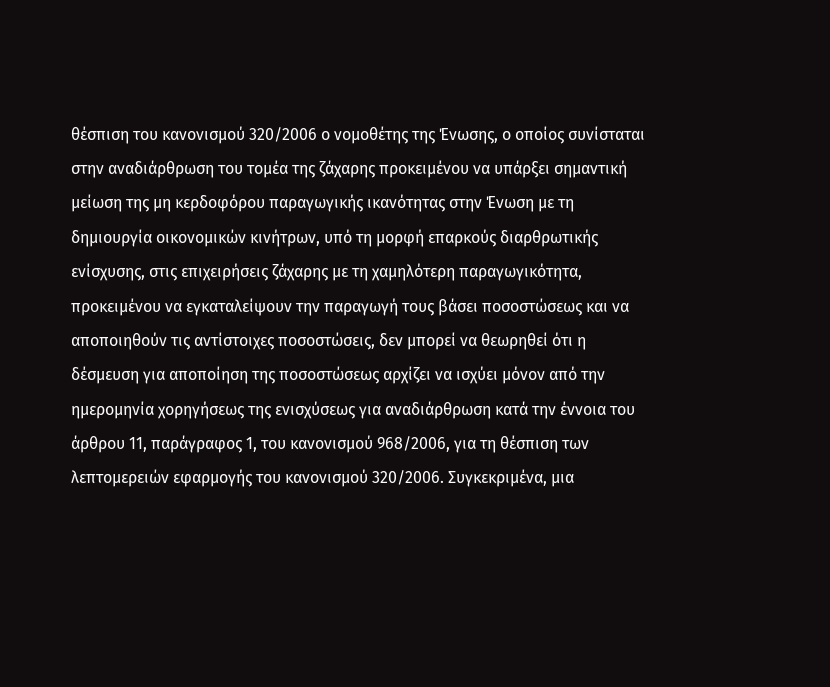θέσπιση του κανονισμού 320/2006 ο νομοθέτης της Ένωσης, ο οποίος συνίσταται στην αναδιάρθρωση του τομέα της ζάχαρης προκειμένου να υπάρξει σημαντική μείωση της μη κερδοφόρου παραγωγικής ικανότητας στην Ένωση με τη δημιουργία οικονομικών κινήτρων, υπό τη μορφή επαρκούς διαρθρωτικής ενίσχυσης, στις επιχειρήσεις ζάχαρης με τη χαμηλότερη παραγωγικότητα, προκειμένου να εγκαταλείψουν την παραγωγή τους βάσει ποσοστώσεως και να αποποιηθούν τις αντίστοιχες ποσοστώσεις, δεν μπορεί να θεωρηθεί ότι η δέσμευση για αποποίηση της ποσοστώσεως αρχίζει να ισχύει μόνον από την ημερομηνία χορηγήσεως της ενισχύσεως για αναδιάρθρωση κατά την έννοια του άρθρου 11, παράγραφος 1, του κανονισμού 968/2006, για τη θέσπιση των λεπτομερειών εφαρμογής του κανονισμού 320/2006. Συγκεκριμένα, μια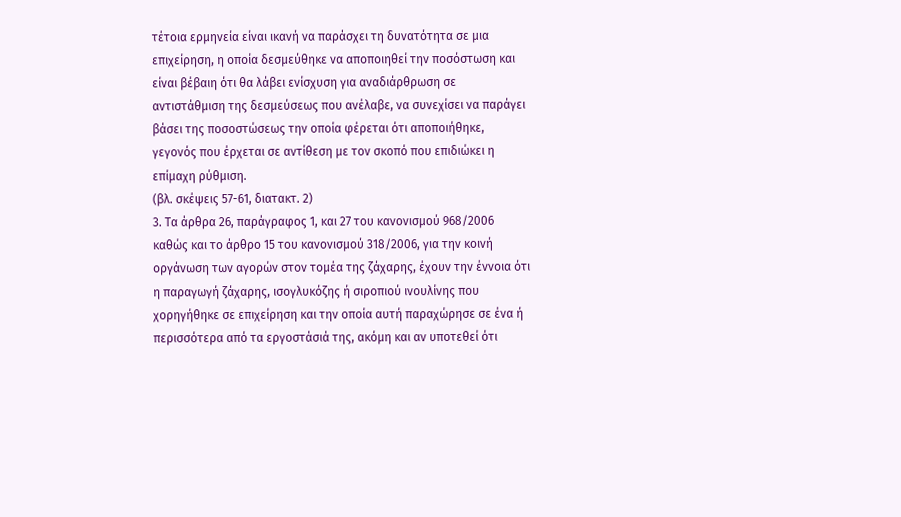τέτοια ερμηνεία είναι ικανή να παράσχει τη δυνατότητα σε μια επιχείρηση, η οποία δεσμεύθηκε να αποποιηθεί την ποσόστωση και είναι βέβαιη ότι θα λάβει ενίσχυση για αναδιάρθρωση σε αντιστάθμιση της δεσμεύσεως που ανέλαβε, να συνεχίσει να παράγει βάσει της ποσοστώσεως την οποία φέρεται ότι αποποιήθηκε, γεγονός που έρχεται σε αντίθεση με τον σκοπό που επιδιώκει η επίμαχη ρύθμιση.
(βλ. σκέψεις 57-61, διατακτ. 2)
3. Τα άρθρα 26, παράγραφος 1, και 27 του κανονισμού 968/2006 καθώς και το άρθρο 15 του κανονισμού 318/2006, για την κοινή οργάνωση των αγορών στον τομέα της ζάχαρης, έχουν την έννοια ότι η παραγωγή ζάχαρης, ισογλυκόζης ή σιροπιού ινουλίνης που χορηγήθηκε σε επιχείρηση και την οποία αυτή παραχώρησε σε ένα ή περισσότερα από τα εργοστάσιά της, ακόμη και αν υποτεθεί ότι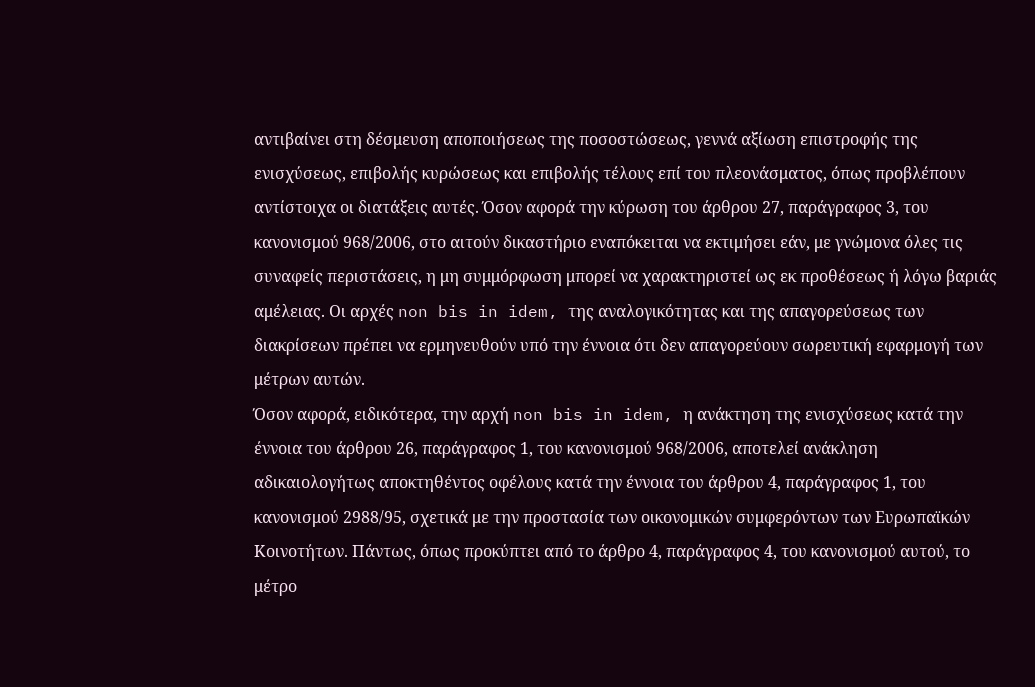αντιβαίνει στη δέσμευση αποποιήσεως της ποσοστώσεως, γεννά αξίωση επιστροφής της ενισχύσεως, επιβολής κυρώσεως και επιβολής τέλους επί του πλεονάσματος, όπως προβλέπουν αντίστοιχα οι διατάξεις αυτές. Όσον αφορά την κύρωση του άρθρου 27, παράγραφος 3, του κανονισμού 968/2006, στο αιτούν δικαστήριο εναπόκειται να εκτιμήσει εάν, με γνώμονα όλες τις συναφείς περιστάσεις, η μη συμμόρφωση μπορεί να χαρακτηριστεί ως εκ προθέσεως ή λόγω βαριάς αμέλειας. Οι αρχές non bis in idem, της αναλογικότητας και της απαγορεύσεως των διακρίσεων πρέπει να ερμηνευθούν υπό την έννοια ότι δεν απαγορεύουν σωρευτική εφαρμογή των μέτρων αυτών.
Όσον αφορά, ειδικότερα, την αρχή non bis in idem, η ανάκτηση της ενισχύσεως κατά την έννοια του άρθρου 26, παράγραφος 1, του κανονισμού 968/2006, αποτελεί ανάκληση αδικαιολογήτως αποκτηθέντος οφέλους κατά την έννοια του άρθρου 4, παράγραφος 1, του κανονισμού 2988/95, σχετικά με την προστασία των οικονομικών συμφερόντων των Ευρωπαϊκών Κοινοτήτων. Πάντως, όπως προκύπτει από το άρθρο 4, παράγραφος 4, του κανονισμού αυτού, το μέτρο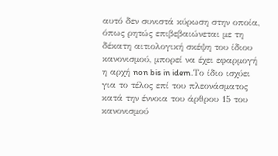αυτό δεν συνιστά κύρωση στην οποία, όπως ρητώς επιβεβαιώνεται με τη δέκατη αιτιολογική σκέψη του ίδιου κανονισμού, μπορεί να έχει εφαρμογή η αρχή non bis in idem.Το ίδιο ισχύει για το τέλος επί του πλεονάσματος κατά την έννοια του άρθρου 15 του κανονισμού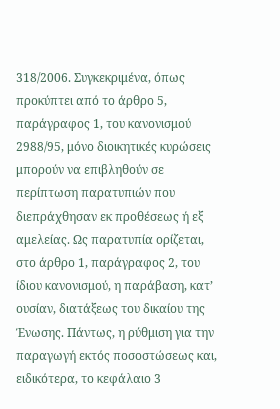318/2006. Συγκεκριμένα, όπως προκύπτει από το άρθρο 5, παράγραφος 1, του κανονισμού 2988/95, μόνο διοικητικές κυρώσεις μπορούν να επιβληθούν σε περίπτωση παρατυπιών που διεπράχθησαν εκ προθέσεως ή εξ αμελείας. Ως παρατυπία ορίζεται, στο άρθρο 1, παράγραφος 2, του ίδιου κανονισμού, η παράβαση, κατ’ ουσίαν, διατάξεως του δικαίου της Ένωσης. Πάντως, η ρύθμιση για την παραγωγή εκτός ποσοστώσεως και, ειδικότερα, το κεφάλαιο 3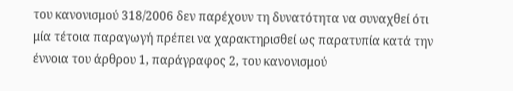του κανονισμού 318/2006 δεν παρέχουν τη δυνατότητα να συναχθεί ότι μία τέτοια παραγωγή πρέπει να χαρακτηρισθεί ως παρατυπία κατά την έννοια του άρθρου 1, παράγραφος 2, του κανονισμού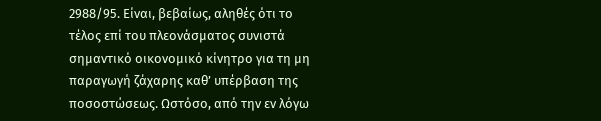2988/95. Είναι, βεβαίως, αληθές ότι το τέλος επί του πλεονάσματος συνιστά σημαντικό οικονομικό κίνητρο για τη μη παραγωγή ζάχαρης καθ’ υπέρβαση της ποσοστώσεως. Ωστόσο, από την εν λόγω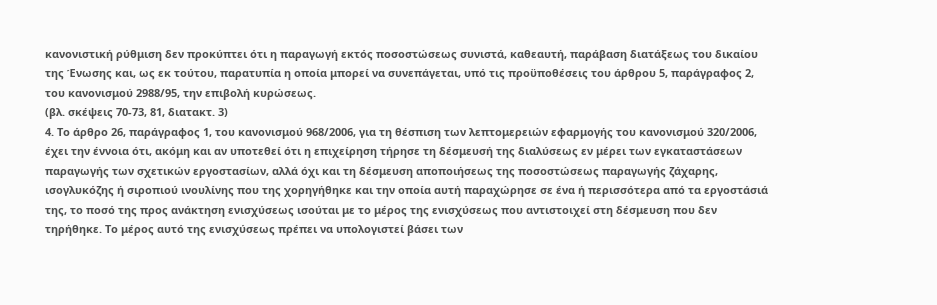κανονιστική ρύθμιση δεν προκύπτει ότι η παραγωγή εκτός ποσοστώσεως συνιστά, καθεαυτή, παράβαση διατάξεως του δικαίου της Ένωσης και, ως εκ τούτου, παρατυπία η οποία μπορεί να συνεπάγεται, υπό τις προϋποθέσεις του άρθρου 5, παράγραφος 2, του κανονισμού 2988/95, την επιβολή κυρώσεως.
(βλ. σκέψεις 70-73, 81, διατακτ. 3)
4. Το άρθρο 26, παράγραφος 1, του κανονισμού 968/2006, για τη θέσπιση των λεπτομερειών εφαρμογής του κανονισμού 320/2006, έχει την έννοια ότι, ακόμη και αν υποτεθεί ότι η επιχείρηση τήρησε τη δέσμευσή της διαλύσεως εν μέρει των εγκαταστάσεων παραγωγής των σχετικών εργοστασίων, αλλά όχι και τη δέσμευση αποποιήσεως της ποσοστώσεως παραγωγής ζάχαρης, ισογλυκόζης ή σιροπιού ινουλίνης που της χορηγήθηκε και την οποία αυτή παραχώρησε σε ένα ή περισσότερα από τα εργοστάσιά της, το ποσό της προς ανάκτηση ενισχύσεως ισούται με το μέρος της ενισχύσεως που αντιστοιχεί στη δέσμευση που δεν τηρήθηκε. Το μέρος αυτό της ενισχύσεως πρέπει να υπολογιστεί βάσει των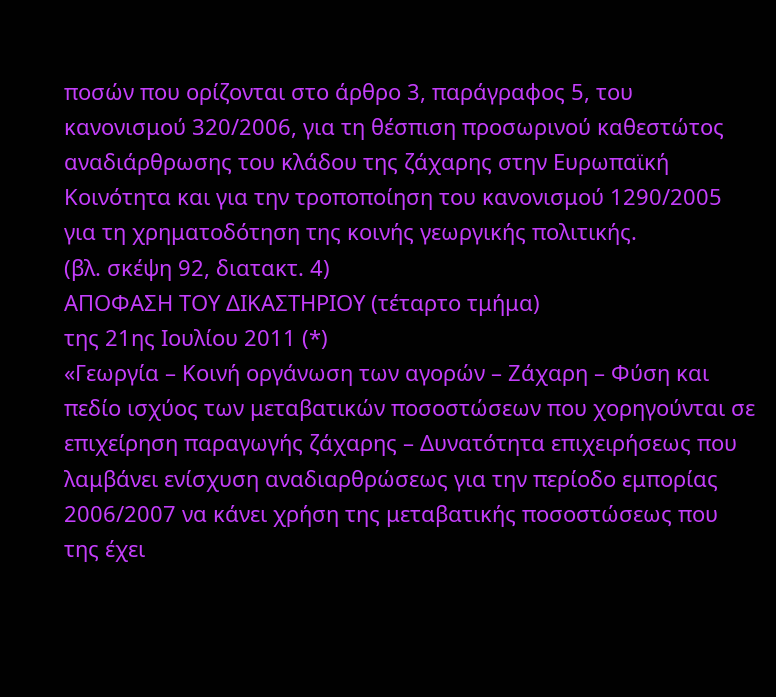ποσών που ορίζονται στο άρθρο 3, παράγραφος 5, του κανονισμού 320/2006, για τη θέσπιση προσωρινού καθεστώτος αναδιάρθρωσης του κλάδου της ζάχαρης στην Ευρωπαϊκή Κοινότητα και για την τροποποίηση του κανονισμού 1290/2005 για τη χρηματοδότηση της κοινής γεωργικής πολιτικής.
(βλ. σκέψη 92, διατακτ. 4)
ΑΠΟΦΑΣΗ ΤΟΥ ΔΙΚΑΣΤΗΡΙΟΥ (τέταρτο τμήμα)
της 21ης Ιουλίου 2011 (*)
«Γεωργία – Κοινή οργάνωση των αγορών – Ζάχαρη – Φύση και πεδίο ισχύος των μεταβατικών ποσοστώσεων που χορηγούνται σε επιχείρηση παραγωγής ζάχαρης – Δυνατότητα επιχειρήσεως που λαμβάνει ενίσχυση αναδιαρθρώσεως για την περίοδο εμπορίας 2006/2007 να κάνει χρήση της μεταβατικής ποσοστώσεως που της έχει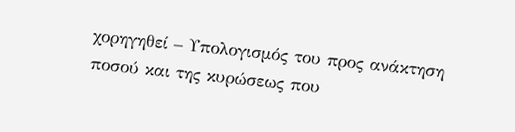χορηγηθεί – Υπολογισμός του προς ανάκτηση ποσού και της κυρώσεως που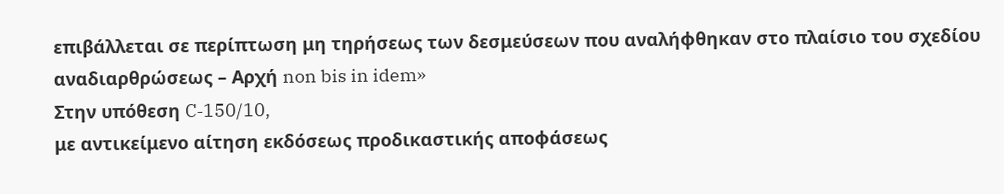επιβάλλεται σε περίπτωση μη τηρήσεως των δεσμεύσεων που αναλήφθηκαν στο πλαίσιο του σχεδίου αναδιαρθρώσεως – Αρχή non bis in idem»
Στην υπόθεση C‑150/10,
με αντικείμενο αίτηση εκδόσεως προδικαστικής αποφάσεως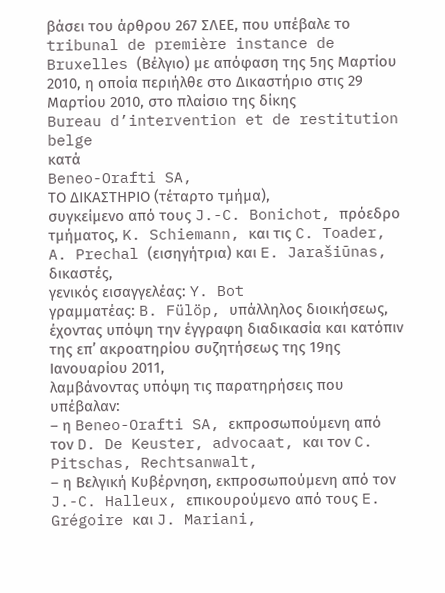βάσει του άρθρου 267 ΣΛΕΕ, που υπέβαλε το tribunal de première instance de Bruxelles (Βέλγιο) με απόφαση της 5ης Μαρτίου 2010, η οποία περιήλθε στο Δικαστήριο στις 29 Μαρτίου 2010, στο πλαίσιο της δίκης
Bureau d’intervention et de restitution belge
κατά
Beneo-Orafti SA,
ΤΟ ΔΙΚΑΣΤΗΡΙΟ (τέταρτο τμήμα),
συγκείμενο από τους J.-C. Bonichot, πρόεδρο τμήματος, K. Schiemann, και τις C. Toader, A. Prechal (εισηγήτρια) και E. Jarašiūnas, δικαστές,
γενικός εισαγγελέας: Y. Bot
γραμματέας: B. Fülöp, υπάλληλος διοικήσεως,
έχοντας υπόψη την έγγραφη διαδικασία και κατόπιν της επ’ ακροατηρίου συζητήσεως της 19ης Ιανουαρίου 2011,
λαμβάνοντας υπόψη τις παρατηρήσεις που υπέβαλαν:
– η Beneo-Orafti SA, εκπροσωπούμενη από τον D. De Keuster, advocaat, και τον C. Pitschas, Rechtsanwalt,
– η Βελγική Κυβέρνηση, εκπροσωπούμενη από τον J.-C. Halleux, επικουρούμενο από τους E. Grégoire και J. Mariani,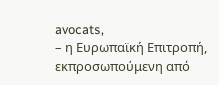avocats,
– η Ευρωπαϊκή Επιτροπή, εκπροσωπούμενη από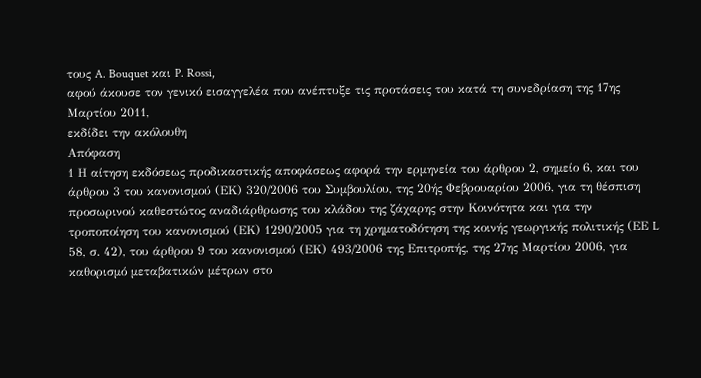τους A. Bouquet και P. Rossi,
αφού άκουσε τον γενικό εισαγγελέα που ανέπτυξε τις προτάσεις του κατά τη συνεδρίαση της 17ης Μαρτίου 2011,
εκδίδει την ακόλουθη
Απόφαση
1 Η αίτηση εκδόσεως προδικαστικής αποφάσεως αφορά την ερμηνεία του άρθρου 2, σημείο 6, και του άρθρου 3 του κανονισμού (ΕΚ) 320/2006 του Συμβουλίου, της 20ής Φεβρουαρίου 2006, για τη θέσπιση προσωρινού καθεστώτος αναδιάρθρωσης του κλάδου της ζάχαρης στην Κοινότητα και για την τροποποίηση του κανονισμού (ΕΚ) 1290/2005 για τη χρηματοδότηση της κοινής γεωργικής πολιτικής (ΕΕ L 58, σ. 42), του άρθρου 9 του κανονισμού (ΕΚ) 493/2006 της Επιτροπής, της 27ης Μαρτίου 2006, για καθορισμό μεταβατικών μέτρων στο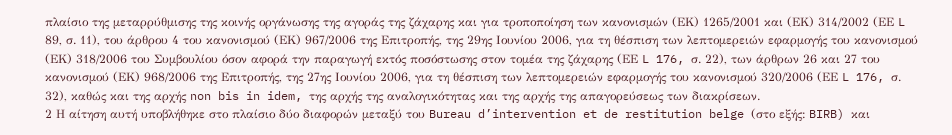πλαίσιο της μεταρρύθμισης της κοινής οργάνωσης της αγοράς της ζάχαρης και για τροποποίηση των κανονισμών (ΕΚ) 1265/2001 και (ΕΚ) 314/2002 (ΕΕ L 89, σ. 11), του άρθρου 4 του κανονισμού (ΕΚ) 967/2006 της Επιτροπής, της 29ης Ιουνίου 2006, για τη θέσπιση των λεπτομερειών εφαρμογής του κανονισμού (ΕΚ) 318/2006 του Συμβουλίου όσον αφορά την παραγωγή εκτός ποσόστωσης στον τομέα της ζάχαρης (ΕΕ L 176, σ. 22), των άρθρων 26 και 27 του κανονισμού (ΕΚ) 968/2006 της Επιτροπής, της 27ης Ιουνίου 2006, για τη θέσπιση των λεπτομερειών εφαρμογής του κανονισμού 320/2006 (ΕΕ L 176, σ. 32), καθώς και της αρχής non bis in idem, της αρχής της αναλογικότητας και της αρχής της απαγορεύσεως των διακρίσεων.
2 Η αίτηση αυτή υποβλήθηκε στο πλαίσιο δύο διαφορών μεταξύ του Bureau d’intervention et de restitution belge (στο εξής: BIRB) και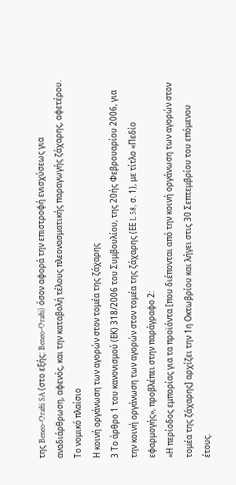της Beneo-Orafti SA (στο εξής: Beneo-Orafti) όσον αφορά την επιστροφή ενισχύσεως για αναδιάρθρωση, αφενός, και την καταβολή τέλους πλεονασματικής παραγωγής ζάχαρης, αφετέρου.
Το νομικό πλαίσιο
Η κοινή οργάνωση των αγορών στον τομέα της ζάχαρης
3 Το άρθρο 1 του κανονισμού (ΕΚ) 318/2006 του Συμβουλίου, της 20ής Φεβρουαρίου 2006, για την κοινή οργάνωση των αγορών στον τομέα της ζάχαρης (ΕΕ L 58, σ. 1), με τίτλο «Πεδίο εφαρμογής», προβλέπει στην παράγραφο 2:
«Η περίοδος εμπορίας για τα προϊόντα [που διέπονται από την κοινή οργάνωση των αγορών στον τομέα της ζάχαρης] αρχίζει την 1η Οκτωβρίου και λήγει στις 30 Σεπτεμβρίου του επόμενου έτους.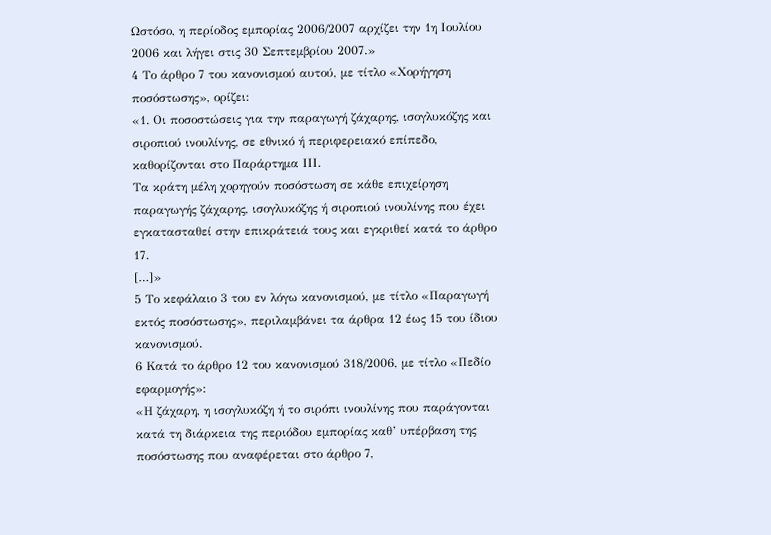Ωστόσο, η περίοδος εμπορίας 2006/2007 αρχίζει την 1η Ιουλίου 2006 και λήγει στις 30 Σεπτεμβρίου 2007.»
4 Το άρθρο 7 του κανονισμού αυτού, με τίτλο «Χορήγηση ποσόστωσης», ορίζει:
«1. Οι ποσοστώσεις για την παραγωγή ζάχαρης, ισογλυκόζης και σιροπιού ινουλίνης, σε εθνικό ή περιφερειακό επίπεδο, καθορίζονται στο Παράρτημα ΙΙΙ.
Τα κράτη μέλη χορηγούν ποσόστωση σε κάθε επιχείρηση παραγωγής ζάχαρης, ισογλυκόζης ή σιροπιού ινουλίνης που έχει εγκατασταθεί στην επικράτειά τους και εγκριθεί κατά το άρθρο 17.
[…]»
5 Το κεφάλαιο 3 του εν λόγω κανονισμού, με τίτλο «Παραγωγή εκτός ποσόστωσης», περιλαμβάνει τα άρθρα 12 έως 15 του ίδιου κανονισμού.
6 Κατά το άρθρο 12 του κανονισμού 318/2006, με τίτλο «Πεδίο εφαρμογής»:
«Η ζάχαρη, η ισογλυκόζη ή το σιρόπι ινουλίνης που παράγονται κατά τη διάρκεια της περιόδου εμπορίας καθ’ υπέρβαση της ποσόστωσης που αναφέρεται στο άρθρο 7,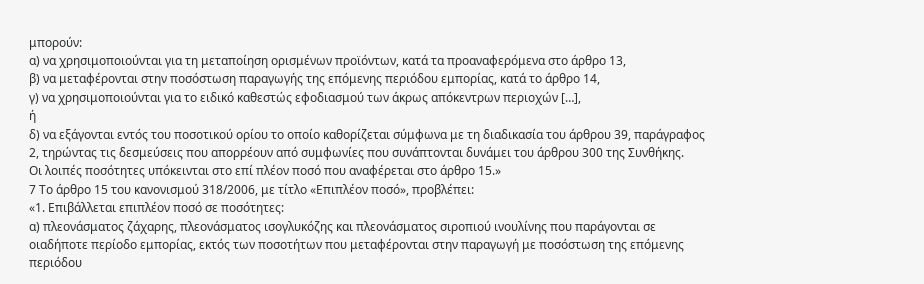μπορούν:
α) να χρησιμοποιούνται για τη μεταποίηση ορισμένων προϊόντων, κατά τα προαναφερόμενα στο άρθρο 13,
β) να μεταφέρονται στην ποσόστωση παραγωγής της επόμενης περιόδου εμπορίας, κατά το άρθρο 14,
γ) να χρησιμοποιούνται για το ειδικό καθεστώς εφοδιασμού των άκρως απόκεντρων περιοχών […],
ή
δ) να εξάγονται εντός του ποσοτικού ορίου το οποίο καθορίζεται σύμφωνα με τη διαδικασία του άρθρου 39, παράγραφος 2, τηρώντας τις δεσμεύσεις που απορρέουν από συμφωνίες που συνάπτονται δυνάμει του άρθρου 300 της Συνθήκης.
Οι λοιπές ποσότητες υπόκεινται στο επί πλέον ποσό που αναφέρεται στο άρθρο 15.»
7 Το άρθρο 15 του κανονισμού 318/2006, με τίτλο «Επιπλέον ποσό», προβλέπει:
«1. Επιβάλλεται επιπλέον ποσό σε ποσότητες:
α) πλεονάσματος ζάχαρης, πλεονάσματος ισογλυκόζης και πλεονάσματος σιροπιού ινουλίνης που παράγονται σε οιαδήποτε περίοδο εμπορίας, εκτός των ποσοτήτων που μεταφέρονται στην παραγωγή με ποσόστωση της επόμενης περιόδου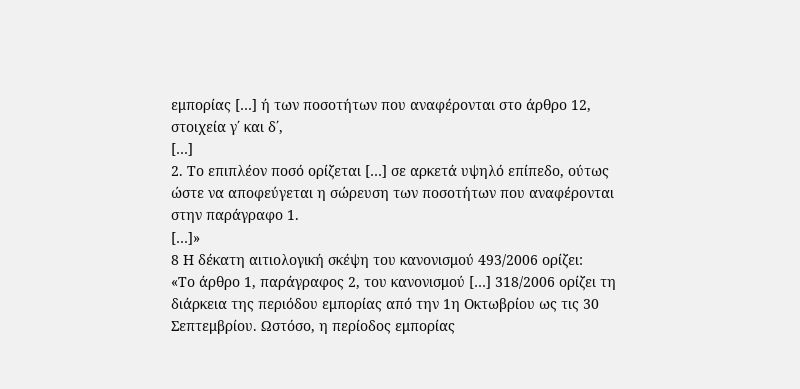εμπορίας […] ή των ποσοτήτων που αναφέρονται στο άρθρο 12, στοιχεία γ΄ και δ΄,
[…]
2. Το επιπλέον ποσό ορίζεται […] σε αρκετά υψηλό επίπεδο, ούτως ώστε να αποφεύγεται η σώρευση των ποσοτήτων που αναφέρονται στην παράγραφο 1.
[…]»
8 Η δέκατη αιτιολογική σκέψη του κανονισμού 493/2006 ορίζει:
«Το άρθρο 1, παράγραφος 2, του κανονισμού […] 318/2006 ορίζει τη διάρκεια της περιόδου εμπορίας από την 1η Οκτωβρίου ως τις 30 Σεπτεμβρίου. Ωστόσο, η περίοδος εμπορίας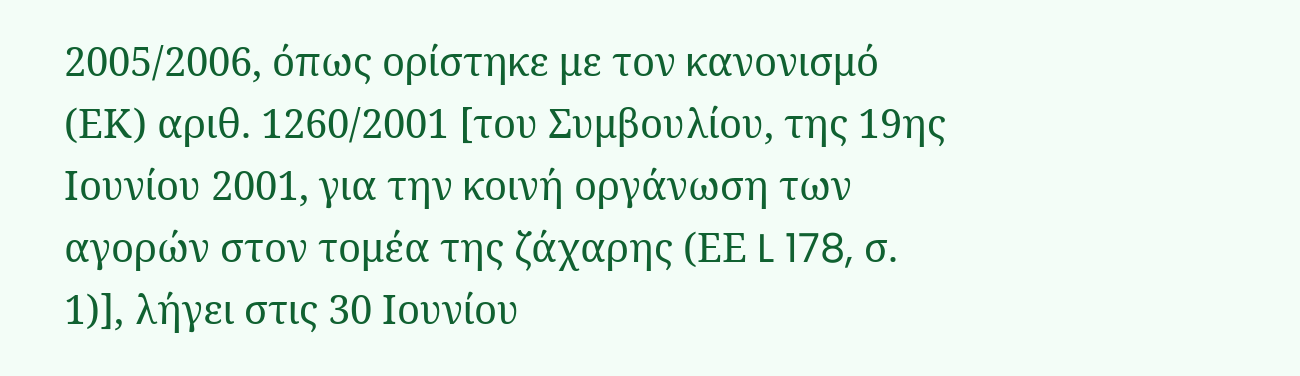2005/2006, όπως ορίστηκε με τον κανονισμό (ΕΚ) αριθ. 1260/2001 [του Συμβουλίου, της 19ης Ιουνίου 2001, για την κοινή οργάνωση των αγορών στον τομέα της ζάχαρης (ΕΕ L 178, σ. 1)], λήγει στις 30 Ιουνίου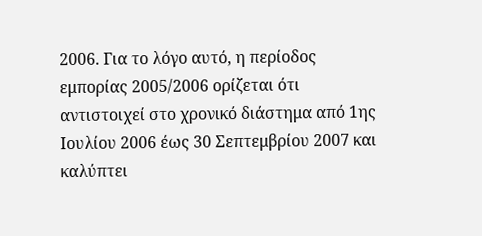2006. Για το λόγο αυτό, η περίοδος εμπορίας 2005/2006 ορίζεται ότι αντιστοιχεί στο χρονικό διάστημα από 1ης Ιουλίου 2006 έως 30 Σεπτεμβρίου 2007 και καλύπτει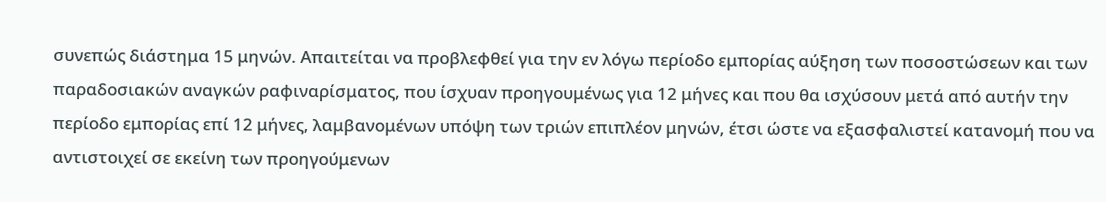συνεπώς διάστημα 15 μηνών. Απαιτείται να προβλεφθεί για την εν λόγω περίοδο εμπορίας αύξηση των ποσοστώσεων και των παραδοσιακών αναγκών ραφιναρίσματος, που ίσχυαν προηγουμένως για 12 μήνες και που θα ισχύσουν μετά από αυτήν την περίοδο εμπορίας επί 12 μήνες, λαμβανομένων υπόψη των τριών επιπλέον μηνών, έτσι ώστε να εξασφαλιστεί κατανομή που να αντιστοιχεί σε εκείνη των προηγούμενων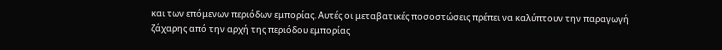και των επόμενων περιόδων εμπορίας. Αυτές οι μεταβατικές ποσοστώσεις πρέπει να καλύπτουν την παραγωγή ζάχαρης από την αρχή της περιόδου εμπορίας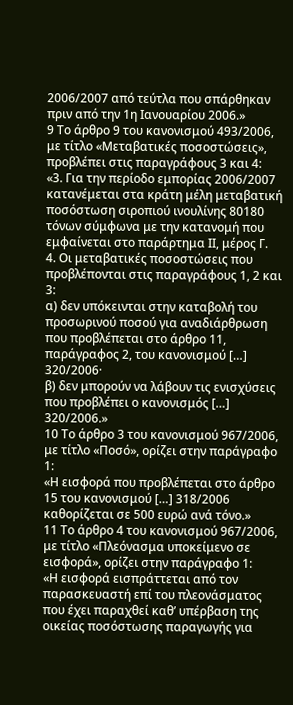2006/2007 από τεύτλα που σπάρθηκαν πριν από την 1η Ιανουαρίου 2006.»
9 Το άρθρο 9 του κανονισμού 493/2006, με τίτλο «Μεταβατικές ποσοστώσεις», προβλέπει στις παραγράφους 3 και 4:
«3. Για την περίοδο εμπορίας 2006/2007 κατανέμεται στα κράτη μέλη μεταβατική ποσόστωση σιροπιού ινουλίνης 80180 τόνων σύμφωνα με την κατανομή που εμφαίνεται στο παράρτημα ΙΙ, μέρος Γ.
4. Οι μεταβατικές ποσοστώσεις που προβλέπονται στις παραγράφους 1, 2 και 3:
α) δεν υπόκεινται στην καταβολή του προσωρινού ποσού για αναδιάρθρωση που προβλέπεται στο άρθρο 11, παράγραφος 2, του κανονισμού […] 320/2006·
β) δεν μπορούν να λάβουν τις ενισχύσεις που προβλέπει ο κανονισμός […] 320/2006.»
10 Το άρθρο 3 του κανονισμού 967/2006, με τίτλο «Ποσό», ορίζει στην παράγραφο 1:
«Η εισφορά που προβλέπεται στο άρθρο 15 του κανονισμού […] 318/2006 καθορίζεται σε 500 ευρώ ανά τόνο.»
11 Το άρθρο 4 του κανονισμού 967/2006, με τίτλο «Πλεόνασμα υποκείμενο σε εισφορά», ορίζει στην παράγραφο 1:
«Η εισφορά εισπράττεται από τον παρασκευαστή επί του πλεονάσματος που έχει παραχθεί καθ’ υπέρβαση της οικείας ποσόστωσης παραγωγής για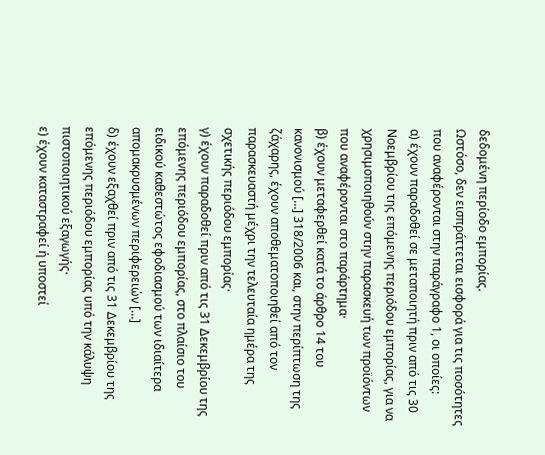δεδομένη περίοδο εμπορίας.
Ωστόσο, δεν εισπράττεται εισφορά για τις ποσότητες που αναφέρονται στην παράγραφο 1, οι οποίες:
α) έχουν παραδοθεί σε μεταποιητή πριν από τις 30 Νοεμβρίου της επόμενης περιόδου εμπορίας, για να χρησιμοποιηθούν στην παρασκευή των προϊόντων που αναφέρονται στο παράρτημα·
β) έχουν μεταφερθεί κατά το άρθρο 14 του κανονισμού […] 318/2006 και, στην περίπτωση της ζάχαρης, έχουν αποθεματοποιηθεί από τον παρασκευαστή μέχρι την τελευταία ημέρα της σχετικής περιόδου εμπορίας·
γ) έχουν παραδοθεί πριν από τις 31 Δεκεμβρίου της επόμενης περιόδου εμπορίας, στο πλαίσιο του ειδικού καθεστώτος εφοδιασμού των ιδιαίτερα απομακρυσμένων περιφερειών […]
δ) έχουν εξαχθεί πριν από τις 31 Δεκεμβρίου της επόμενης περιόδου εμπορίας υπό την κάλυψη πιστοποιητικού εξαγωγής·
ε) έχουν καταστραφεί ή υποστεί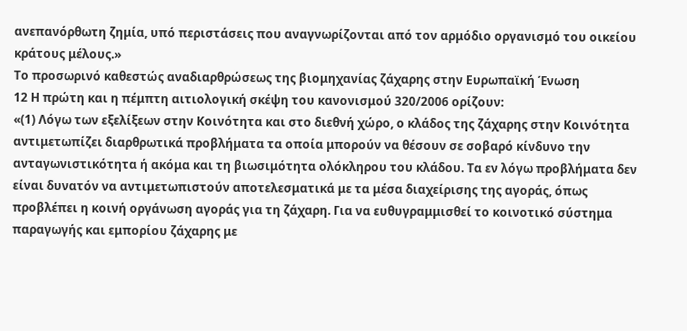ανεπανόρθωτη ζημία, υπό περιστάσεις που αναγνωρίζονται από τον αρμόδιο οργανισμό του οικείου κράτους μέλους.»
Το προσωρινό καθεστώς αναδιαρθρώσεως της βιομηχανίας ζάχαρης στην Ευρωπαϊκή Ένωση
12 Η πρώτη και η πέμπτη αιτιολογική σκέψη του κανονισμού 320/2006 ορίζουν:
«(1) Λόγω των εξελίξεων στην Κοινότητα και στο διεθνή χώρο, ο κλάδος της ζάχαρης στην Κοινότητα αντιμετωπίζει διαρθρωτικά προβλήματα τα οποία μπορούν να θέσουν σε σοβαρό κίνδυνο την ανταγωνιστικότητα ή ακόμα και τη βιωσιμότητα ολόκληρου του κλάδου. Τα εν λόγω προβλήματα δεν είναι δυνατόν να αντιμετωπιστούν αποτελεσματικά με τα μέσα διαχείρισης της αγοράς, όπως προβλέπει η κοινή οργάνωση αγοράς για τη ζάχαρη. Για να ευθυγραμμισθεί το κοινοτικό σύστημα παραγωγής και εμπορίου ζάχαρης με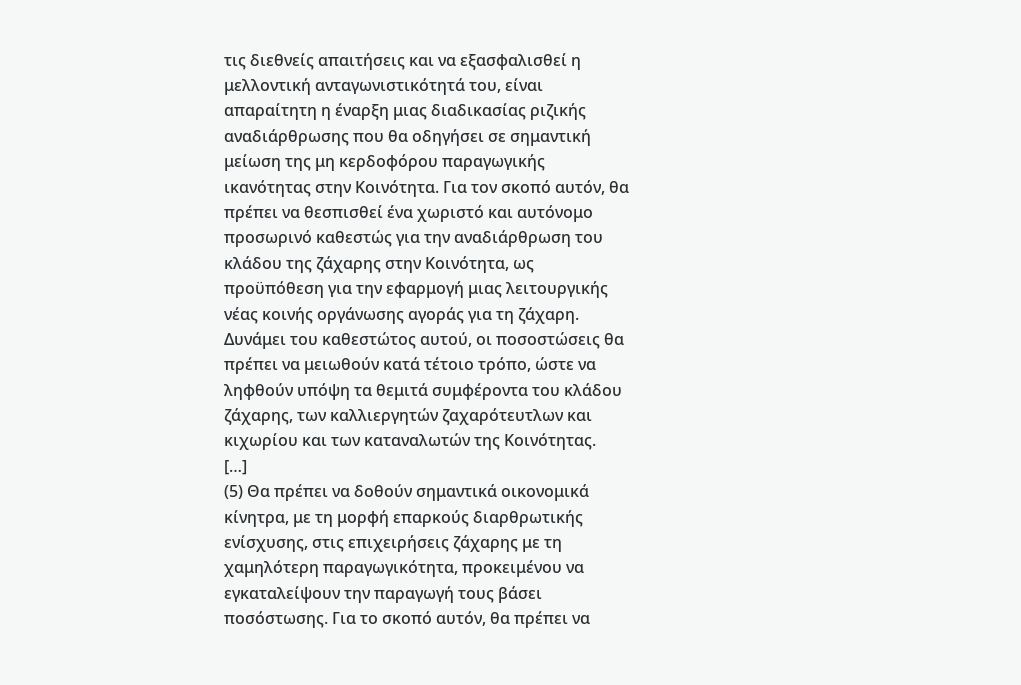τις διεθνείς απαιτήσεις και να εξασφαλισθεί η μελλοντική ανταγωνιστικότητά του, είναι απαραίτητη η έναρξη μιας διαδικασίας ριζικής αναδιάρθρωσης που θα οδηγήσει σε σημαντική μείωση της μη κερδοφόρου παραγωγικής ικανότητας στην Κοινότητα. Για τον σκοπό αυτόν, θα πρέπει να θεσπισθεί ένα χωριστό και αυτόνομο προσωρινό καθεστώς για την αναδιάρθρωση του κλάδου της ζάχαρης στην Κοινότητα, ως προϋπόθεση για την εφαρμογή μιας λειτουργικής νέας κοινής οργάνωσης αγοράς για τη ζάχαρη. Δυνάμει του καθεστώτος αυτού, οι ποσοστώσεις θα πρέπει να μειωθούν κατά τέτοιο τρόπο, ώστε να ληφθούν υπόψη τα θεμιτά συμφέροντα του κλάδου ζάχαρης, των καλλιεργητών ζαχαρότευτλων και κιχωρίου και των καταναλωτών της Κοινότητας.
[…]
(5) Θα πρέπει να δοθούν σημαντικά οικονομικά κίνητρα, με τη μορφή επαρκούς διαρθρωτικής ενίσχυσης, στις επιχειρήσεις ζάχαρης με τη χαμηλότερη παραγωγικότητα, προκειμένου να εγκαταλείψουν την παραγωγή τους βάσει ποσόστωσης. Για το σκοπό αυτόν, θα πρέπει να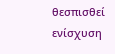θεσπισθεί ενίσχυση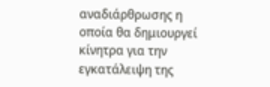αναδιάρθρωσης η οποία θα δημιουργεί κίνητρα για την εγκατάλειψη της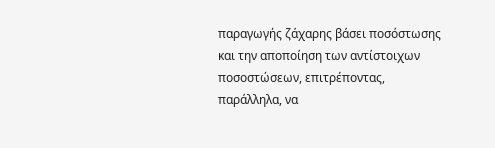παραγωγής ζάχαρης βάσει ποσόστωσης και την αποποίηση των αντίστοιχων ποσοστώσεων, επιτρέποντας, παράλληλα, να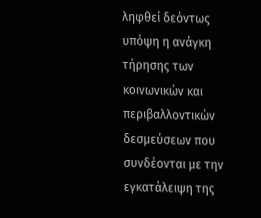ληφθεί δεόντως υπόψη η ανάγκη τήρησης των κοινωνικών και περιβαλλοντικών δεσμεύσεων που συνδέονται με την εγκατάλειψη της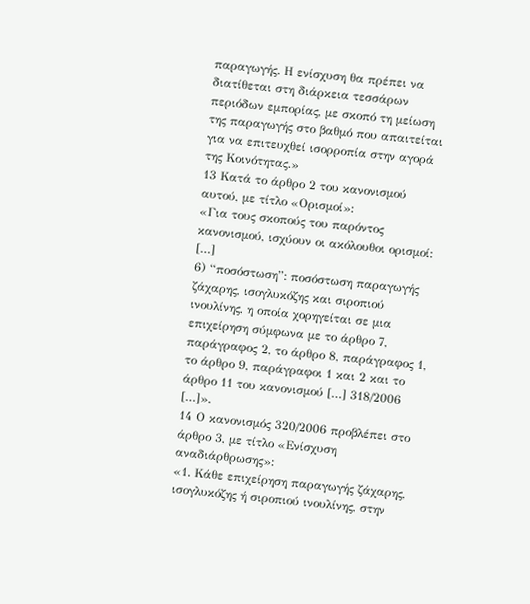παραγωγής. Η ενίσχυση θα πρέπει να διατίθεται στη διάρκεια τεσσάρων περιόδων εμπορίας, με σκοπό τη μείωση της παραγωγής στο βαθμό που απαιτείται για να επιτευχθεί ισορροπία στην αγορά της Κοινότητας.»
13 Κατά το άρθρο 2 του κανονισμού αυτού, με τίτλο «Ορισμοί»:
«Για τους σκοπούς του παρόντος κανονισμού, ισχύουν οι ακόλουθοι ορισμοί:
[…]
6) “ποσόστωση”: ποσόστωση παραγωγής ζάχαρης, ισογλυκόζης και σιροπιού ινουλίνης, η οποία χορηγείται σε μια επιχείρηση σύμφωνα με το άρθρο 7, παράγραφος 2, το άρθρο 8, παράγραφος 1, το άρθρο 9, παράγραφοι 1 και 2 και το άρθρο 11 του κανονισμού […] 318/2006 […]».
14 Ο κανονισμός 320/2006 προβλέπει στο άρθρο 3, με τίτλο «Ενίσχυση αναδιάρθρωσης»:
«1. Κάθε επιχείρηση παραγωγής ζάχαρης, ισογλυκόζης ή σιροπιού ινουλίνης, στην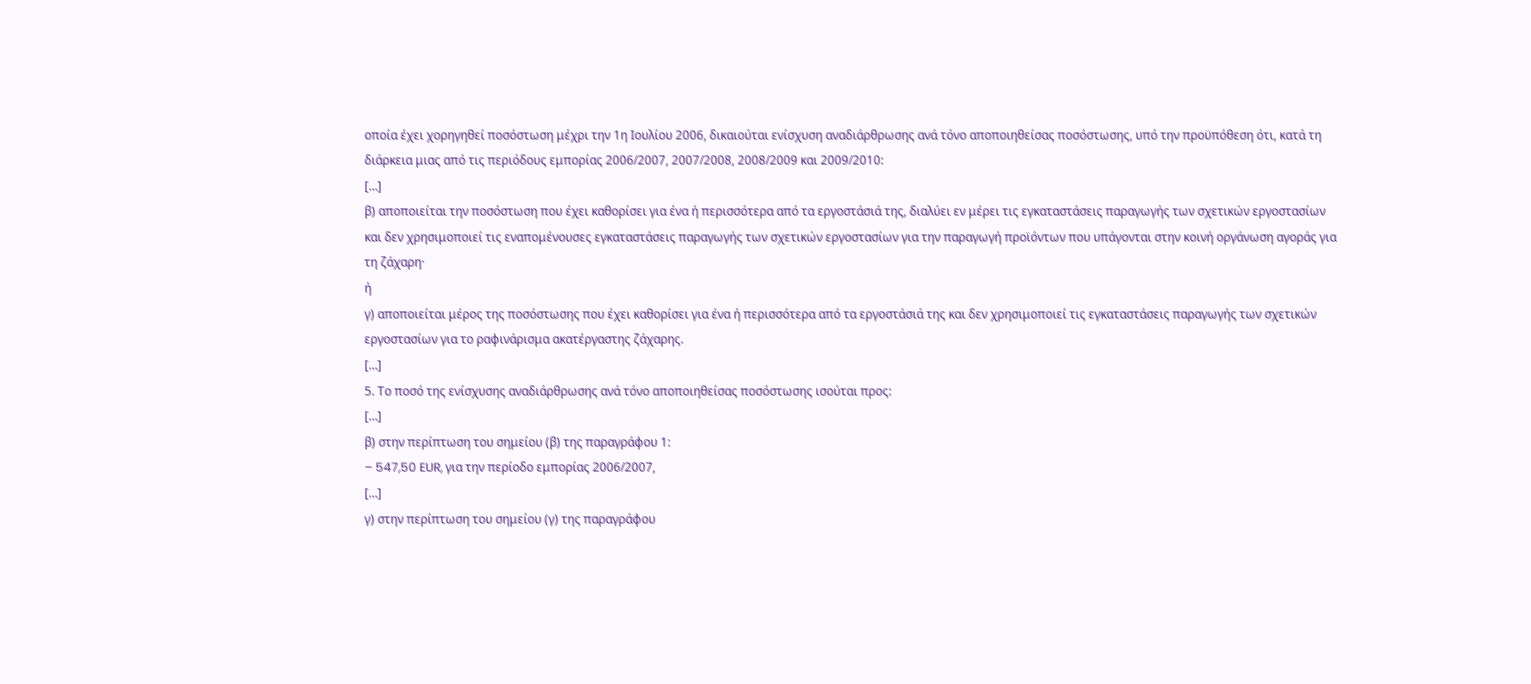οποία έχει χορηγηθεί ποσόστωση μέχρι την 1η Ιουλίου 2006, δικαιούται ενίσχυση αναδιάρθρωσης ανά τόνο αποποιηθείσας ποσόστωσης, υπό την προϋπόθεση ότι, κατά τη διάρκεια μιας από τις περιόδους εμπορίας 2006/2007, 2007/2008, 2008/2009 και 2009/2010:
[…]
β) αποποιείται την ποσόστωση που έχει καθορίσει για ένα ή περισσότερα από τα εργοστάσιά της, διαλύει εν μέρει τις εγκαταστάσεις παραγωγής των σχετικών εργοστασίων και δεν χρησιμοποιεί τις εναπομένουσες εγκαταστάσεις παραγωγής των σχετικών εργοστασίων για την παραγωγή προϊόντων που υπάγονται στην κοινή οργάνωση αγοράς για τη ζάχαρη·
ή
γ) αποποιείται μέρος της ποσόστωσης που έχει καθορίσει για ένα ή περισσότερα από τα εργοστάσιά της και δεν χρησιμοποιεί τις εγκαταστάσεις παραγωγής των σχετικών εργοστασίων για το ραφινάρισμα ακατέργαστης ζάχαρης.
[…]
5. Το ποσό της ενίσχυσης αναδιάρθρωσης ανά τόνο αποποιηθείσας ποσόστωσης ισούται προς:
[…]
β) στην περίπτωση του σημείου (β) της παραγράφου 1:
– 547,50 EUR, για την περίοδο εμπορίας 2006/2007,
[…]
γ) στην περίπτωση του σημείου (γ) της παραγράφου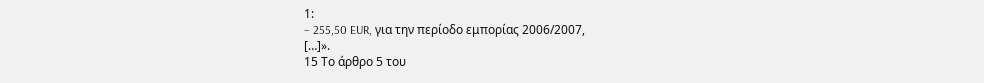1:
– 255,50 EUR, για την περίοδο εμπορίας 2006/2007,
[…]».
15 Το άρθρο 5 του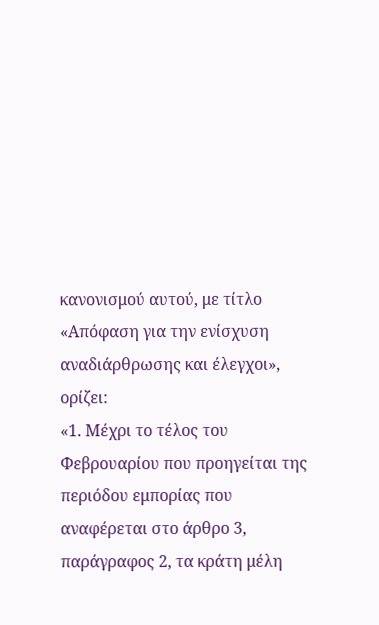κανονισμού αυτού, με τίτλο «Απόφαση για την ενίσχυση αναδιάρθρωσης και έλεγχοι», ορίζει:
«1. Μέχρι το τέλος του Φεβρουαρίου που προηγείται της περιόδου εμπορίας που αναφέρεται στο άρθρο 3, παράγραφος 2, τα κράτη μέλη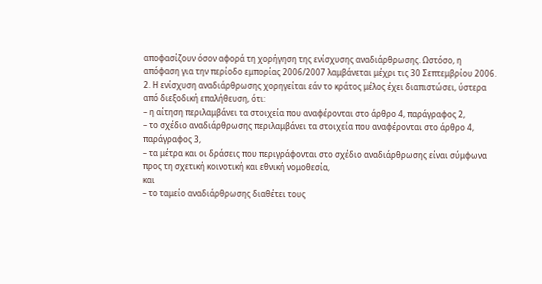αποφασίζουν όσον αφορά τη χορήγηση της ενίσχυσης αναδιάρθρωσης. Ωστόσο, η απόφαση για την περίοδο εμπορίας 2006/2007 λαμβάνεται μέχρι τις 30 Σεπτεμβρίου 2006.
2. Η ενίσχυση αναδιάρθρωσης χορηγείται εάν το κράτος μέλος έχει διαπιστώσει, ύστερα από διεξοδική επαλήθευση, ότι:
– η αίτηση περιλαμβάνει τα στοιχεία που αναφέρονται στο άρθρο 4, παράγραφος 2,
– το σχέδιο αναδιάρθρωσης περιλαμβάνει τα στοιχεία που αναφέρονται στο άρθρο 4, παράγραφος 3,
– τα μέτρα και οι δράσεις που περιγράφονται στο σχέδιο αναδιάρθρωσης είναι σύμφωνα προς τη σχετική κοινοτική και εθνική νομοθεσία,
και
– το ταμείο αναδιάρθρωσης διαθέτει τους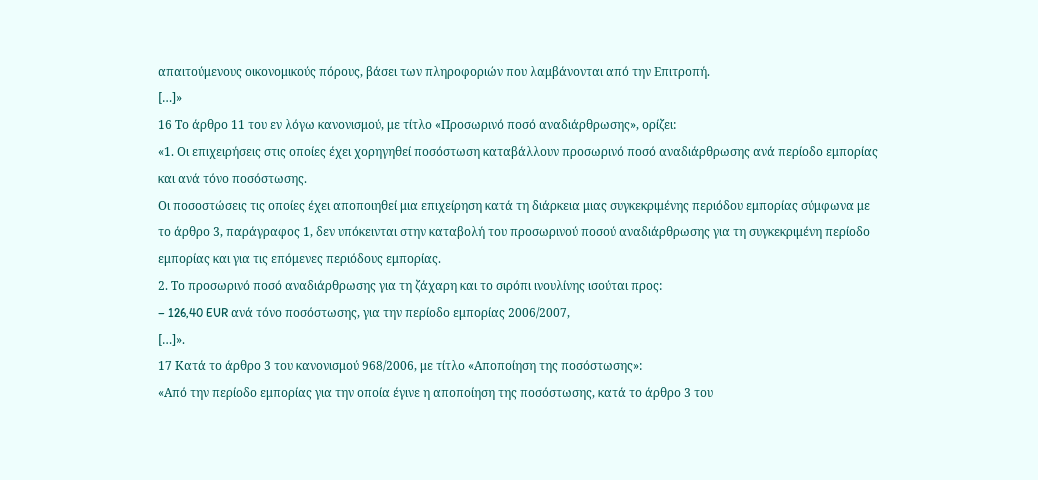απαιτούμενους οικονομικούς πόρους, βάσει των πληροφοριών που λαμβάνονται από την Επιτροπή.
[…]»
16 Το άρθρο 11 του εν λόγω κανονισμού, με τίτλο «Προσωρινό ποσό αναδιάρθρωσης», ορίζει:
«1. Οι επιχειρήσεις στις οποίες έχει χορηγηθεί ποσόστωση καταβάλλουν προσωρινό ποσό αναδιάρθρωσης ανά περίοδο εμπορίας και ανά τόνο ποσόστωσης.
Οι ποσοστώσεις τις οποίες έχει αποποιηθεί μια επιχείρηση κατά τη διάρκεια μιας συγκεκριμένης περιόδου εμπορίας σύμφωνα με το άρθρο 3, παράγραφος 1, δεν υπόκεινται στην καταβολή του προσωρινού ποσού αναδιάρθρωσης για τη συγκεκριμένη περίοδο εμπορίας και για τις επόμενες περιόδους εμπορίας.
2. Το προσωρινό ποσό αναδιάρθρωσης για τη ζάχαρη και το σιρόπι ινουλίνης ισούται προς:
– 126,40 EUR ανά τόνο ποσόστωσης, για την περίοδο εμπορίας 2006/2007,
[…]».
17 Κατά το άρθρο 3 του κανονισμού 968/2006, με τίτλο «Αποποίηση της ποσόστωσης»:
«Από την περίοδο εμπορίας για την οποία έγινε η αποποίηση της ποσόστωσης, κατά το άρθρο 3 του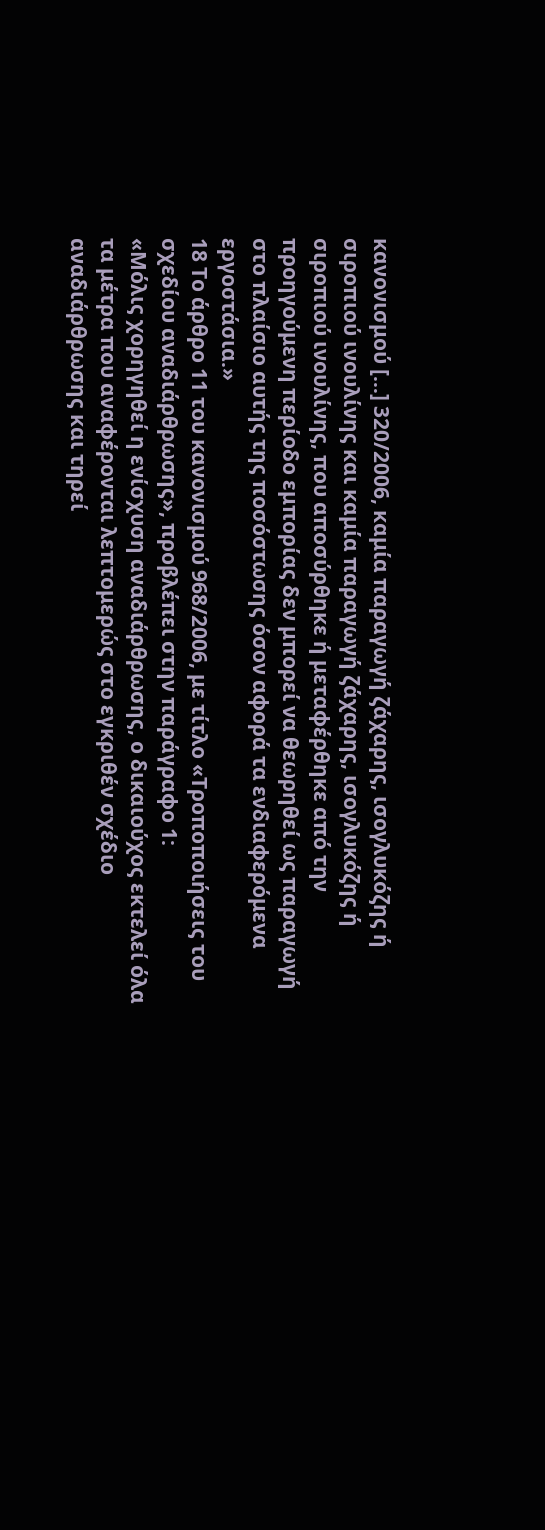κανονισμού […] 320/2006, καμία παραγωγή ζάχαρης, ισογλυκόζης ή σιροπιού ινουλίνης και καμία παραγωγή ζάχαρης, ισογλυκόζης ή σιροπιού ινουλίνης, που αποσύρθηκε ή μεταφέρθηκε από την προηγούμενη περίοδο εμπορίας δεν μπορεί να θεωρηθεί ως παραγωγή στο πλαίσιο αυτής της ποσόστωσης όσον αφορά τα ενδιαφερόμενα εργοστάσια.»
18 Το άρθρο 11 του κανονισμού 968/2006, με τίτλο «Τροποποιήσεις του σχεδίου αναδιάρθρωσης», προβλέπει στην παράγραφο 1:
«Μόλις χορηγηθεί η ενίσχυση αναδιάρθρωσης, ο δικαιούχος εκτελεί όλα τα μέτρα που αναφέρονται λεπτομερώς στο εγκριθέν σχέδιο αναδιάρθρωσης και τηρεί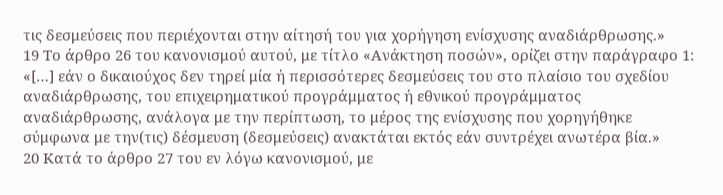τις δεσμεύσεις που περιέχονται στην αίτησή του για χορήγηση ενίσχυσης αναδιάρθρωσης.»
19 Το άρθρο 26 του κανονισμού αυτού, με τίτλο «Ανάκτηση ποσών», ορίζει στην παράγραφο 1:
«[…] εάν ο δικαιούχος δεν τηρεί μία ή περισσότερες δεσμεύσεις του στο πλαίσιο του σχεδίου αναδιάρθρωσης, του επιχειρηματικού προγράμματος ή εθνικού προγράμματος αναδιάρθρωσης, ανάλογα με την περίπτωση, το μέρος της ενίσχυσης που χορηγήθηκε σύμφωνα με την(τις) δέσμευση (δεσμεύσεις) ανακτάται εκτός εάν συντρέχει ανωτέρα βία.»
20 Κατά το άρθρο 27 του εν λόγω κανονισμού, με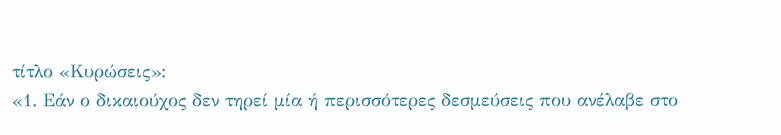τίτλο «Κυρώσεις»:
«1. Εάν ο δικαιούχος δεν τηρεί μία ή περισσότερες δεσμεύσεις που ανέλαβε στο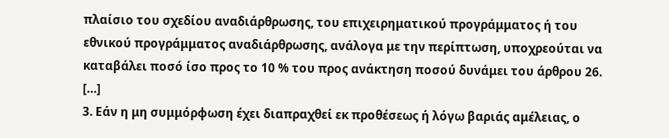πλαίσιο του σχεδίου αναδιάρθρωσης, του επιχειρηματικού προγράμματος ή του εθνικού προγράμματος αναδιάρθρωσης, ανάλογα με την περίπτωση, υποχρεούται να καταβάλει ποσό ίσο προς το 10 % του προς ανάκτηση ποσού δυνάμει του άρθρου 26.
[…]
3. Εάν η μη συμμόρφωση έχει διαπραχθεί εκ προθέσεως ή λόγω βαριάς αμέλειας, ο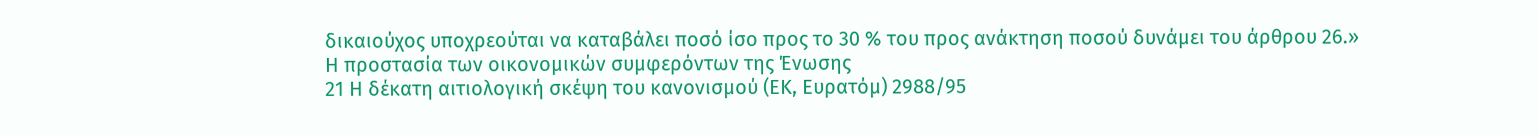δικαιούχος υποχρεούται να καταβάλει ποσό ίσο προς το 30 % του προς ανάκτηση ποσού δυνάμει του άρθρου 26.»
Η προστασία των οικονομικών συμφερόντων της Ένωσης
21 Η δέκατη αιτιολογική σκέψη του κανονισμού (ΕΚ, Ευρατόμ) 2988/95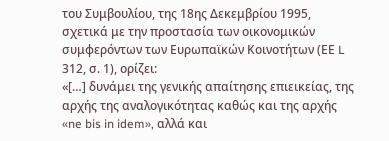του Συμβουλίου, της 18ης Δεκεμβρίου 1995, σχετικά με την προστασία των οικονομικών συμφερόντων των Ευρωπαϊκών Κοινοτήτων (ΕΕ L 312, σ. 1), ορίζει:
«[…] δυνάμει της γενικής απαίτησης επιεικείας, της αρχής της αναλογικότητας καθώς και της αρχής «ne bis in idem», αλλά και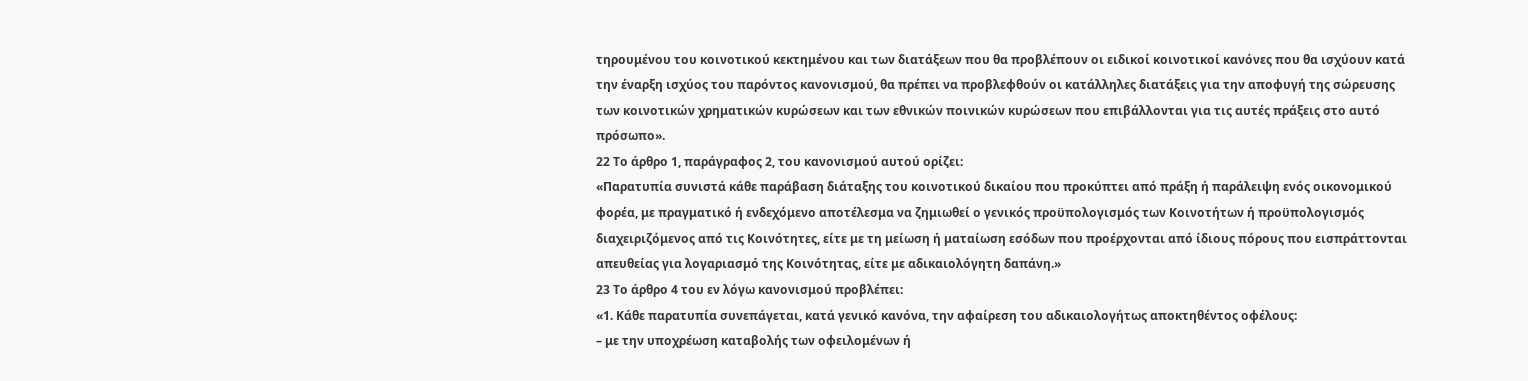τηρουμένου του κοινοτικού κεκτημένου και των διατάξεων που θα προβλέπουν οι ειδικοί κοινοτικοί κανόνες που θα ισχύουν κατά την έναρξη ισχύος του παρόντος κανονισμού, θα πρέπει να προβλεφθούν οι κατάλληλες διατάξεις για την αποφυγή της σώρευσης των κοινοτικών χρηματικών κυρώσεων και των εθνικών ποινικών κυρώσεων που επιβάλλονται για τις αυτές πράξεις στο αυτό πρόσωπο».
22 Το άρθρο 1, παράγραφος 2, του κανονισμού αυτού ορίζει:
«Παρατυπία συνιστά κάθε παράβαση διάταξης του κοινοτικού δικαίου που προκύπτει από πράξη ή παράλειψη ενός οικονομικού φορέα, με πραγματικό ή ενδεχόμενο αποτέλεσμα να ζημιωθεί ο γενικός προϋπολογισμός των Κοινοτήτων ή προϋπολογισμός διαχειριζόμενος από τις Κοινότητες, είτε με τη μείωση ή ματαίωση εσόδων που προέρχονται από ίδιους πόρους που εισπράττονται απευθείας για λογαριασμό της Κοινότητας, είτε με αδικαιολόγητη δαπάνη.»
23 Το άρθρο 4 του εν λόγω κανονισμού προβλέπει:
«1. Κάθε παρατυπία συνεπάγεται, κατά γενικό κανόνα, την αφαίρεση του αδικαιολογήτως αποκτηθέντος οφέλους:
– με την υποχρέωση καταβολής των οφειλομένων ή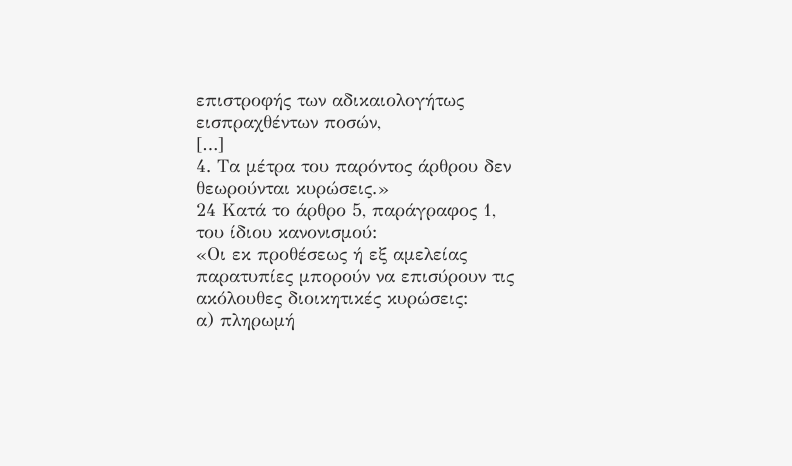επιστροφής των αδικαιολογήτως εισπραχθέντων ποσών,
[…]
4. Τα μέτρα του παρόντος άρθρου δεν θεωρούνται κυρώσεις.»
24 Κατά το άρθρο 5, παράγραφος 1, του ίδιου κανονισμού:
«Οι εκ προθέσεως ή εξ αμελείας παρατυπίες μπορούν να επισύρουν τις ακόλουθες διοικητικές κυρώσεις:
α) πληρωμή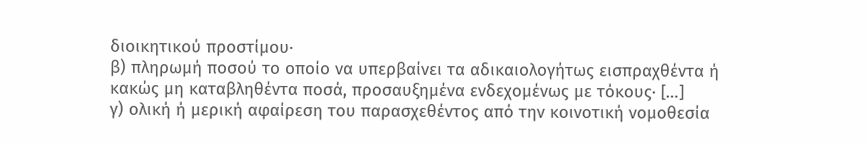διοικητικού προστίμου·
β) πληρωμή ποσού το οποίο να υπερβαίνει τα αδικαιολογήτως εισπραχθέντα ή κακώς μη καταβληθέντα ποσά, προσαυξημένα ενδεχομένως με τόκους· […]
γ) ολική ή μερική αφαίρεση του παρασχεθέντος από την κοινοτική νομοθεσία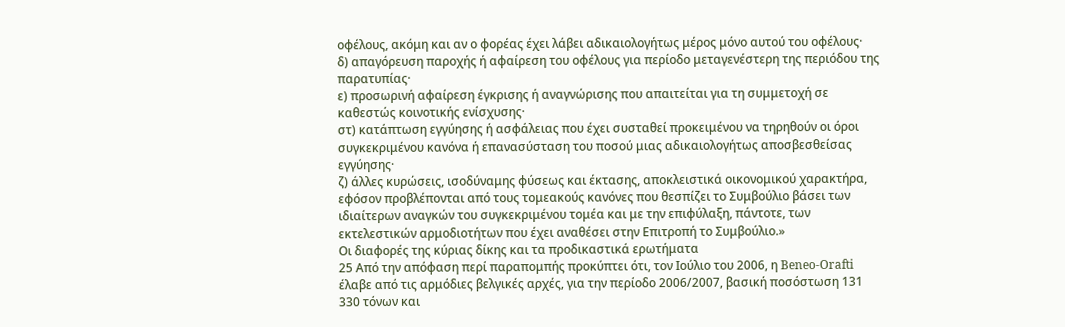οφέλους, ακόμη και αν ο φορέας έχει λάβει αδικαιολογήτως μέρος μόνο αυτού του οφέλους·
δ) απαγόρευση παροχής ή αφαίρεση του οφέλους για περίοδο μεταγενέστερη της περιόδου της παρατυπίας·
ε) προσωρινή αφαίρεση έγκρισης ή αναγνώρισης που απαιτείται για τη συμμετοχή σε καθεστώς κοινοτικής ενίσχυσης·
στ) κατάπτωση εγγύησης ή ασφάλειας που έχει συσταθεί προκειμένου να τηρηθούν οι όροι συγκεκριμένου κανόνα ή επανασύσταση του ποσού μιας αδικαιολογήτως αποσβεσθείσας εγγύησης·
ζ) άλλες κυρώσεις, ισοδύναμης φύσεως και έκτασης, αποκλειστικά οικονομικού χαρακτήρα, εφόσον προβλέπονται από τους τομεακούς κανόνες που θεσπίζει το Συμβούλιο βάσει των ιδιαίτερων αναγκών του συγκεκριμένου τομέα και με την επιφύλαξη, πάντοτε, των εκτελεστικών αρμοδιοτήτων που έχει αναθέσει στην Επιτροπή το Συμβούλιο.»
Οι διαφορές της κύριας δίκης και τα προδικαστικά ερωτήματα
25 Από την απόφαση περί παραπομπής προκύπτει ότι, τον Ιούλιο του 2006, η Beneo-Orafti έλαβε από τις αρμόδιες βελγικές αρχές, για την περίοδο 2006/2007, βασική ποσόστωση 131 330 τόνων και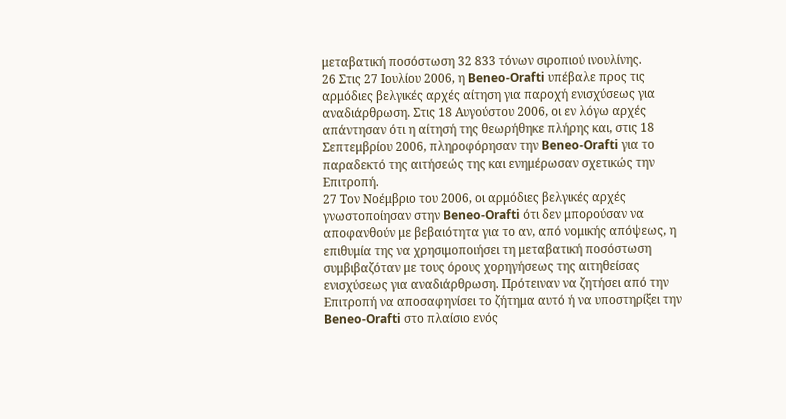μεταβατική ποσόστωση 32 833 τόνων σιροπιού ινουλίνης.
26 Στις 27 Ιουλίου 2006, η Beneo-Orafti υπέβαλε προς τις αρμόδιες βελγικές αρχές αίτηση για παροχή ενισχύσεως για αναδιάρθρωση. Στις 18 Αυγούστου 2006, οι εν λόγω αρχές απάντησαν ότι η αίτησή της θεωρήθηκε πλήρης και, στις 18 Σεπτεμβρίου 2006, πληροφόρησαν την Beneo-Orafti για το παραδεκτό της αιτήσεώς της και ενημέρωσαν σχετικώς την Επιτροπή.
27 Τον Νοέμβριο του 2006, οι αρμόδιες βελγικές αρχές γνωστοποίησαν στην Beneo-Orafti ότι δεν μπορούσαν να αποφανθούν με βεβαιότητα για το αν, από νομικής απόψεως, η επιθυμία της να χρησιμοποιήσει τη μεταβατική ποσόστωση συμβιβαζόταν με τους όρους χορηγήσεως της αιτηθείσας ενισχύσεως για αναδιάρθρωση. Πρότειναν να ζητήσει από την Επιτροπή να αποσαφηνίσει το ζήτημα αυτό ή να υποστηρίξει την Beneo-Orafti στο πλαίσιο ενός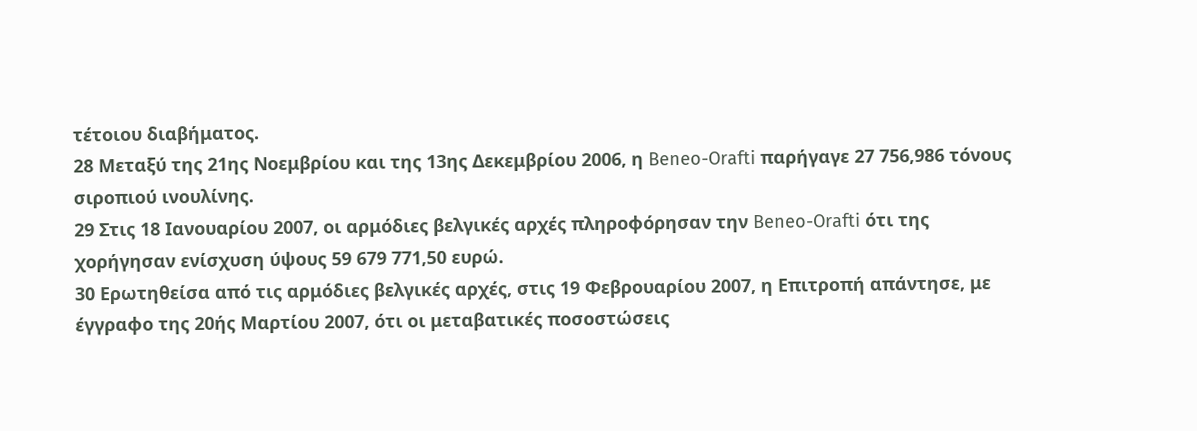τέτοιου διαβήματος.
28 Μεταξύ της 21ης Νοεμβρίου και της 13ης Δεκεμβρίου 2006, η Beneo-Orafti παρήγαγε 27 756,986 τόνους σιροπιού ινουλίνης.
29 Στις 18 Ιανουαρίου 2007, οι αρμόδιες βελγικές αρχές πληροφόρησαν την Beneo-Orafti ότι της χορήγησαν ενίσχυση ύψους 59 679 771,50 ευρώ.
30 Ερωτηθείσα από τις αρμόδιες βελγικές αρχές, στις 19 Φεβρουαρίου 2007, η Επιτροπή απάντησε, με έγγραφο της 20ής Μαρτίου 2007, ότι οι μεταβατικές ποσοστώσεις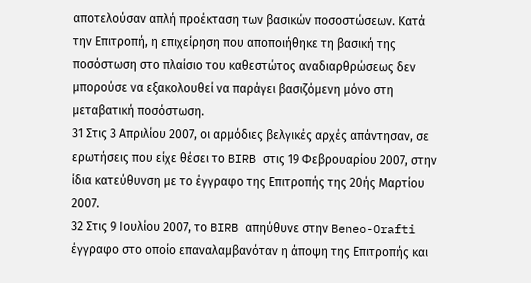αποτελούσαν απλή προέκταση των βασικών ποσοστώσεων. Κατά την Επιτροπή, η επιχείρηση που αποποιήθηκε τη βασική της ποσόστωση στο πλαίσιο του καθεστώτος αναδιαρθρώσεως δεν μπορούσε να εξακολουθεί να παράγει βασιζόμενη μόνο στη μεταβατική ποσόστωση.
31 Στις 3 Απριλίου 2007, οι αρμόδιες βελγικές αρχές απάντησαν, σε ερωτήσεις που είχε θέσει το BIRB στις 19 Φεβρουαρίου 2007, στην ίδια κατεύθυνση με το έγγραφο της Επιτροπής της 20ής Μαρτίου 2007.
32 Στις 9 Ιουλίου 2007, το BIRB απηύθυνε στην Beneo-Orafti έγγραφο στο οποίο επαναλαμβανόταν η άποψη της Επιτροπής και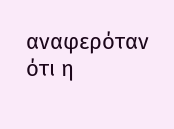αναφερόταν ότι η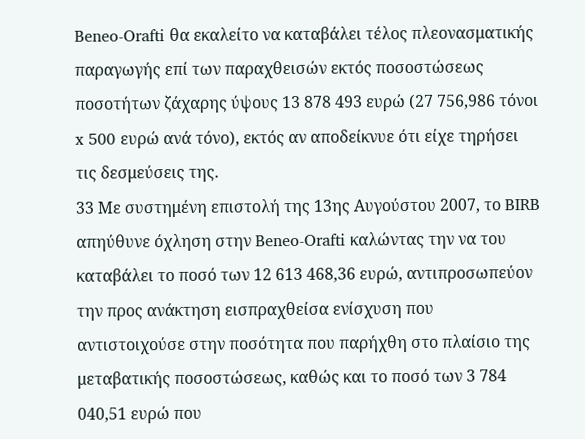Beneo-Orafti θα εκαλείτο να καταβάλει τέλος πλεονασματικής παραγωγής επί των παραχθεισών εκτός ποσοστώσεως ποσοτήτων ζάχαρης ύψους 13 878 493 ευρώ (27 756,986 τόνοι x 500 ευρώ ανά τόνο), εκτός αν αποδείκνυε ότι είχε τηρήσει τις δεσμεύσεις της.
33 Με συστημένη επιστολή της 13ης Αυγούστου 2007, το BIRB απηύθυνε όχληση στην Beneo-Orafti καλώντας την να του καταβάλει το ποσό των 12 613 468,36 ευρώ, αντιπροσωπεύον την προς ανάκτηση εισπραχθείσα ενίσχυση που αντιστοιχούσε στην ποσότητα που παρήχθη στο πλαίσιο της μεταβατικής ποσοστώσεως, καθώς και το ποσό των 3 784 040,51 ευρώ που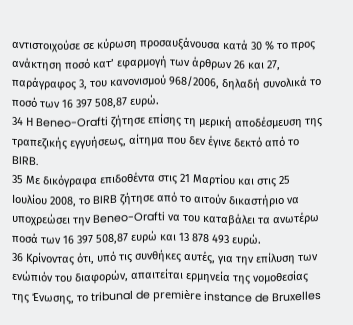αντιστοιχούσε σε κύρωση προσαυξάνουσα κατά 30 % το προς ανάκτηση ποσό κατ’ εφαρμογή των άρθρων 26 και 27, παράγραφος 3, του κανονισμού 968/2006, δηλαδή συνολικά το ποσό των 16 397 508,87 ευρώ.
34 Η Beneo-Orafti ζήτησε επίσης τη μερική αποδέσμευση της τραπεζικής εγγυήσεως, αίτημα που δεν έγινε δεκτό από το BIRB.
35 Με δικόγραφα επιδοθέντα στις 21 Μαρτίου και στις 25 Ιουλίου 2008, το BIRB ζήτησε από το αιτούν δικαστήριο να υποχρεώσει την Beneo-Orafti να του καταβάλει τα ανωτέρω ποσά των 16 397 508,87 ευρώ και 13 878 493 ευρώ.
36 Κρίνοντας ότι, υπό τις συνθήκες αυτές, για την επίλυση των ενώπιόν του διαφορών, απαιτείται ερμηνεία της νομοθεσίας της Ένωσης, το tribunal de première instance de Bruxelles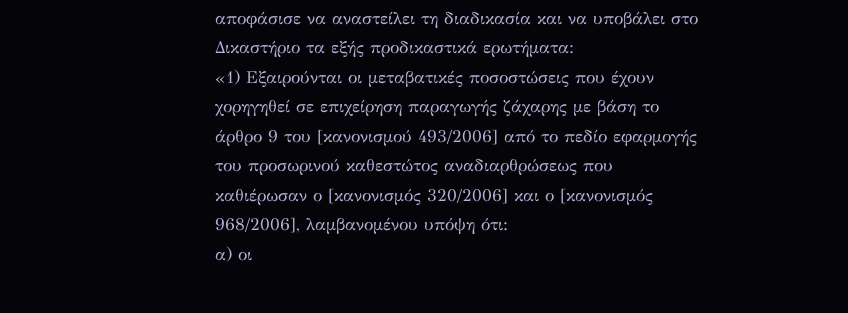αποφάσισε να αναστείλει τη διαδικασία και να υποβάλει στο Δικαστήριο τα εξής προδικαστικά ερωτήματα:
«1) Εξαιρούνται οι μεταβατικές ποσοστώσεις που έχουν χορηγηθεί σε επιχείρηση παραγωγής ζάχαρης με βάση το άρθρο 9 του [κανονισμού 493/2006] από το πεδίο εφαρμογής του προσωρινού καθεστώτος αναδιαρθρώσεως που καθιέρωσαν ο [κανονισμός 320/2006] και ο [κανονισμός 968/2006], λαμβανομένου υπόψη ότι:
α) οι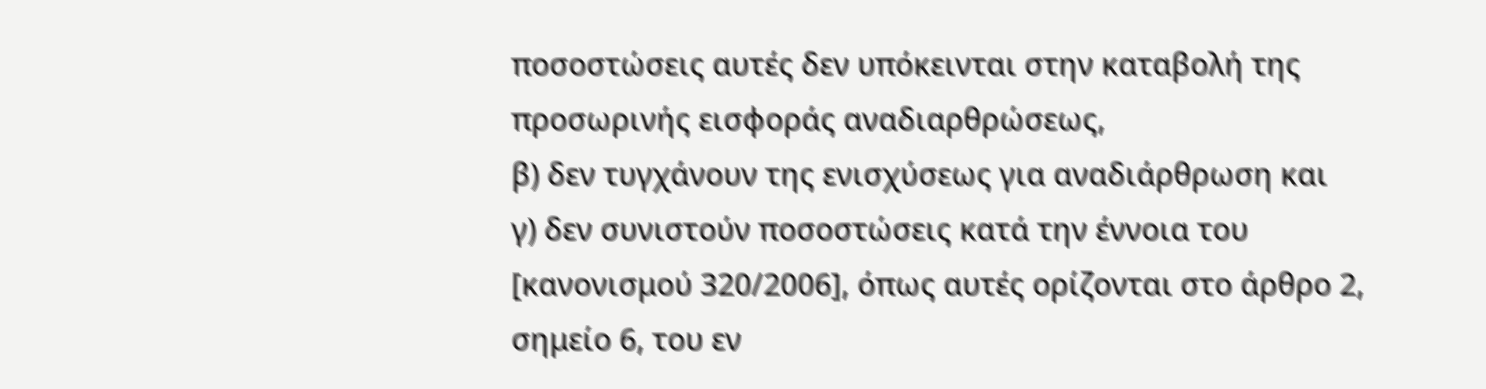ποσοστώσεις αυτές δεν υπόκεινται στην καταβολή της προσωρινής εισφοράς αναδιαρθρώσεως,
β) δεν τυγχάνουν της ενισχύσεως για αναδιάρθρωση και
γ) δεν συνιστούν ποσοστώσεις κατά την έννοια του [κανονισμού 320/2006], όπως αυτές ορίζονται στο άρθρο 2, σημείο 6, του εν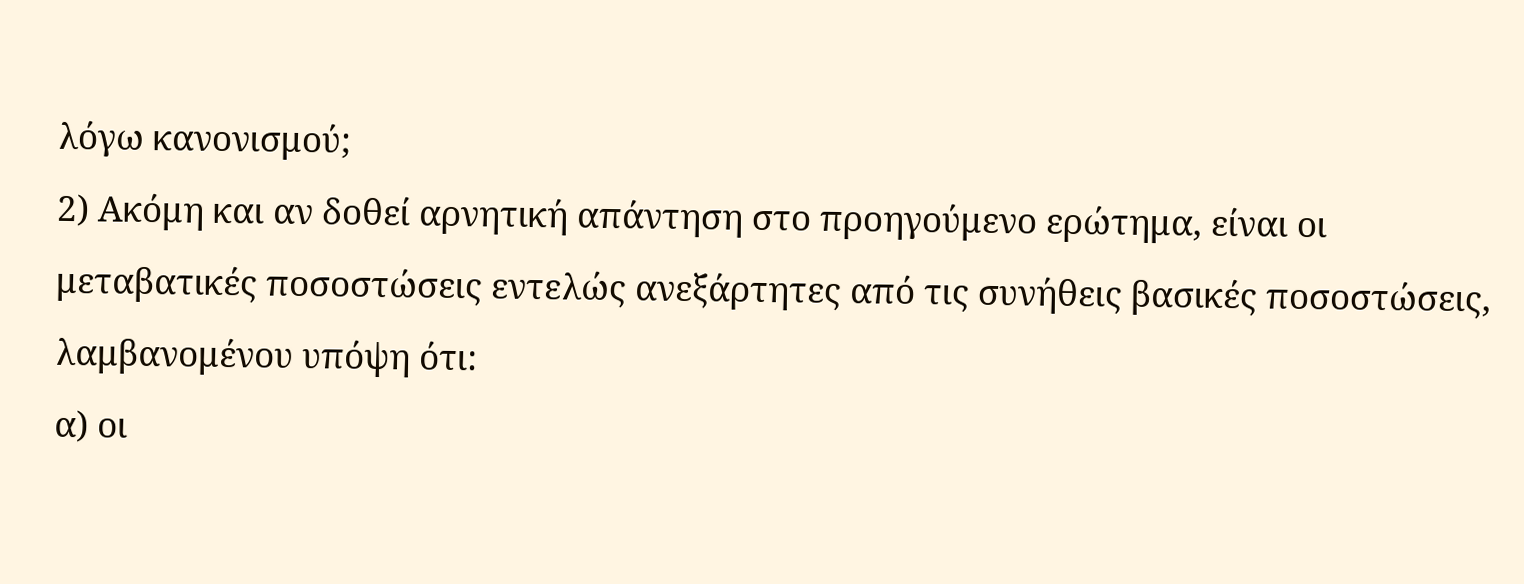λόγω κανονισμού;
2) Ακόμη και αν δοθεί αρνητική απάντηση στο προηγούμενο ερώτημα, είναι οι μεταβατικές ποσοστώσεις εντελώς ανεξάρτητες από τις συνήθεις βασικές ποσοστώσεις, λαμβανομένου υπόψη ότι:
α) οι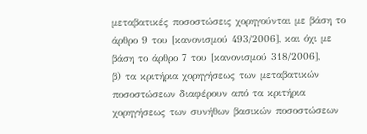μεταβατικές ποσοστώσεις χορηγούνται με βάση το άρθρο 9 του [κανονισμού 493/2006], και όχι με βάση το άρθρο 7 του [κανονισμού 318/2006],
β) τα κριτήρια χορηγήσεως των μεταβατικών ποσοστώσεων διαφέρουν από τα κριτήρια χορηγήσεως των συνήθων βασικών ποσοστώσεων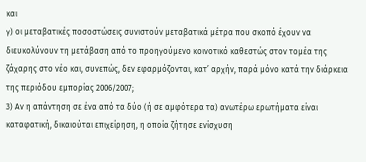και
γ) οι μεταβατικές ποσοστώσεις συνιστούν μεταβατικά μέτρα που σκοπό έχουν να διευκολύνουν τη μετάβαση από το προηγούμενο κοινοτικό καθεστώς στον τομέα της ζάχαρης στο νέο και, συνεπώς, δεν εφαρμόζονται, κατ’ αρχήν, παρά μόνο κατά την διάρκεια της περιόδου εμπορίας 2006/2007;
3) Αν η απάντηση σε ένα από τα δύο (ή σε αμφότερα τα) ανωτέρω ερωτήματα είναι καταφατική, δικαιούται επιχείρηση, η οποία ζήτησε ενίσχυση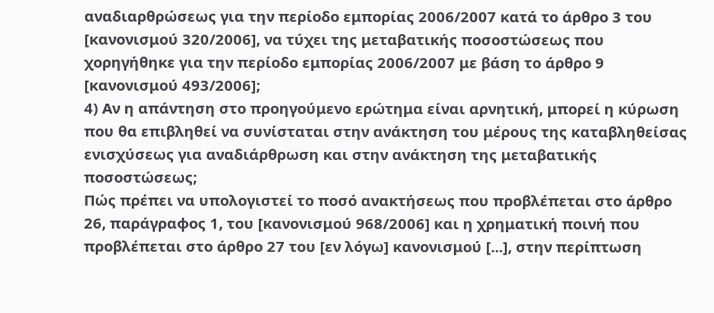αναδιαρθρώσεως για την περίοδο εμπορίας 2006/2007 κατά το άρθρο 3 του [κανονισμού 320/2006], να τύχει της μεταβατικής ποσοστώσεως που χορηγήθηκε για την περίοδο εμπορίας 2006/2007 με βάση το άρθρο 9 [κανονισμού 493/2006];
4) Αν η απάντηση στο προηγούμενο ερώτημα είναι αρνητική, μπορεί η κύρωση που θα επιβληθεί να συνίσταται στην ανάκτηση του μέρους της καταβληθείσας ενισχύσεως για αναδιάρθρωση και στην ανάκτηση της μεταβατικής ποσοστώσεως;
Πώς πρέπει να υπολογιστεί το ποσό ανακτήσεως που προβλέπεται στο άρθρο 26, παράγραφος 1, του [κανονισμού 968/2006] και η χρηματική ποινή που προβλέπεται στο άρθρο 27 του [εν λόγω] κανονισμού [...], στην περίπτωση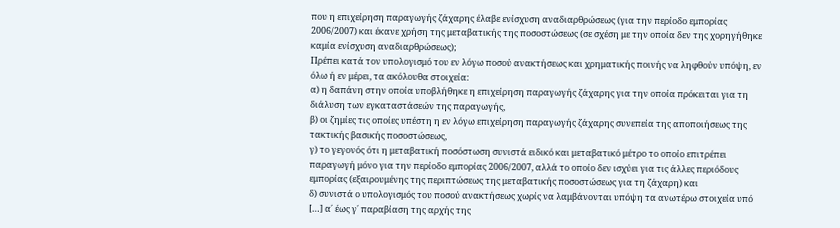που η επιχείρηση παραγωγής ζάχαρης έλαβε ενίσχυση αναδιαρθρώσεως (για την περίοδο εμπορίας 2006/2007) και έκανε χρήση της μεταβατικής της ποσοστώσεως (σε σχέση με την οποία δεν της χορηγήθηκε καμία ενίσχυση αναδιαρθρώσεως);
Πρέπει κατά τον υπολογισμό του εν λόγω ποσού ανακτήσεως και χρηματικής ποινής να ληφθούν υπόψη, εν όλω ή εν μέρει, τα ακόλουθα στοιχεία:
α) η δαπάνη στην οποία υποβλήθηκε η επιχείρηση παραγωγής ζάχαρης για την οποία πρόκειται για τη διάλυση των εγκαταστάσεών της παραγωγής,
β) οι ζημίες τις οποίες υπέστη η εν λόγω επιχείρηση παραγωγής ζάχαρης συνεπεία της αποποιήσεως της τακτικής βασικής ποσοστώσεως,
γ) το γεγονός ότι η μεταβατική ποσόστωση συνιστά ειδικό και μεταβατικό μέτρο το οποίο επιτρέπει παραγωγή μόνο για την περίοδο εμπορίας 2006/2007, αλλά το οποίο δεν ισχύει για τις άλλες περιόδους εμπορίας (εξαιρουμένης της περιπτώσεως της μεταβατικής ποσοστώσεως για τη ζάχαρη) και
δ) συνιστά ο υπολογισμός του ποσού ανακτήσεως χωρίς να λαμβάνονται υπόψη τα ανωτέρω στοιχεία υπό […] α΄ έως γ΄ παραβίαση της αρχής της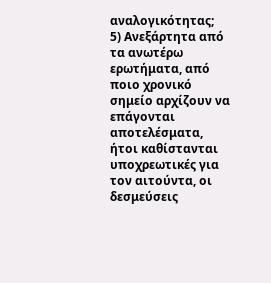αναλογικότητας;
5) Ανεξάρτητα από τα ανωτέρω ερωτήματα, από ποιο χρονικό σημείο αρχίζουν να επάγονται αποτελέσματα, ήτοι καθίστανται υποχρεωτικές για τον αιτούντα, οι δεσμεύσεις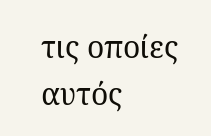τις οποίες αυτός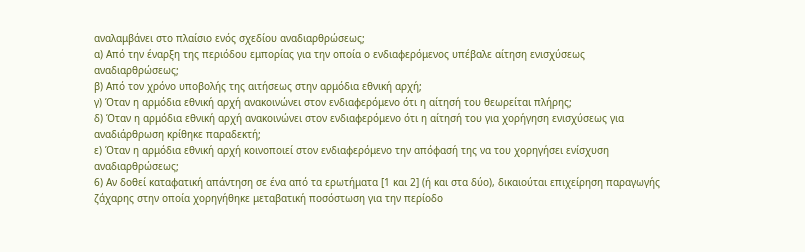αναλαμβάνει στο πλαίσιο ενός σχεδίου αναδιαρθρώσεως;
α) Από την έναρξη της περιόδου εμπορίας για την οποία ο ενδιαφερόμενος υπέβαλε αίτηση ενισχύσεως αναδιαρθρώσεως;
β) Από τον χρόνο υποβολής της αιτήσεως στην αρμόδια εθνική αρχή;
γ) Όταν η αρμόδια εθνική αρχή ανακοινώνει στον ενδιαφερόμενο ότι η αίτησή του θεωρείται πλήρης;
δ) Όταν η αρμόδια εθνική αρχή ανακοινώνει στον ενδιαφερόμενο ότι η αίτησή του για χορήγηση ενισχύσεως για αναδιάρθρωση κρίθηκε παραδεκτή;
ε) Όταν η αρμόδια εθνική αρχή κοινοποιεί στον ενδιαφερόμενο την απόφασή της να του χορηγήσει ενίσχυση αναδιαρθρώσεως;
6) Αν δοθεί καταφατική απάντηση σε ένα από τα ερωτήματα [1 και 2] (ή και στα δύο), δικαιούται επιχείρηση παραγωγής ζάχαρης στην οποία χορηγήθηκε μεταβατική ποσόστωση για την περίοδο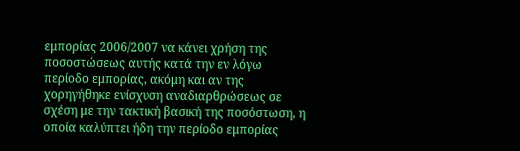εμπορίας 2006/2007 να κάνει χρήση της ποσοστώσεως αυτής κατά την εν λόγω περίοδο εμπορίας, ακόμη και αν της χορηγήθηκε ενίσχυση αναδιαρθρώσεως σε σχέση με την τακτική βασική της ποσόστωση, η οποία καλύπτει ήδη την περίοδο εμπορίας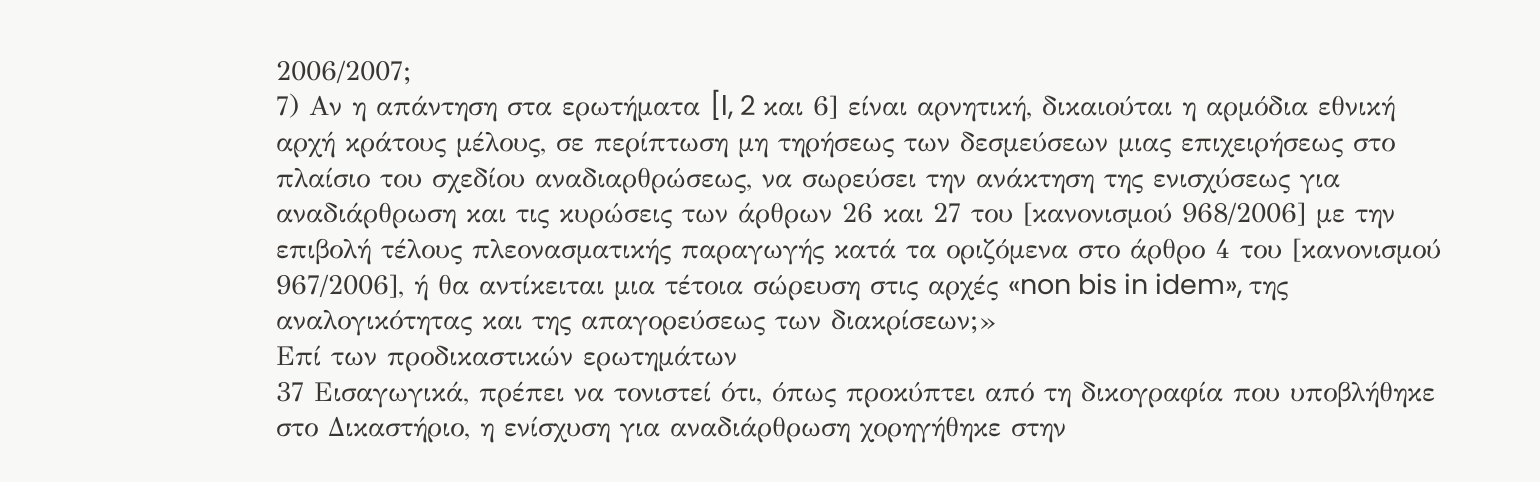2006/2007;
7) Αν η απάντηση στα ερωτήματα [l, 2 και 6] είναι αρνητική, δικαιούται η αρμόδια εθνική αρχή κράτους μέλους, σε περίπτωση μη τηρήσεως των δεσμεύσεων μιας επιχειρήσεως στο πλαίσιο του σχεδίου αναδιαρθρώσεως, να σωρεύσει την ανάκτηση της ενισχύσεως για αναδιάρθρωση και τις κυρώσεις των άρθρων 26 και 27 του [κανονισμού 968/2006] με την επιβολή τέλους πλεονασματικής παραγωγής κατά τα οριζόμενα στο άρθρο 4 του [κανονισμού 967/2006], ή θα αντίκειται μια τέτοια σώρευση στις αρχές «non bis in idem», της αναλογικότητας και της απαγορεύσεως των διακρίσεων;»
Επί των προδικαστικών ερωτημάτων
37 Εισαγωγικά, πρέπει να τονιστεί ότι, όπως προκύπτει από τη δικογραφία που υποβλήθηκε στο Δικαστήριο, η ενίσχυση για αναδιάρθρωση χορηγήθηκε στην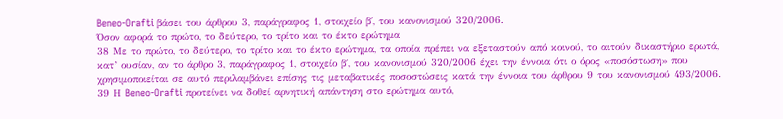Beneo-Orafti βάσει του άρθρου 3, παράγραφος 1, στοιχείο β΄, του κανονισμού 320/2006.
Όσον αφορά το πρώτο, το δεύτερο, το τρίτο και το έκτο ερώτημα
38 Με το πρώτο, το δεύτερο, το τρίτο και το έκτο ερώτημα, τα οποία πρέπει να εξεταστούν από κοινού, το αιτούν δικαστήριο ερωτά, κατ’ ουσίαν, αν το άρθρο 3, παράγραφος 1, στοιχείο β΄, του κανονισμού 320/2006 έχει την έννοια ότι ο όρος «ποσόστωση» που χρησιμοποιείται σε αυτό περιλαμβάνει επίσης τις μεταβατικές ποσοστώσεις κατά την έννοια του άρθρου 9 του κανονισμού 493/2006.
39 Η Beneo-Orafti προτείνει να δοθεί αρνητική απάντηση στο ερώτημα αυτό,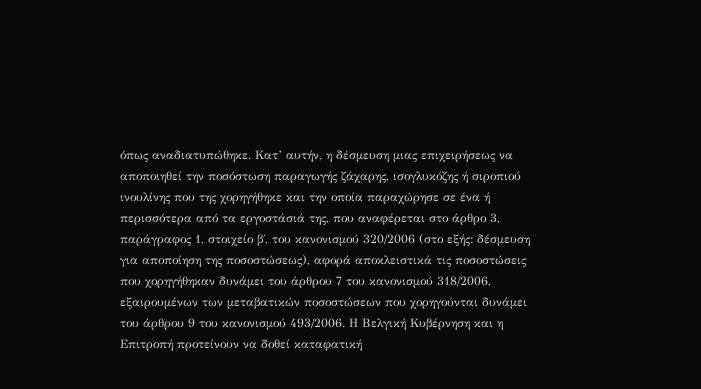όπως αναδιατυπώθηκε. Κατ’ αυτήν, η δέσμευση μιας επιχειρήσεως να αποποιηθεί την ποσόστωση παραγωγής ζάχαρης, ισογλυκόζης ή σιροπιού ινουλίνης που της χορηγήθηκε και την οποία παραχώρησε σε ένα ή περισσότερα από τα εργοστάσιά της, που αναφέρεται στο άρθρο 3, παράγραφος 1, στοιχείο β΄, του κανονισμού 320/2006 (στο εξής: δέσμευση για αποποίηση της ποσοστώσεως), αφορά αποκλειστικά τις ποσοστώσεις που χορηγήθηκαν δυνάμει του άρθρου 7 του κανονισμού 318/2006, εξαιρουμένων των μεταβατικών ποσοστώσεων που χορηγούνται δυνάμει του άρθρου 9 του κανονισμού 493/2006. Η Βελγική Κυβέρνηση και η Επιτροπή προτείνουν να δοθεί καταφατική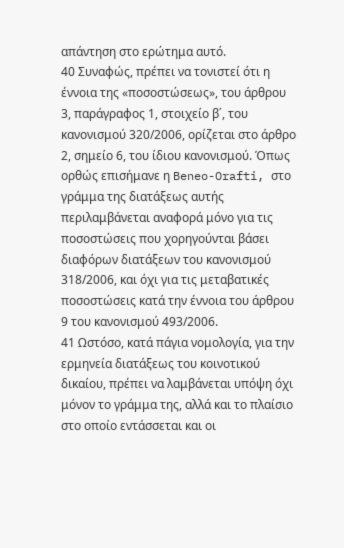απάντηση στο ερώτημα αυτό.
40 Συναφώς, πρέπει να τονιστεί ότι η έννοια της «ποσοστώσεως», του άρθρου 3, παράγραφος 1, στοιχείο β΄, του κανονισμού 320/2006, ορίζεται στο άρθρο 2, σημείο 6, του ίδιου κανονισμού. Όπως ορθώς επισήμανε η Beneo-Orafti, στο γράμμα της διατάξεως αυτής περιλαμβάνεται αναφορά μόνο για τις ποσοστώσεις που χορηγούνται βάσει διαφόρων διατάξεων του κανονισμού 318/2006, και όχι για τις μεταβατικές ποσοστώσεις κατά την έννοια του άρθρου 9 του κανονισμού 493/2006.
41 Ωστόσο, κατά πάγια νομολογία, για την ερμηνεία διατάξεως του κοινοτικού δικαίου, πρέπει να λαμβάνεται υπόψη όχι μόνον το γράμμα της, αλλά και το πλαίσιο στο οποίο εντάσσεται και οι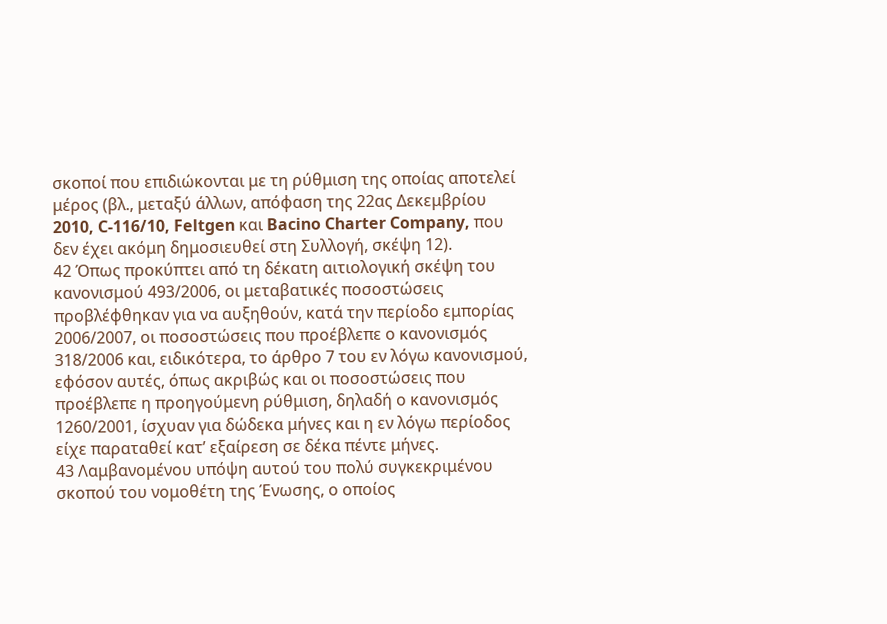σκοποί που επιδιώκονται με τη ρύθμιση της οποίας αποτελεί μέρος (βλ., μεταξύ άλλων, απόφαση της 22ας Δεκεμβρίου 2010, C‑116/10, Feltgen και Bacino Charter Company, που δεν έχει ακόμη δημοσιευθεί στη Συλλογή, σκέψη 12).
42 Όπως προκύπτει από τη δέκατη αιτιολογική σκέψη του κανονισμού 493/2006, οι μεταβατικές ποσοστώσεις προβλέφθηκαν για να αυξηθούν, κατά την περίοδο εμπορίας 2006/2007, οι ποσοστώσεις που προέβλεπε ο κανονισμός 318/2006 και, ειδικότερα, το άρθρο 7 του εν λόγω κανονισμού, εφόσον αυτές, όπως ακριβώς και οι ποσοστώσεις που προέβλεπε η προηγούμενη ρύθμιση, δηλαδή ο κανονισμός 1260/2001, ίσχυαν για δώδεκα μήνες και η εν λόγω περίοδος είχε παραταθεί κατ’ εξαίρεση σε δέκα πέντε μήνες.
43 Λαμβανομένου υπόψη αυτού του πολύ συγκεκριμένου σκοπού του νομοθέτη της Ένωσης, ο οποίος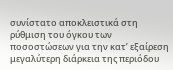συνίστατο αποκλειστικά στη ρύθμιση του όγκου των ποσοστώσεων για την κατ’ εξαίρεση μεγαλύτερη διάρκεια της περιόδου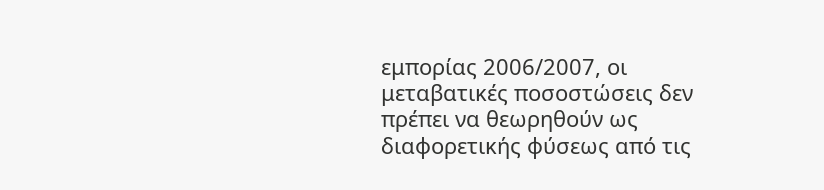εμπορίας 2006/2007, οι μεταβατικές ποσοστώσεις δεν πρέπει να θεωρηθούν ως διαφορετικής φύσεως από τις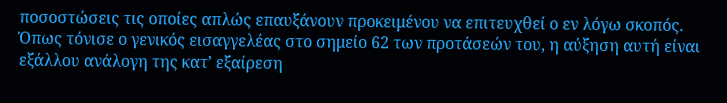ποσοστώσεις τις οποίες απλώς επαυξάνουν προκειμένου να επιτευχθεί ο εν λόγω σκοπός. Όπως τόνισε ο γενικός εισαγγελέας στο σημείο 62 των προτάσεών του, η αύξηση αυτή είναι εξάλλου ανάλογη της κατ’ εξαίρεση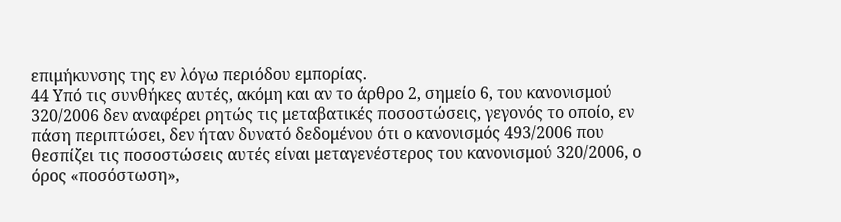επιμήκυνσης της εν λόγω περιόδου εμπορίας.
44 Υπό τις συνθήκες αυτές, ακόμη και αν το άρθρο 2, σημείο 6, του κανονισμού 320/2006 δεν αναφέρει ρητώς τις μεταβατικές ποσοστώσεις, γεγονός το οποίο, εν πάση περιπτώσει, δεν ήταν δυνατό δεδομένου ότι ο κανονισμός 493/2006 που θεσπίζει τις ποσοστώσεις αυτές είναι μεταγενέστερος του κανονισμού 320/2006, ο όρος «ποσόστωση»,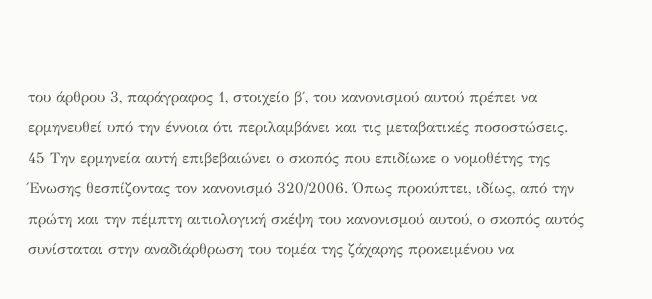του άρθρου 3, παράγραφος 1, στοιχείο β΄, του κανονισμού αυτού πρέπει να ερμηνευθεί υπό την έννοια ότι περιλαμβάνει και τις μεταβατικές ποσοστώσεις.
45 Την ερμηνεία αυτή επιβεβαιώνει ο σκοπός που επιδίωκε ο νομοθέτης της Ένωσης θεσπίζοντας τον κανονισμό 320/2006. Όπως προκύπτει, ιδίως, από την πρώτη και την πέμπτη αιτιολογική σκέψη του κανονισμού αυτού, ο σκοπός αυτός συνίσταται στην αναδιάρθρωση του τομέα της ζάχαρης προκειμένου να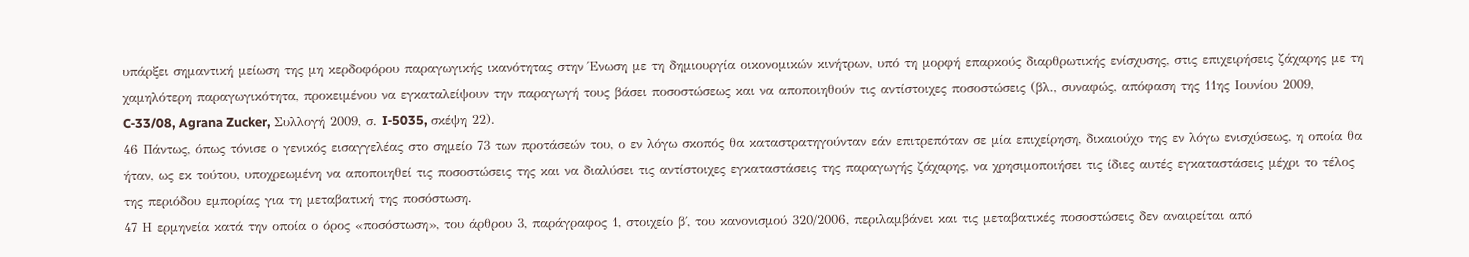υπάρξει σημαντική μείωση της μη κερδοφόρου παραγωγικής ικανότητας στην Ένωση με τη δημιουργία οικονομικών κινήτρων, υπό τη μορφή επαρκούς διαρθρωτικής ενίσχυσης, στις επιχειρήσεις ζάχαρης με τη χαμηλότερη παραγωγικότητα, προκειμένου να εγκαταλείψουν την παραγωγή τους βάσει ποσοστώσεως και να αποποιηθούν τις αντίστοιχες ποσοστώσεις (βλ., συναφώς, απόφαση της 11ης Ιουνίου 2009, C‑33/08, Agrana Zucker, Συλλογή 2009, σ. I‑5035, σκέψη 22).
46 Πάντως, όπως τόνισε ο γενικός εισαγγελέας στο σημείο 73 των προτάσεών του, ο εν λόγω σκοπός θα καταστρατηγούνταν εάν επιτρεπόταν σε μία επιχείρηση, δικαιούχο της εν λόγω ενισχύσεως, η οποία θα ήταν, ως εκ τούτου, υποχρεωμένη να αποποιηθεί τις ποσοστώσεις της και να διαλύσει τις αντίστοιχες εγκαταστάσεις της παραγωγής ζάχαρης, να χρησιμοποιήσει τις ίδιες αυτές εγκαταστάσεις μέχρι το τέλος της περιόδου εμπορίας για τη μεταβατική της ποσόστωση.
47 Η ερμηνεία κατά την οποία ο όρος «ποσόστωση», του άρθρου 3, παράγραφος 1, στοιχείο β΄, του κανονισμού 320/2006, περιλαμβάνει και τις μεταβατικές ποσοστώσεις δεν αναιρείται από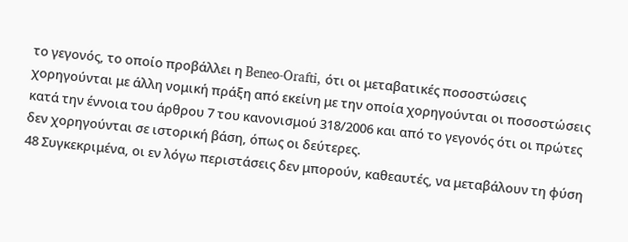το γεγονός, το οποίο προβάλλει η Beneo-Orafti, ότι οι μεταβατικές ποσοστώσεις χορηγούνται με άλλη νομική πράξη από εκείνη με την οποία χορηγούνται οι ποσοστώσεις κατά την έννοια του άρθρου 7 του κανονισμού 318/2006 και από το γεγονός ότι οι πρώτες δεν χορηγούνται σε ιστορική βάση, όπως οι δεύτερες.
48 Συγκεκριμένα, οι εν λόγω περιστάσεις δεν μπορούν, καθεαυτές, να μεταβάλουν τη φύση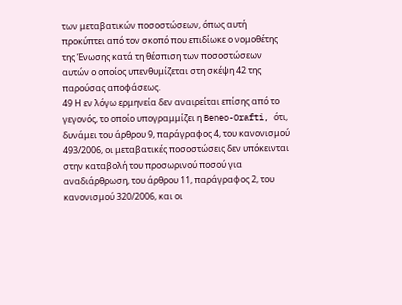των μεταβατικών ποσοστώσεων, όπως αυτή προκύπτει από τον σκοπό που επιδίωκε ο νομοθέτης της Ένωσης κατά τη θέσπιση των ποσοστώσεων αυτών ο οποίος υπενθυμίζεται στη σκέψη 42 της παρούσας αποφάσεως.
49 Η εν λόγω ερμηνεία δεν αναιρείται επίσης από το γεγονός, το οποίο υπογραμμίζει η Beneo-Orafti, ότι, δυνάμει του άρθρου 9, παράγραφος 4, του κανονισμού 493/2006, οι μεταβατικές ποσοστώσεις δεν υπόκεινται στην καταβολή του προσωρινού ποσού για αναδιάρθρωση, του άρθρου 11, παράγραφος 2, του κανονισμού 320/2006, και οι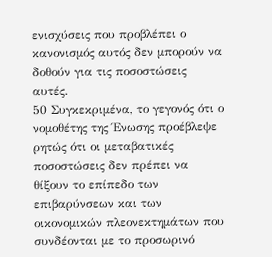ενισχύσεις που προβλέπει ο κανονισμός αυτός δεν μπορούν να δοθούν για τις ποσοστώσεις αυτές.
50 Συγκεκριμένα, το γεγονός ότι ο νομοθέτης της Ένωσης προέβλεψε ρητώς ότι οι μεταβατικές ποσοστώσεις δεν πρέπει να θίξουν το επίπεδο των επιβαρύνσεων και των οικονομικών πλεονεκτημάτων που συνδέονται με το προσωρινό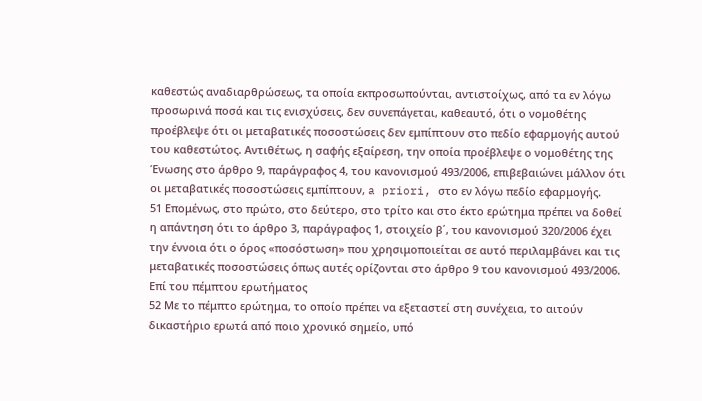καθεστώς αναδιαρθρώσεως, τα οποία εκπροσωπούνται, αντιστοίχως, από τα εν λόγω προσωρινά ποσά και τις ενισχύσεις, δεν συνεπάγεται, καθεαυτό, ότι ο νομοθέτης προέβλεψε ότι οι μεταβατικές ποσοστώσεις δεν εμπίπτουν στο πεδίο εφαρμογής αυτού του καθεστώτος. Αντιθέτως, η σαφής εξαίρεση, την οποία προέβλεψε ο νομοθέτης της Ένωσης στο άρθρο 9, παράγραφος 4, του κανονισμού 493/2006, επιβεβαιώνει μάλλον ότι οι μεταβατικές ποσοστώσεις εμπίπτουν, a priori, στο εν λόγω πεδίο εφαρμογής.
51 Επομένως, στο πρώτο, στο δεύτερο, στο τρίτο και στο έκτο ερώτημα πρέπει να δοθεί η απάντηση ότι το άρθρο 3, παράγραφος 1, στοιχείο β΄, του κανονισμού 320/2006 έχει την έννοια ότι ο όρος «ποσόστωση» που χρησιμοποιείται σε αυτό περιλαμβάνει και τις μεταβατικές ποσοστώσεις όπως αυτές ορίζονται στο άρθρο 9 του κανονισμού 493/2006.
Επί του πέμπτου ερωτήματος
52 Με το πέμπτο ερώτημα, το οποίο πρέπει να εξεταστεί στη συνέχεια, το αιτούν δικαστήριο ερωτά από ποιο χρονικό σημείο, υπό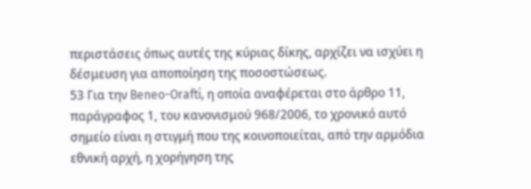περιστάσεις όπως αυτές της κύριας δίκης, αρχίζει να ισχύει η δέσμευση για αποποίηση της ποσοστώσεως.
53 Για την Beneo-Orafti, η οποία αναφέρεται στο άρθρο 11, παράγραφος 1, του κανονισμού 968/2006, το χρονικό αυτό σημείο είναι η στιγμή που της κοινοποιείται, από την αρμόδια εθνική αρχή, η χορήγηση της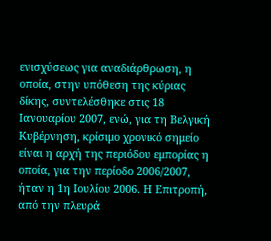ενισχύσεως για αναδιάρθρωση, η οποία, στην υπόθεση της κύριας δίκης, συντελέσθηκε στις 18 Ιανουαρίου 2007, ενώ, για τη Βελγική Κυβέρνηση, κρίσιμο χρονικό σημείο είναι η αρχή της περιόδου εμπορίας η οποία, για την περίοδο 2006/2007, ήταν η 1η Ιουλίου 2006. Η Επιτροπή, από την πλευρά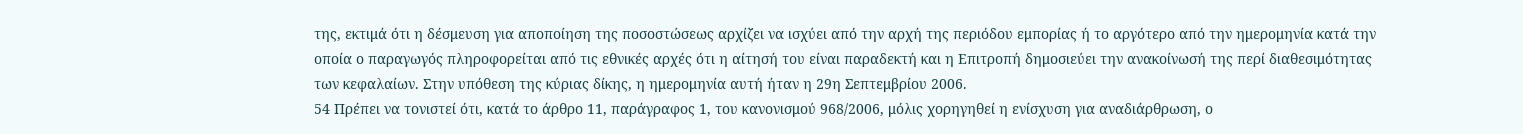της, εκτιμά ότι η δέσμευση για αποποίηση της ποσοστώσεως αρχίζει να ισχύει από την αρχή της περιόδου εμπορίας ή το αργότερο από την ημερομηνία κατά την οποία ο παραγωγός πληροφορείται από τις εθνικές αρχές ότι η αίτησή του είναι παραδεκτή και η Επιτροπή δημοσιεύει την ανακοίνωσή της περί διαθεσιμότητας των κεφαλαίων. Στην υπόθεση της κύριας δίκης, η ημερομηνία αυτή ήταν η 29η Σεπτεμβρίου 2006.
54 Πρέπει να τονιστεί ότι, κατά το άρθρο 11, παράγραφος 1, του κανονισμού 968/2006, μόλις χορηγηθεί η ενίσχυση για αναδιάρθρωση, ο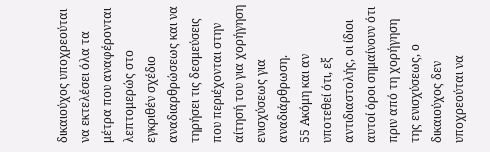δικαιούχος υποχρεούται να εκτελέσει όλα τα μέτρα που αναφέρονται λεπτομερώς στο εγκριθέν σχέδιο αναδιαρθρώσεως και να τηρήσει τις δεσμεύσεις που περιέχονται στην αίτησή του για χορήγηση ενισχύσεως για αναδιάρθρωση.
55 Ακόμη και αν υποτεθεί ότι, εξ αντιδιαστολής, οι ίδιοι αυτοί όροι σημαίνουν ότι πριν από τη χορήγηση της ενισχύσεως, ο δικαιούχος δεν υποχρεούται να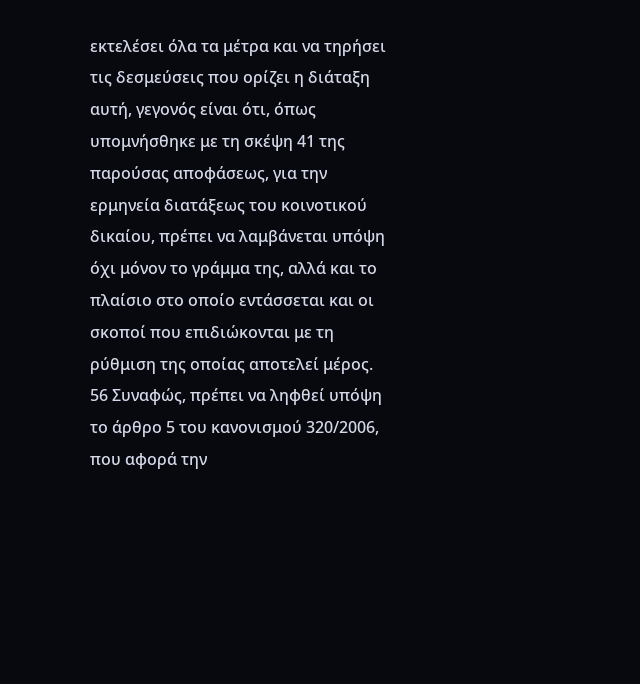εκτελέσει όλα τα μέτρα και να τηρήσει τις δεσμεύσεις που ορίζει η διάταξη αυτή, γεγονός είναι ότι, όπως υπομνήσθηκε με τη σκέψη 41 της παρούσας αποφάσεως, για την ερμηνεία διατάξεως του κοινοτικού δικαίου, πρέπει να λαμβάνεται υπόψη όχι μόνον το γράμμα της, αλλά και το πλαίσιο στο οποίο εντάσσεται και οι σκοποί που επιδιώκονται με τη ρύθμιση της οποίας αποτελεί μέρος.
56 Συναφώς, πρέπει να ληφθεί υπόψη το άρθρο 5 του κανονισμού 320/2006, που αφορά την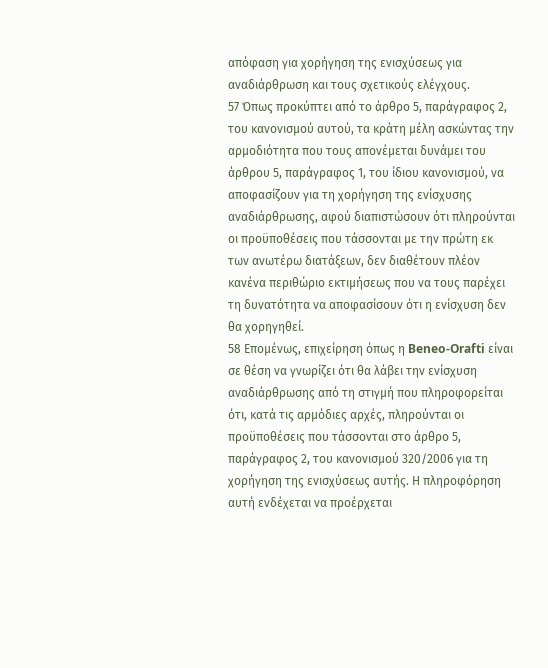απόφαση για χορήγηση της ενισχύσεως για αναδιάρθρωση και τους σχετικούς ελέγχους.
57 Όπως προκύπτει από το άρθρο 5, παράγραφος 2, του κανονισμού αυτού, τα κράτη μέλη ασκώντας την αρμοδιότητα που τους απονέμεται δυνάμει του άρθρου 5, παράγραφος 1, του ίδιου κανονισμού, να αποφασίζουν για τη χορήγηση της ενίσχυσης αναδιάρθρωσης, αφού διαπιστώσουν ότι πληρούνται οι προϋποθέσεις που τάσσονται με την πρώτη εκ των ανωτέρω διατάξεων, δεν διαθέτουν πλέον κανένα περιθώριο εκτιμήσεως που να τους παρέχει τη δυνατότητα να αποφασίσουν ότι η ενίσχυση δεν θα χορηγηθεί.
58 Επομένως, επιχείρηση όπως η Beneo-Orafti είναι σε θέση να γνωρίζει ότι θα λάβει την ενίσχυση αναδιάρθρωσης από τη στιγμή που πληροφορείται ότι, κατά τις αρμόδιες αρχές, πληρούνται οι προϋποθέσεις που τάσσονται στο άρθρο 5, παράγραφος 2, του κανονισμού 320/2006 για τη χορήγηση της ενισχύσεως αυτής. Η πληροφόρηση αυτή ενδέχεται να προέρχεται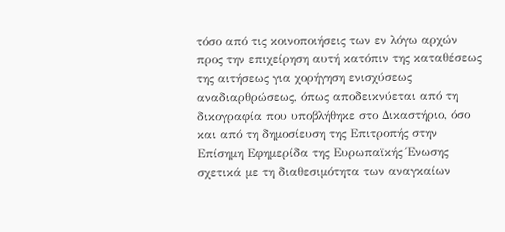τόσο από τις κοινοποιήσεις των εν λόγω αρχών προς την επιχείρηση αυτή κατόπιν της καταθέσεως της αιτήσεως για χορήγηση ενισχύσεως αναδιαρθρώσεως, όπως αποδεικνύεται από τη δικογραφία που υποβλήθηκε στο Δικαστήριο, όσο και από τη δημοσίευση της Επιτροπής στην Επίσημη Εφημερίδα της Ευρωπαϊκής Ένωσης σχετικά με τη διαθεσιμότητα των αναγκαίων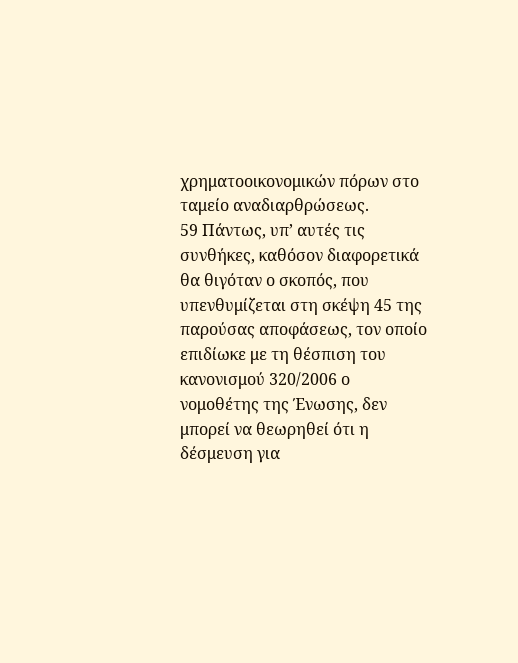χρηματοοικονομικών πόρων στο ταμείο αναδιαρθρώσεως.
59 Πάντως, υπ’ αυτές τις συνθήκες, καθόσον διαφορετικά θα θιγόταν ο σκοπός, που υπενθυμίζεται στη σκέψη 45 της παρούσας αποφάσεως, τον οποίο επιδίωκε με τη θέσπιση του κανονισμού 320/2006 ο νομοθέτης της Ένωσης, δεν μπορεί να θεωρηθεί ότι η δέσμευση για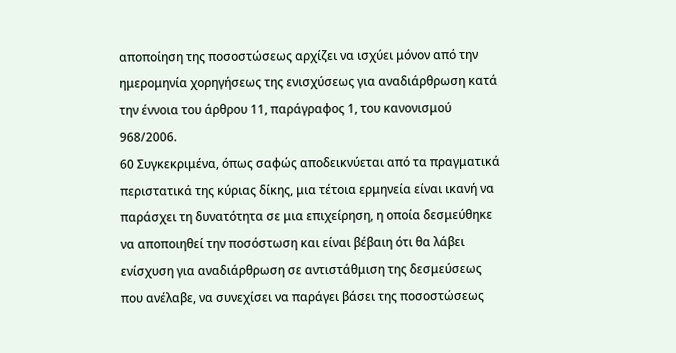αποποίηση της ποσοστώσεως αρχίζει να ισχύει μόνον από την ημερομηνία χορηγήσεως της ενισχύσεως για αναδιάρθρωση κατά την έννοια του άρθρου 11, παράγραφος 1, του κανονισμού 968/2006.
60 Συγκεκριμένα, όπως σαφώς αποδεικνύεται από τα πραγματικά περιστατικά της κύριας δίκης, μια τέτοια ερμηνεία είναι ικανή να παράσχει τη δυνατότητα σε μια επιχείρηση, η οποία δεσμεύθηκε να αποποιηθεί την ποσόστωση και είναι βέβαιη ότι θα λάβει ενίσχυση για αναδιάρθρωση σε αντιστάθμιση της δεσμεύσεως που ανέλαβε, να συνεχίσει να παράγει βάσει της ποσοστώσεως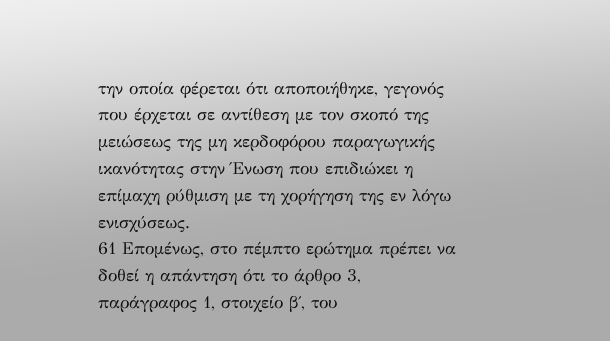την οποία φέρεται ότι αποποιήθηκε, γεγονός που έρχεται σε αντίθεση με τον σκοπό της μειώσεως της μη κερδοφόρου παραγωγικής ικανότητας στην Ένωση που επιδιώκει η επίμαχη ρύθμιση με τη χορήγηση της εν λόγω ενισχύσεως.
61 Επομένως, στο πέμπτο ερώτημα πρέπει να δοθεί η απάντηση ότι το άρθρο 3, παράγραφος 1, στοιχείο β΄, του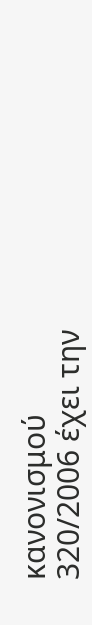κανονισμού 320/2006 έχει την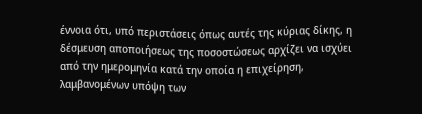έννοια ότι, υπό περιστάσεις όπως αυτές της κύριας δίκης, η δέσμευση αποποιήσεως της ποσοστώσεως αρχίζει να ισχύει από την ημερομηνία κατά την οποία η επιχείρηση, λαμβανομένων υπόψη των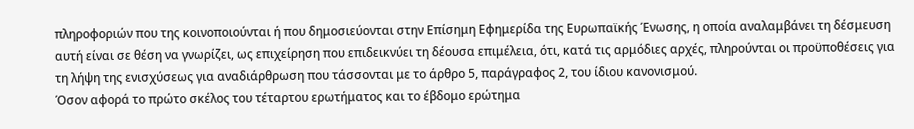πληροφοριών που της κοινοποιούνται ή που δημοσιεύονται στην Επίσημη Εφημερίδα της Ευρωπαϊκής Ένωσης, η οποία αναλαμβάνει τη δέσμευση αυτή είναι σε θέση να γνωρίζει, ως επιχείρηση που επιδεικνύει τη δέουσα επιμέλεια, ότι, κατά τις αρμόδιες αρχές, πληρούνται οι προϋποθέσεις για τη λήψη της ενισχύσεως για αναδιάρθρωση που τάσσονται με το άρθρο 5, παράγραφος 2, του ίδιου κανονισμού.
Όσον αφορά το πρώτο σκέλος του τέταρτου ερωτήματος και το έβδομο ερώτημα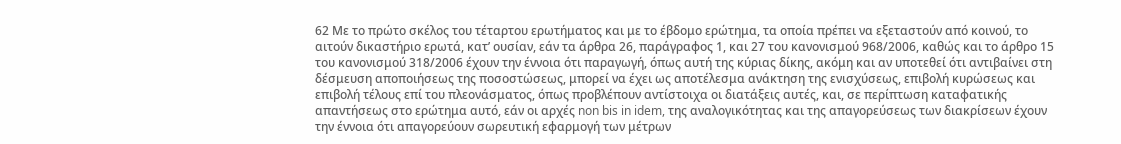62 Με το πρώτο σκέλος του τέταρτου ερωτήματος και με το έβδομο ερώτημα, τα οποία πρέπει να εξεταστούν από κοινού, το αιτούν δικαστήριο ερωτά, κατ’ ουσίαν, εάν τα άρθρα 26, παράγραφος 1, και 27 του κανονισμού 968/2006, καθώς και το άρθρο 15 του κανονισμού 318/2006 έχουν την έννοια ότι παραγωγή, όπως αυτή της κύριας δίκης, ακόμη και αν υποτεθεί ότι αντιβαίνει στη δέσμευση αποποιήσεως της ποσοστώσεως, μπορεί να έχει ως αποτέλεσμα ανάκτηση της ενισχύσεως, επιβολή κυρώσεως και επιβολή τέλους επί του πλεονάσματος, όπως προβλέπουν αντίστοιχα οι διατάξεις αυτές, και, σε περίπτωση καταφατικής απαντήσεως στο ερώτημα αυτό, εάν οι αρχές non bis in idem, της αναλογικότητας και της απαγορεύσεως των διακρίσεων έχουν την έννοια ότι απαγορεύουν σωρευτική εφαρμογή των μέτρων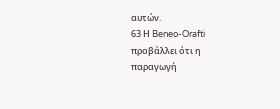αυτών.
63 Η Beneo-Orafti προβάλλει ότι η παραγωγή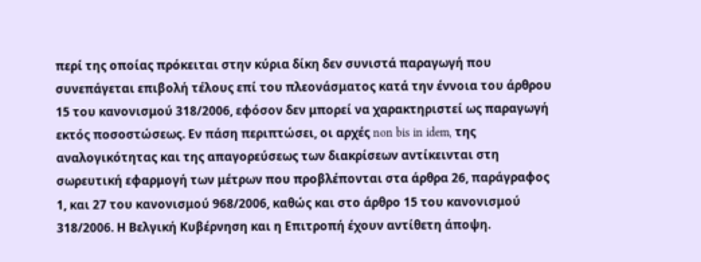περί της οποίας πρόκειται στην κύρια δίκη δεν συνιστά παραγωγή που συνεπάγεται επιβολή τέλους επί του πλεονάσματος κατά την έννοια του άρθρου 15 του κανονισμού 318/2006, εφόσον δεν μπορεί να χαρακτηριστεί ως παραγωγή εκτός ποσοστώσεως. Εν πάση περιπτώσει, οι αρχές non bis in idem, της αναλογικότητας και της απαγορεύσεως των διακρίσεων αντίκεινται στη σωρευτική εφαρμογή των μέτρων που προβλέπονται στα άρθρα 26, παράγραφος 1, και 27 του κανονισμού 968/2006, καθώς και στο άρθρο 15 του κανονισμού 318/2006. Η Βελγική Κυβέρνηση και η Επιτροπή έχουν αντίθετη άποψη.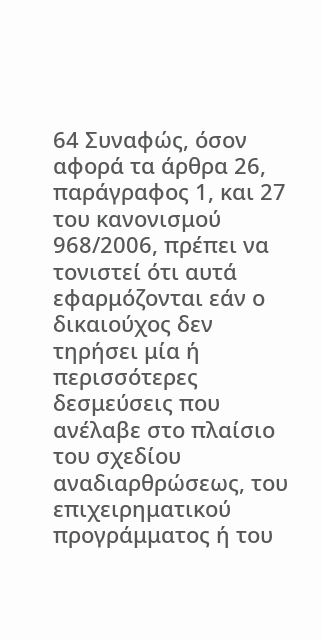64 Συναφώς, όσον αφορά τα άρθρα 26, παράγραφος 1, και 27 του κανονισμού 968/2006, πρέπει να τονιστεί ότι αυτά εφαρμόζονται εάν ο δικαιούχος δεν τηρήσει μία ή περισσότερες δεσμεύσεις που ανέλαβε στο πλαίσιο του σχεδίου αναδιαρθρώσεως, του επιχειρηματικού προγράμματος ή του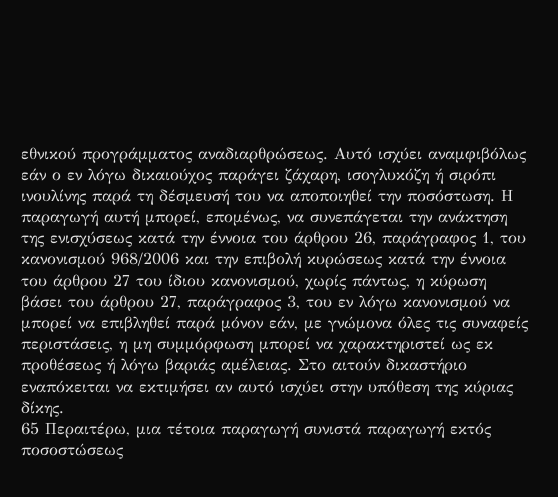εθνικού προγράμματος αναδιαρθρώσεως. Αυτό ισχύει αναμφιβόλως εάν ο εν λόγω δικαιούχος παράγει ζάχαρη, ισογλυκόζη ή σιρόπι ινουλίνης παρά τη δέσμευσή του να αποποιηθεί την ποσόστωση. Η παραγωγή αυτή μπορεί, επομένως, να συνεπάγεται την ανάκτηση της ενισχύσεως κατά την έννοια του άρθρου 26, παράγραφος 1, του κανονισμού 968/2006 και την επιβολή κυρώσεως κατά την έννοια του άρθρου 27 του ίδιου κανονισμού, χωρίς πάντως, η κύρωση βάσει του άρθρου 27, παράγραφος 3, του εν λόγω κανονισμού να μπορεί να επιβληθεί παρά μόνον εάν, με γνώμονα όλες τις συναφείς περιστάσεις, η μη συμμόρφωση μπορεί να χαρακτηριστεί ως εκ προθέσεως ή λόγω βαριάς αμέλειας. Στο αιτούν δικαστήριο εναπόκειται να εκτιμήσει αν αυτό ισχύει στην υπόθεση της κύριας δίκης.
65 Περαιτέρω, μια τέτοια παραγωγή συνιστά παραγωγή εκτός ποσοστώσεως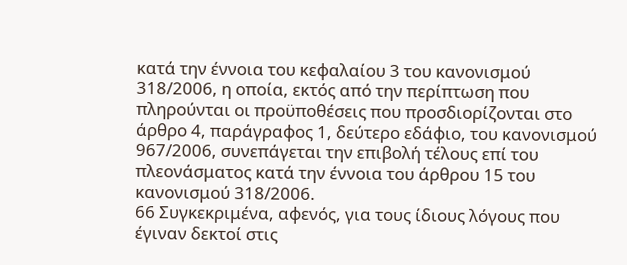κατά την έννοια του κεφαλαίου 3 του κανονισμού 318/2006, η οποία, εκτός από την περίπτωση που πληρούνται οι προϋποθέσεις που προσδιορίζονται στο άρθρο 4, παράγραφος 1, δεύτερο εδάφιο, του κανονισμού 967/2006, συνεπάγεται την επιβολή τέλους επί του πλεονάσματος κατά την έννοια του άρθρου 15 του κανονισμού 318/2006.
66 Συγκεκριμένα, αφενός, για τους ίδιους λόγους που έγιναν δεκτοί στις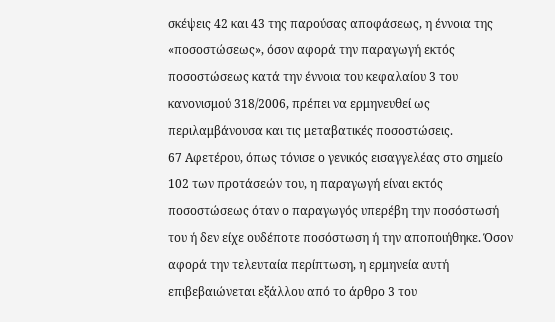σκέψεις 42 και 43 της παρούσας αποφάσεως, η έννοια της «ποσοστώσεως», όσον αφορά την παραγωγή εκτός ποσοστώσεως κατά την έννοια του κεφαλαίου 3 του κανονισμού 318/2006, πρέπει να ερμηνευθεί ως περιλαμβάνουσα και τις μεταβατικές ποσοστώσεις.
67 Αφετέρου, όπως τόνισε ο γενικός εισαγγελέας στο σημείο 102 των προτάσεών του, η παραγωγή είναι εκτός ποσοστώσεως όταν ο παραγωγός υπερέβη την ποσόστωσή του ή δεν είχε ουδέποτε ποσόστωση ή την αποποιήθηκε. Όσον αφορά την τελευταία περίπτωση, η ερμηνεία αυτή επιβεβαιώνεται εξάλλου από το άρθρο 3 του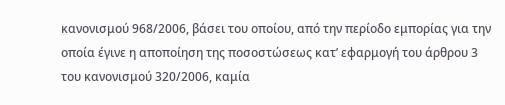κανονισμού 968/2006, βάσει του οποίου, από την περίοδο εμπορίας για την οποία έγινε η αποποίηση της ποσοστώσεως κατ’ εφαρμογή του άρθρου 3 του κανονισμού 320/2006, καμία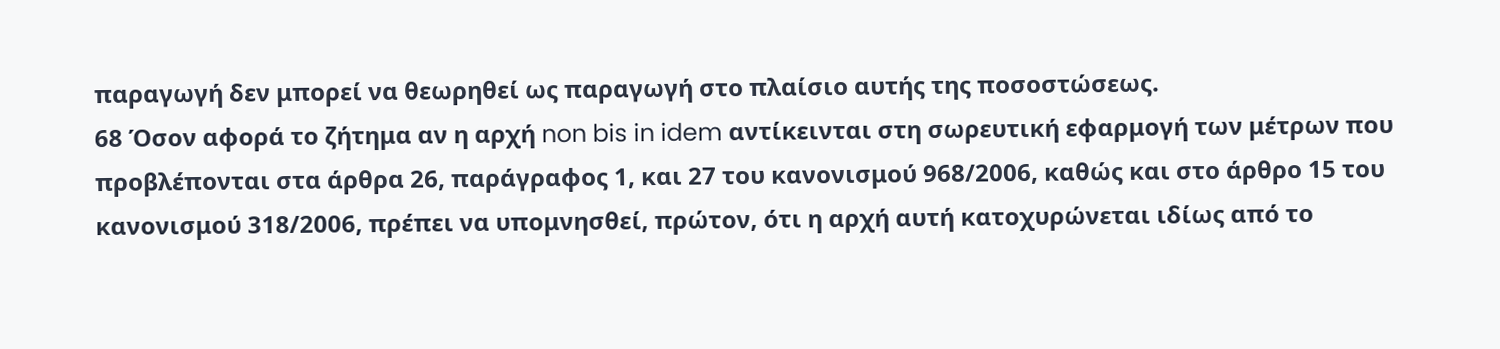παραγωγή δεν μπορεί να θεωρηθεί ως παραγωγή στο πλαίσιο αυτής της ποσοστώσεως.
68 Όσον αφορά το ζήτημα αν η αρχή non bis in idem αντίκεινται στη σωρευτική εφαρμογή των μέτρων που προβλέπονται στα άρθρα 26, παράγραφος 1, και 27 του κανονισμού 968/2006, καθώς και στο άρθρο 15 του κανονισμού 318/2006, πρέπει να υπομνησθεί, πρώτον, ότι η αρχή αυτή κατοχυρώνεται ιδίως από το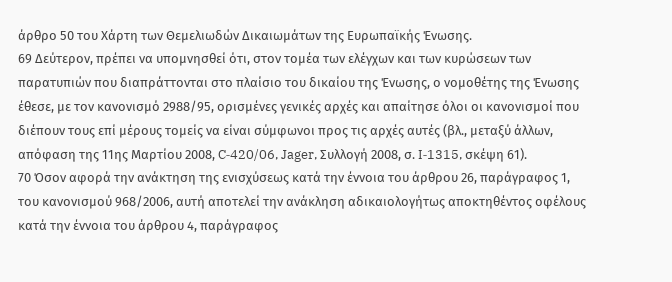άρθρο 50 του Χάρτη των Θεμελιωδών Δικαιωμάτων της Ευρωπαϊκής Ένωσης.
69 Δεύτερον, πρέπει να υπομνησθεί ότι, στον τομέα των ελέγχων και των κυρώσεων των παρατυπιών που διαπράττονται στο πλαίσιο του δικαίου της Ένωσης, ο νομοθέτης της Ένωσης έθεσε, με τον κανονισμό 2988/95, ορισμένες γενικές αρχές και απαίτησε όλοι οι κανονισμοί που διέπουν τους επί μέρους τομείς να είναι σύμφωνοι προς τις αρχές αυτές (βλ., μεταξύ άλλων, απόφαση της 11ης Μαρτίου 2008, C‑420/06, Jager, Συλλογή 2008, σ. I‑1315, σκέψη 61).
70 Όσον αφορά την ανάκτηση της ενισχύσεως κατά την έννοια του άρθρου 26, παράγραφος 1, του κανονισμού 968/2006, αυτή αποτελεί την ανάκληση αδικαιολογήτως αποκτηθέντος οφέλους κατά την έννοια του άρθρου 4, παράγραφος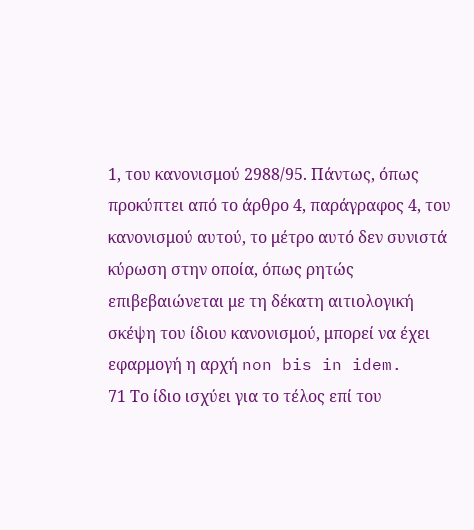1, του κανονισμού 2988/95. Πάντως, όπως προκύπτει από το άρθρο 4, παράγραφος 4, του κανονισμού αυτού, το μέτρο αυτό δεν συνιστά κύρωση στην οποία, όπως ρητώς επιβεβαιώνεται με τη δέκατη αιτιολογική σκέψη του ίδιου κανονισμού, μπορεί να έχει εφαρμογή η αρχή non bis in idem.
71 Το ίδιο ισχύει για το τέλος επί του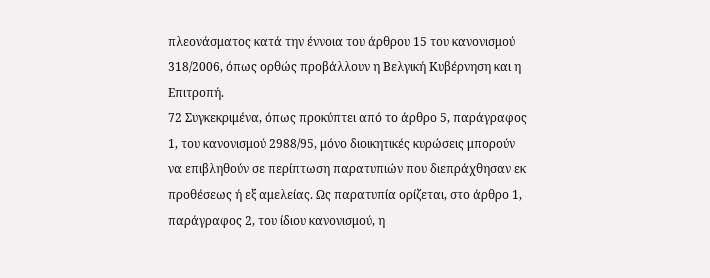πλεονάσματος κατά την έννοια του άρθρου 15 του κανονισμού 318/2006, όπως ορθώς προβάλλουν η Βελγική Κυβέρνηση και η Επιτροπή.
72 Συγκεκριμένα, όπως προκύπτει από το άρθρο 5, παράγραφος 1, του κανονισμού 2988/95, μόνο διοικητικές κυρώσεις μπορούν να επιβληθούν σε περίπτωση παρατυπιών που διεπράχθησαν εκ προθέσεως ή εξ αμελείας. Ως παρατυπία ορίζεται, στο άρθρο 1, παράγραφος 2, του ίδιου κανονισμού, η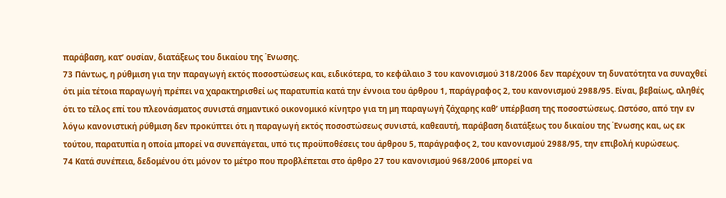παράβαση, κατ’ ουσίαν, διατάξεως του δικαίου της Ένωσης.
73 Πάντως, η ρύθμιση για την παραγωγή εκτός ποσοστώσεως και, ειδικότερα, το κεφάλαιο 3 του κανονισμού 318/2006 δεν παρέχουν τη δυνατότητα να συναχθεί ότι μία τέτοια παραγωγή πρέπει να χαρακτηρισθεί ως παρατυπία κατά την έννοια του άρθρου 1, παράγραφος 2, του κανονισμού 2988/95. Είναι, βεβαίως, αληθές ότι το τέλος επί του πλεονάσματος συνιστά σημαντικό οικονομικό κίνητρο για τη μη παραγωγή ζάχαρης καθ’ υπέρβαση της ποσοστώσεως. Ωστόσο, από την εν λόγω κανονιστική ρύθμιση δεν προκύπτει ότι η παραγωγή εκτός ποσοστώσεως συνιστά, καθεαυτή, παράβαση διατάξεως του δικαίου της Ένωσης και, ως εκ τούτου, παρατυπία η οποία μπορεί να συνεπάγεται, υπό τις προϋποθέσεις του άρθρου 5, παράγραφος 2, του κανονισμού 2988/95, την επιβολή κυρώσεως.
74 Κατά συνέπεια, δεδομένου ότι μόνον το μέτρο που προβλέπεται στο άρθρο 27 του κανονισμού 968/2006 μπορεί να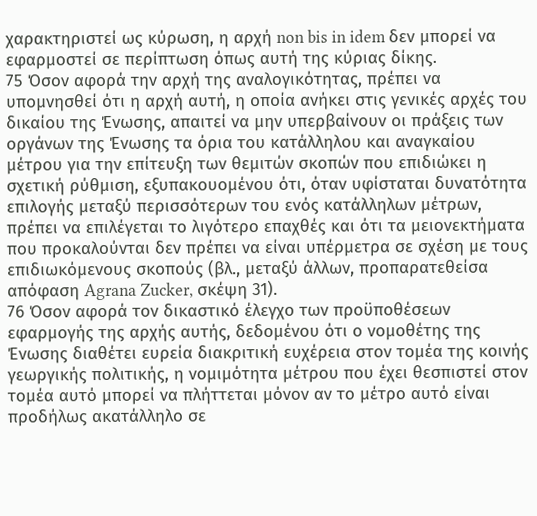χαρακτηριστεί ως κύρωση, η αρχή non bis in idem δεν μπορεί να εφαρμοστεί σε περίπτωση όπως αυτή της κύριας δίκης.
75 Όσον αφορά την αρχή της αναλογικότητας, πρέπει να υπομνησθεί ότι η αρχή αυτή, η οποία ανήκει στις γενικές αρχές του δικαίου της Ένωσης, απαιτεί να μην υπερβαίνουν οι πράξεις των οργάνων της Ένωσης τα όρια του κατάλληλου και αναγκαίου μέτρου για την επίτευξη των θεμιτών σκοπών που επιδιώκει η σχετική ρύθμιση, εξυπακουομένου ότι, όταν υφίσταται δυνατότητα επιλογής μεταξύ περισσότερων του ενός κατάλληλων μέτρων, πρέπει να επιλέγεται το λιγότερο επαχθές και ότι τα μειονεκτήματα που προκαλούνται δεν πρέπει να είναι υπέρμετρα σε σχέση με τους επιδιωκόμενους σκοπούς (βλ., μεταξύ άλλων, προπαρατεθείσα απόφαση Agrana Zucker, σκέψη 31).
76 Όσον αφορά τον δικαστικό έλεγχο των προϋποθέσεων εφαρμογής της αρχής αυτής, δεδομένου ότι ο νομοθέτης της Ένωσης διαθέτει ευρεία διακριτική ευχέρεια στον τομέα της κοινής γεωργικής πολιτικής, η νομιμότητα μέτρου που έχει θεσπιστεί στον τομέα αυτό μπορεί να πλήττεται μόνον αν το μέτρο αυτό είναι προδήλως ακατάλληλο σε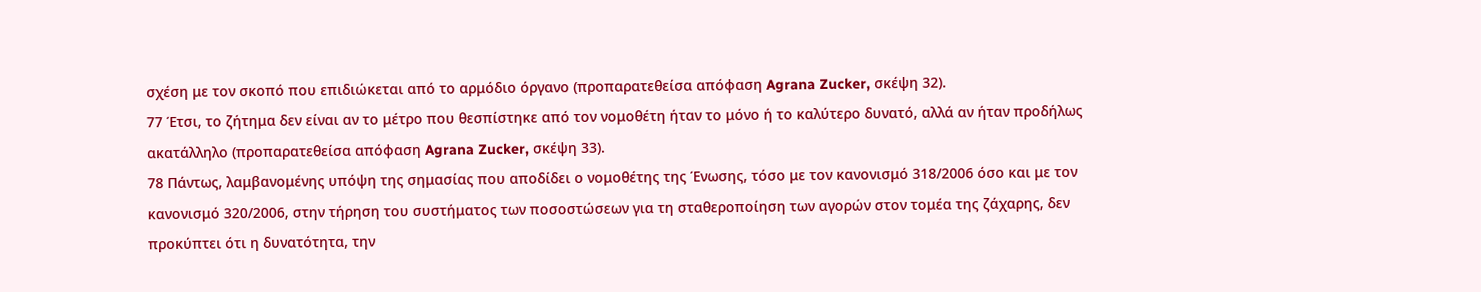σχέση με τον σκοπό που επιδιώκεται από το αρμόδιο όργανο (προπαρατεθείσα απόφαση Agrana Zucker, σκέψη 32).
77 Έτσι, το ζήτημα δεν είναι αν το μέτρο που θεσπίστηκε από τον νομοθέτη ήταν το μόνο ή το καλύτερο δυνατό, αλλά αν ήταν προδήλως ακατάλληλο (προπαρατεθείσα απόφαση Agrana Zucker, σκέψη 33).
78 Πάντως, λαμβανομένης υπόψη της σημασίας που αποδίδει ο νομοθέτης της Ένωσης, τόσο με τον κανονισμό 318/2006 όσο και με τον κανονισμό 320/2006, στην τήρηση του συστήματος των ποσοστώσεων για τη σταθεροποίηση των αγορών στον τομέα της ζάχαρης, δεν προκύπτει ότι η δυνατότητα, την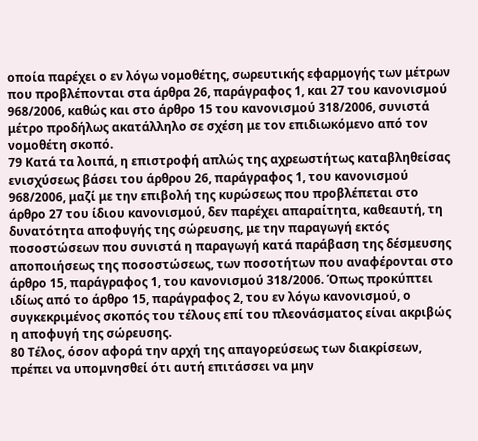οποία παρέχει ο εν λόγω νομοθέτης, σωρευτικής εφαρμογής των μέτρων που προβλέπονται στα άρθρα 26, παράγραφος 1, και 27 του κανονισμού 968/2006, καθώς και στο άρθρο 15 του κανονισμού 318/2006, συνιστά μέτρο προδήλως ακατάλληλο σε σχέση με τον επιδιωκόμενο από τον νομοθέτη σκοπό.
79 Κατά τα λοιπά, η επιστροφή απλώς της αχρεωστήτως καταβληθείσας ενισχύσεως βάσει του άρθρου 26, παράγραφος 1, του κανονισμού 968/2006, μαζί με την επιβολή της κυρώσεως που προβλέπεται στο άρθρο 27 του ίδιου κανονισμού, δεν παρέχει απαραίτητα, καθεαυτή, τη δυνατότητα αποφυγής της σώρευσης, με την παραγωγή εκτός ποσοστώσεων που συνιστά η παραγωγή κατά παράβαση της δέσμευσης αποποιήσεως της ποσοστώσεως, των ποσοτήτων που αναφέρονται στο άρθρο 15, παράγραφος 1, του κανονισμού 318/2006. Όπως προκύπτει ιδίως από το άρθρο 15, παράγραφος 2, του εν λόγω κανονισμού, ο συγκεκριμένος σκοπός του τέλους επί του πλεονάσματος είναι ακριβώς η αποφυγή της σώρευσης.
80 Τέλος, όσον αφορά την αρχή της απαγορεύσεως των διακρίσεων, πρέπει να υπομνησθεί ότι αυτή επιτάσσει να μην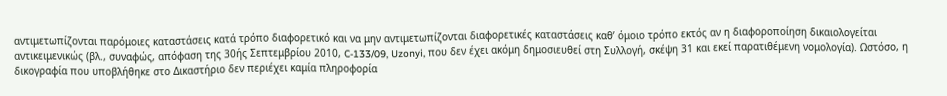αντιμετωπίζονται παρόμοιες καταστάσεις κατά τρόπο διαφορετικό και να μην αντιμετωπίζονται διαφορετικές καταστάσεις καθ’ όμοιο τρόπο εκτός αν η διαφοροποίηση δικαιολογείται αντικειμενικώς (βλ., συναφώς, απόφαση της 30ής Σεπτεμβρίου 2010, C‑133/09, Uzonyi, που δεν έχει ακόμη δημοσιευθεί στη Συλλογή, σκέψη 31 και εκεί παρατιθέμενη νομολογία). Ωστόσο, η δικογραφία που υποβλήθηκε στο Δικαστήριο δεν περιέχει καμία πληροφορία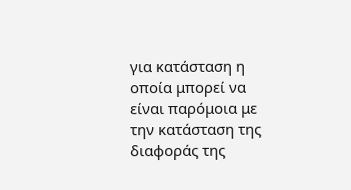για κατάσταση η οποία μπορεί να είναι παρόμοια με την κατάσταση της διαφοράς της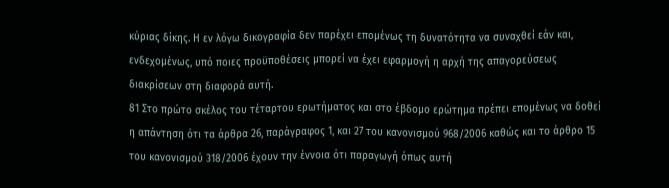κύριας δίκης. Η εν λόγω δικογραφία δεν παρέχει επομένως τη δυνατότητα να συναχθεί εάν και, ενδεχομένως, υπό ποιες προϋποθέσεις μπορεί να έχει εφαρμογή η αρχή της απαγορεύσεως διακρίσεων στη διαφορά αυτή.
81 Στο πρώτο σκέλος του τέταρτου ερωτήματος και στο έβδομο ερώτημα πρέπει επομένως να δοθεί η απάντηση ότι τα άρθρα 26, παράγραφος 1, και 27 του κανονισμού 968/2006 καθώς και το άρθρο 15 του κανονισμού 318/2006 έχουν την έννοια ότι παραγωγή όπως αυτή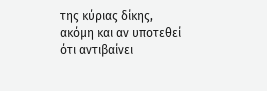της κύριας δίκης, ακόμη και αν υποτεθεί ότι αντιβαίνει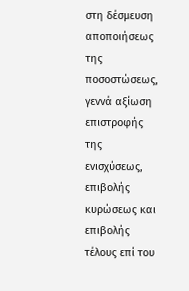στη δέσμευση αποποιήσεως της ποσοστώσεως, γεννά αξίωση επιστροφής της ενισχύσεως, επιβολής κυρώσεως και επιβολής τέλους επί του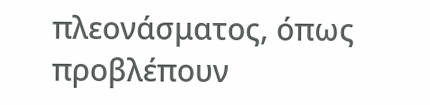πλεονάσματος, όπως προβλέπουν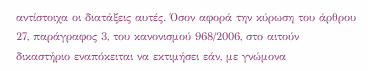αντίστοιχα οι διατάξεις αυτές. Όσον αφορά την κύρωση του άρθρου 27, παράγραφος 3, του κανονισμού 968/2006, στο αιτούν δικαστήριο εναπόκειται να εκτιμήσει εάν, με γνώμονα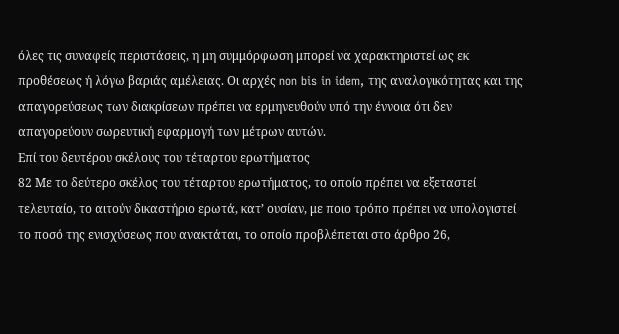όλες τις συναφείς περιστάσεις, η μη συμμόρφωση μπορεί να χαρακτηριστεί ως εκ προθέσεως ή λόγω βαριάς αμέλειας. Οι αρχές non bis in idem, της αναλογικότητας και της απαγορεύσεως των διακρίσεων πρέπει να ερμηνευθούν υπό την έννοια ότι δεν απαγορεύουν σωρευτική εφαρμογή των μέτρων αυτών.
Επί του δευτέρου σκέλους του τέταρτου ερωτήματος
82 Με το δεύτερο σκέλος του τέταρτου ερωτήματος, το οποίο πρέπει να εξεταστεί τελευταίο, το αιτούν δικαστήριο ερωτά, κατ’ ουσίαν, με ποιο τρόπο πρέπει να υπολογιστεί το ποσό της ενισχύσεως που ανακτάται, το οποίο προβλέπεται στο άρθρο 26,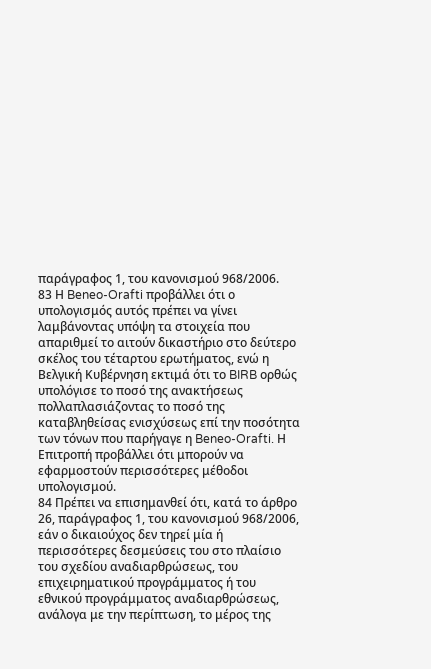παράγραφος 1, του κανονισμού 968/2006.
83 Η Beneo-Orafti προβάλλει ότι ο υπολογισμός αυτός πρέπει να γίνει λαμβάνοντας υπόψη τα στοιχεία που απαριθμεί το αιτούν δικαστήριο στο δεύτερο σκέλος του τέταρτου ερωτήματος, ενώ η Βελγική Κυβέρνηση εκτιμά ότι το BIRB ορθώς υπολόγισε το ποσό της ανακτήσεως πολλαπλασιάζοντας το ποσό της καταβληθείσας ενισχύσεως επί την ποσότητα των τόνων που παρήγαγε η Beneo-Orafti. Η Επιτροπή προβάλλει ότι μπορούν να εφαρμοστούν περισσότερες μέθοδοι υπολογισμού.
84 Πρέπει να επισημανθεί ότι, κατά το άρθρο 26, παράγραφος 1, του κανονισμού 968/2006, εάν ο δικαιούχος δεν τηρεί μία ή περισσότερες δεσμεύσεις του στο πλαίσιο του σχεδίου αναδιαρθρώσεως, του επιχειρηματικού προγράμματος ή του εθνικού προγράμματος αναδιαρθρώσεως, ανάλογα με την περίπτωση, το μέρος της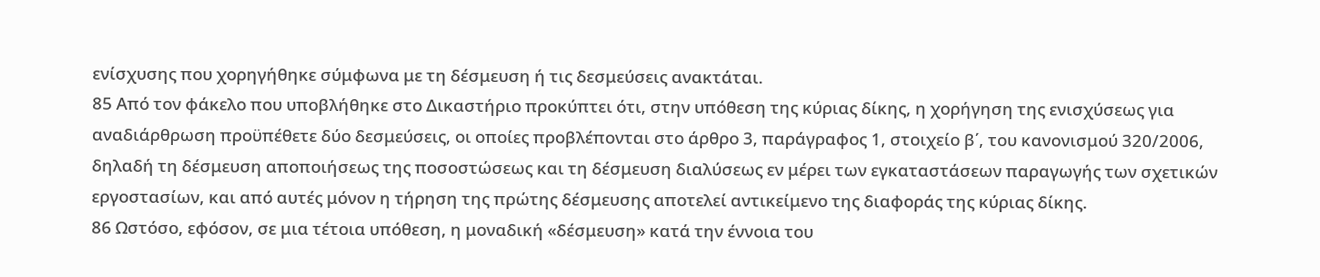ενίσχυσης που χορηγήθηκε σύμφωνα με τη δέσμευση ή τις δεσμεύσεις ανακτάται.
85 Από τον φάκελο που υποβλήθηκε στο Δικαστήριο προκύπτει ότι, στην υπόθεση της κύριας δίκης, η χορήγηση της ενισχύσεως για αναδιάρθρωση προϋπέθετε δύο δεσμεύσεις, οι οποίες προβλέπονται στο άρθρο 3, παράγραφος 1, στοιχείο β΄, του κανονισμού 320/2006, δηλαδή τη δέσμευση αποποιήσεως της ποσοστώσεως και τη δέσμευση διαλύσεως εν μέρει των εγκαταστάσεων παραγωγής των σχετικών εργοστασίων, και από αυτές μόνον η τήρηση της πρώτης δέσμευσης αποτελεί αντικείμενο της διαφοράς της κύριας δίκης.
86 Ωστόσο, εφόσον, σε μια τέτοια υπόθεση, η μοναδική «δέσμευση» κατά την έννοια του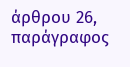άρθρου 26, παράγραφος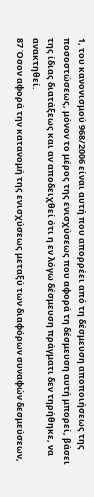1, του κανονισμού 968/2006 είναι αυτή που απορρέει από τη δέσμευση αποποιήσεως της ποσοστώσεως, μόνον το μέρος της ενισχύσεως που αφορά τη δέσμευση αυτή μπορεί, βάσει της ίδιας διατάξεως και αν αποδειχθεί ότι η εν λόγω δέσμευση πράγματι δεν τηρήθηκε, να ανακτηθεί.
87 Όσον αφορά την κατανομή της ενισχύσεως μεταξύ των διαφόρων συναφών δεσμεύσεων,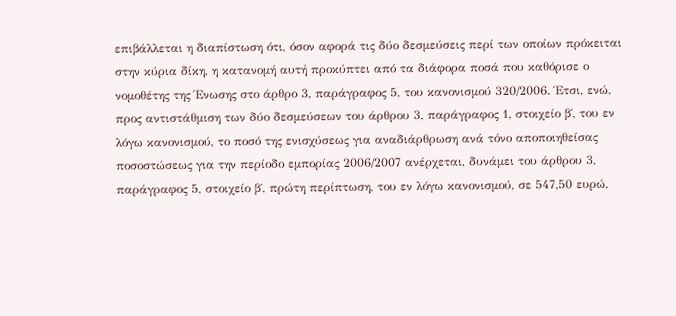επιβάλλεται η διαπίστωση ότι, όσον αφορά τις δύο δεσμεύσεις περί των οποίων πρόκειται στην κύρια δίκη, η κατανομή αυτή προκύπτει από τα διάφορα ποσά που καθόρισε ο νομοθέτης της Ένωσης στο άρθρο 3, παράγραφος 5, του κανονισμού 320/2006. Έτσι, ενώ, προς αντιστάθμιση των δύο δεσμεύσεων του άρθρου 3, παράγραφος 1, στοιχείο β΄, του εν λόγω κανονισμού, το ποσό της ενισχύσεως για αναδιάρθρωση ανά τόνο αποποιηθείσας ποσοστώσεως για την περίοδο εμπορίας 2006/2007 ανέρχεται, δυνάμει του άρθρου 3, παράγραφος 5, στοιχείο β΄, πρώτη περίπτωση, του εν λόγω κανονισμού, σε 547,50 ευρώ,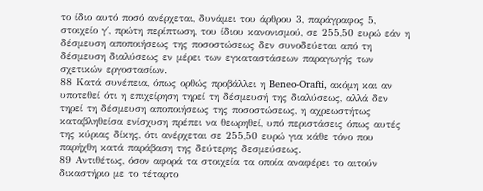το ίδιο αυτό ποσό ανέρχεται, δυνάμει του άρθρου 3, παράγραφος 5, στοιχείο γ΄, πρώτη περίπτωση, του ίδιου κανονισμού, σε 255,50 ευρώ εάν η δέσμευση αποποιήσεως της ποσοστώσεως δεν συνοδεύεται από τη δέσμευση διαλύσεως εν μέρει των εγκαταστάσεων παραγωγής των σχετικών εργοστασίων.
88 Κατά συνέπεια, όπως ορθώς προβάλλει η Beneo-Orafti, ακόμη και αν υποτεθεί ότι η επιχείρηση τηρεί τη δέσμευσή της διαλύσεως, αλλά δεν τηρεί τη δέσμευση αποποιήσεως της ποσοστώσεως, η αχρεωστήτως καταβληθείσα ενίσχυση πρέπει να θεωρηθεί, υπό περιστάσεις όπως αυτές της κύριας δίκης, ότι ανέρχεται σε 255,50 ευρώ για κάθε τόνο που παρήχθη κατά παράβαση της δεύτερης δεσμεύσεως.
89 Αντιθέτως, όσον αφορά τα στοιχεία τα οποία αναφέρει το αιτούν δικαστήριο με το τέταρτο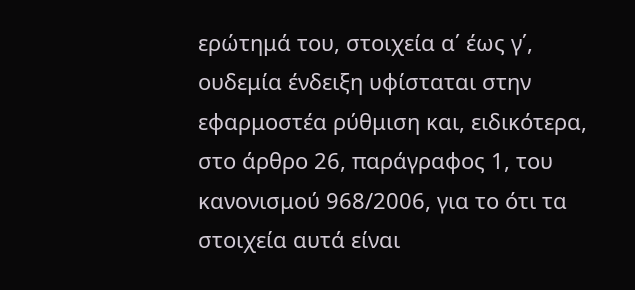ερώτημά του, στοιχεία α΄ έως γ΄, ουδεμία ένδειξη υφίσταται στην εφαρμοστέα ρύθμιση και, ειδικότερα, στο άρθρο 26, παράγραφος 1, του κανονισμού 968/2006, για το ότι τα στοιχεία αυτά είναι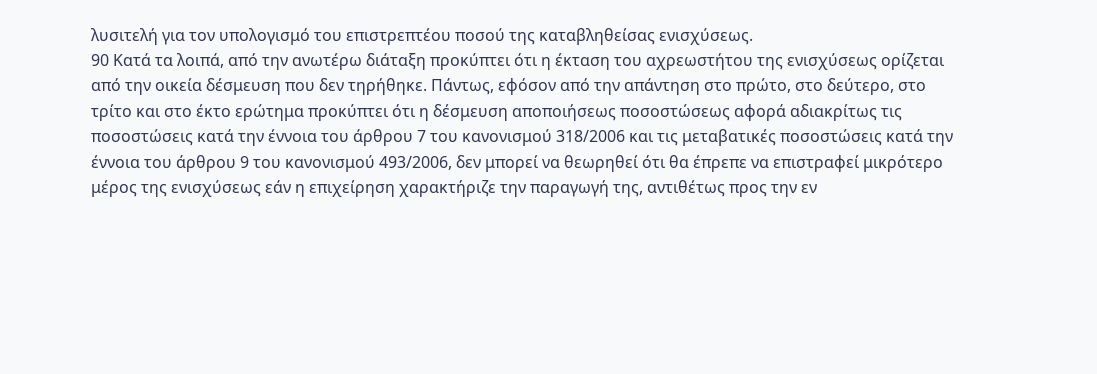λυσιτελή για τον υπολογισμό του επιστρεπτέου ποσού της καταβληθείσας ενισχύσεως.
90 Κατά τα λοιπά, από την ανωτέρω διάταξη προκύπτει ότι η έκταση του αχρεωστήτου της ενισχύσεως ορίζεται από την οικεία δέσμευση που δεν τηρήθηκε. Πάντως, εφόσον από την απάντηση στο πρώτο, στο δεύτερο, στο τρίτο και στο έκτο ερώτημα προκύπτει ότι η δέσμευση αποποιήσεως ποσοστώσεως αφορά αδιακρίτως τις ποσοστώσεις κατά την έννοια του άρθρου 7 του κανονισμού 318/2006 και τις μεταβατικές ποσοστώσεις κατά την έννοια του άρθρου 9 του κανονισμού 493/2006, δεν μπορεί να θεωρηθεί ότι θα έπρεπε να επιστραφεί μικρότερο μέρος της ενισχύσεως εάν η επιχείρηση χαρακτήριζε την παραγωγή της, αντιθέτως προς την εν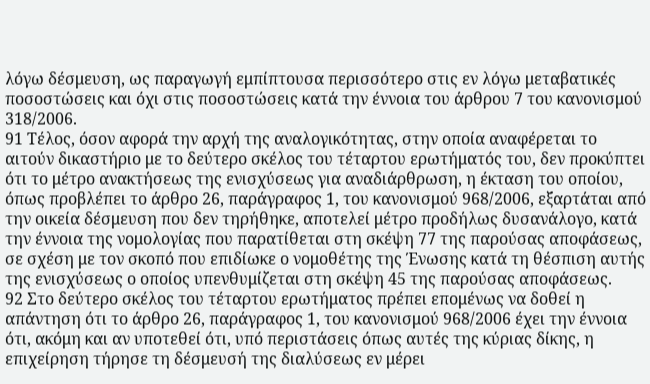λόγω δέσμευση, ως παραγωγή εμπίπτουσα περισσότερο στις εν λόγω μεταβατικές ποσοστώσεις και όχι στις ποσοστώσεις κατά την έννοια του άρθρου 7 του κανονισμού 318/2006.
91 Τέλος, όσον αφορά την αρχή της αναλογικότητας, στην οποία αναφέρεται το αιτούν δικαστήριο με το δεύτερο σκέλος του τέταρτου ερωτήματός του, δεν προκύπτει ότι το μέτρο ανακτήσεως της ενισχύσεως για αναδιάρθρωση, η έκταση του οποίου, όπως προβλέπει το άρθρο 26, παράγραφος 1, του κανονισμού 968/2006, εξαρτάται από την οικεία δέσμευση που δεν τηρήθηκε, αποτελεί μέτρο προδήλως δυσανάλογο, κατά την έννοια της νομολογίας που παρατίθεται στη σκέψη 77 της παρούσας αποφάσεως, σε σχέση με τον σκοπό που επιδίωκε ο νομοθέτης της Ένωσης κατά τη θέσπιση αυτής της ενισχύσεως ο οποίος υπενθυμίζεται στη σκέψη 45 της παρούσας αποφάσεως.
92 Στο δεύτερο σκέλος του τέταρτου ερωτήματος πρέπει επομένως να δοθεί η απάντηση ότι το άρθρο 26, παράγραφος 1, του κανονισμού 968/2006 έχει την έννοια ότι, ακόμη και αν υποτεθεί ότι, υπό περιστάσεις όπως αυτές της κύριας δίκης, η επιχείρηση τήρησε τη δέσμευσή της διαλύσεως εν μέρει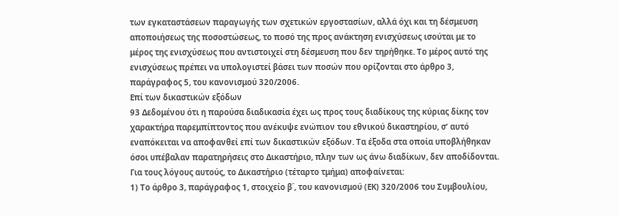των εγκαταστάσεων παραγωγής των σχετικών εργοστασίων, αλλά όχι και τη δέσμευση αποποιήσεως της ποσοστώσεως, το ποσό της προς ανάκτηση ενισχύσεως ισούται με το μέρος της ενισχύσεως που αντιστοιχεί στη δέσμευση που δεν τηρήθηκε. Το μέρος αυτό της ενισχύσεως πρέπει να υπολογιστεί βάσει των ποσών που ορίζονται στο άρθρο 3, παράγραφος 5, του κανονισμού 320/2006.
Επί των δικαστικών εξόδων
93 Δεδομένου ότι η παρούσα διαδικασία έχει ως προς τους διαδίκους της κύριας δίκης τον χαρακτήρα παρεμπίπτοντος που ανέκυψε ενώπιον του εθνικού δικαστηρίου, σ’ αυτό εναπόκειται να αποφανθεί επί των δικαστικών εξόδων. Τα έξοδα στα οποία υποβλήθηκαν όσοι υπέβαλαν παρατηρήσεις στο Δικαστήριο, πλην των ως άνω διαδίκων, δεν αποδίδονται.
Για τους λόγους αυτούς, το Δικαστήριο (τέταρτο τμήμα) αποφαίνεται:
1) Το άρθρο 3, παράγραφος 1, στοιχείο β΄, του κανονισμού (ΕΚ) 320/2006 του Συμβουλίου,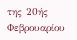της 20ής Φεβρουαρίου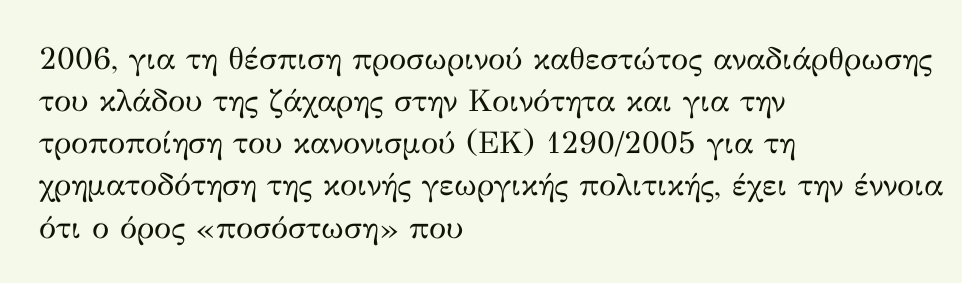2006, για τη θέσπιση προσωρινού καθεστώτος αναδιάρθρωσης του κλάδου της ζάχαρης στην Κοινότητα και για την τροποποίηση του κανονισμού (ΕΚ) 1290/2005 για τη χρηματοδότηση της κοινής γεωργικής πολιτικής, έχει την έννοια ότι ο όρος «ποσόστωση» που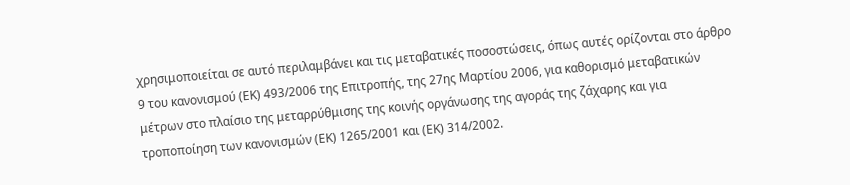χρησιμοποιείται σε αυτό περιλαμβάνει και τις μεταβατικές ποσοστώσεις, όπως αυτές ορίζονται στο άρθρο 9 του κανονισμού (ΕΚ) 493/2006 της Επιτροπής, της 27ης Μαρτίου 2006, για καθορισμό μεταβατικών μέτρων στο πλαίσιο της μεταρρύθμισης της κοινής οργάνωσης της αγοράς της ζάχαρης και για τροποποίηση των κανονισμών (ΕΚ) 1265/2001 και (ΕΚ) 314/2002.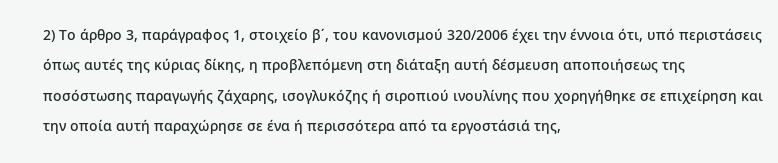2) Το άρθρο 3, παράγραφος 1, στοιχείο β΄, του κανονισμού 320/2006 έχει την έννοια ότι, υπό περιστάσεις όπως αυτές της κύριας δίκης, η προβλεπόμενη στη διάταξη αυτή δέσμευση αποποιήσεως της ποσόστωσης παραγωγής ζάχαρης, ισογλυκόζης ή σιροπιού ινουλίνης που χορηγήθηκε σε επιχείρηση και την οποία αυτή παραχώρησε σε ένα ή περισσότερα από τα εργοστάσιά της,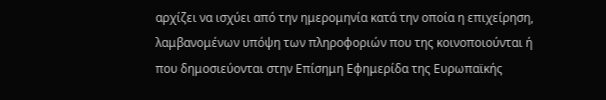αρχίζει να ισχύει από την ημερομηνία κατά την οποία η επιχείρηση, λαμβανομένων υπόψη των πληροφοριών που της κοινοποιούνται ή που δημοσιεύονται στην Επίσημη Εφημερίδα της Ευρωπαϊκής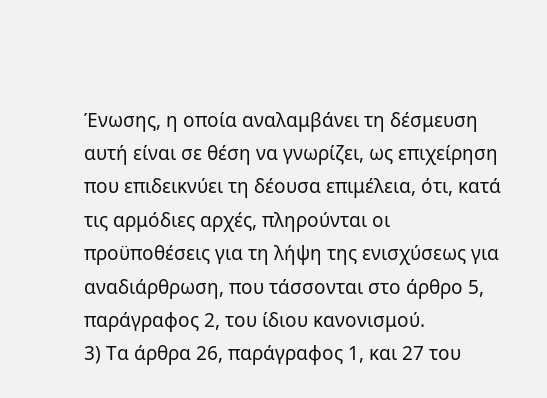Ένωσης, η οποία αναλαμβάνει τη δέσμευση αυτή είναι σε θέση να γνωρίζει, ως επιχείρηση που επιδεικνύει τη δέουσα επιμέλεια, ότι, κατά τις αρμόδιες αρχές, πληρούνται οι προϋποθέσεις για τη λήψη της ενισχύσεως για αναδιάρθρωση, που τάσσονται στο άρθρο 5, παράγραφος 2, του ίδιου κανονισμού.
3) Τα άρθρα 26, παράγραφος 1, και 27 του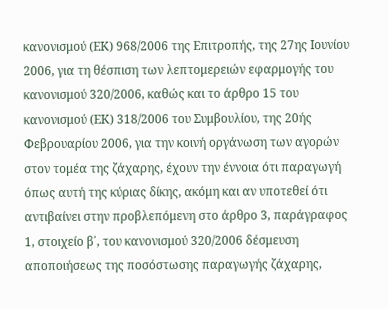κανονισμού (ΕΚ) 968/2006 της Επιτροπής, της 27ης Ιουνίου 2006, για τη θέσπιση των λεπτομερειών εφαρμογής του κανονισμού 320/2006, καθώς και το άρθρο 15 του κανονισμού (ΕΚ) 318/2006 του Συμβουλίου, της 20ής Φεβρουαρίου 2006, για την κοινή οργάνωση των αγορών στον τομέα της ζάχαρης, έχουν την έννοια ότι παραγωγή όπως αυτή της κύριας δίκης, ακόμη και αν υποτεθεί ότι αντιβαίνει στην προβλεπόμενη στο άρθρο 3, παράγραφος 1, στοιχείο β΄, του κανονισμού 320/2006 δέσμευση αποποιήσεως της ποσόστωσης παραγωγής ζάχαρης,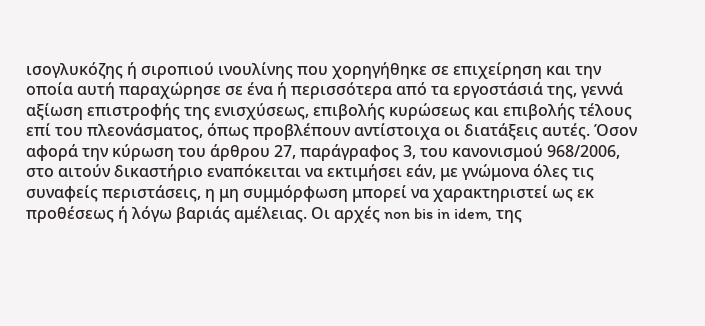ισογλυκόζης ή σιροπιού ινουλίνης που χορηγήθηκε σε επιχείρηση και την οποία αυτή παραχώρησε σε ένα ή περισσότερα από τα εργοστάσιά της, γεννά αξίωση επιστροφής της ενισχύσεως, επιβολής κυρώσεως και επιβολής τέλους επί του πλεονάσματος, όπως προβλέπουν αντίστοιχα οι διατάξεις αυτές. Όσον αφορά την κύρωση του άρθρου 27, παράγραφος 3, του κανονισμού 968/2006, στο αιτούν δικαστήριο εναπόκειται να εκτιμήσει εάν, με γνώμονα όλες τις συναφείς περιστάσεις, η μη συμμόρφωση μπορεί να χαρακτηριστεί ως εκ προθέσεως ή λόγω βαριάς αμέλειας. Οι αρχές non bis in idem, της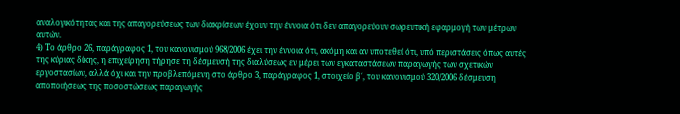αναλογικότητας και της απαγορεύσεως των διακρίσεων έχουν την έννοια ότι δεν απαγορεύουν σωρευτική εφαρμογή των μέτρων αυτών.
4) Το άρθρο 26, παράγραφος 1, του κανονισμού 968/2006 έχει την έννοια ότι, ακόμη και αν υποτεθεί ότι, υπό περιστάσεις όπως αυτές της κύριας δίκης, η επιχείρηση τήρησε τη δέσμευσή της διαλύσεως εν μέρει των εγκαταστάσεων παραγωγής των σχετικών εργοστασίων, αλλά όχι και την προβλεπόμενη στο άρθρο 3, παράγραφος 1, στοιχείο β΄, του κανονισμού 320/2006 δέσμευση αποποιήσεως της ποσοστώσεως παραγωγής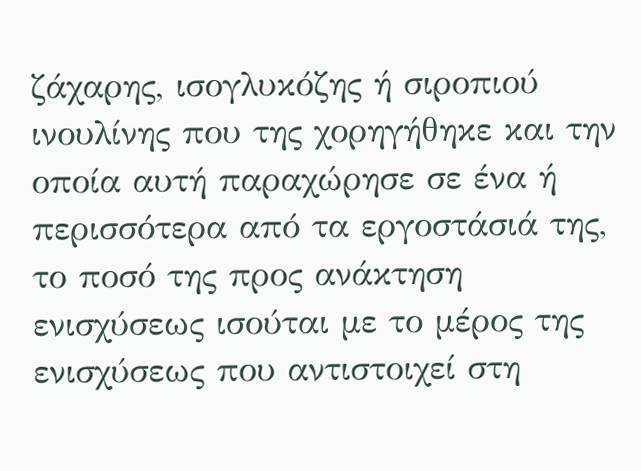ζάχαρης, ισογλυκόζης ή σιροπιού ινουλίνης που της χορηγήθηκε και την οποία αυτή παραχώρησε σε ένα ή περισσότερα από τα εργοστάσιά της, το ποσό της προς ανάκτηση ενισχύσεως ισούται με το μέρος της ενισχύσεως που αντιστοιχεί στη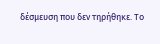δέσμευση που δεν τηρήθηκε. Το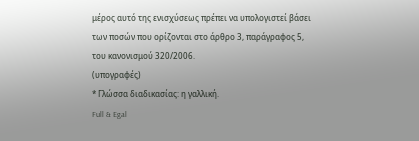μέρος αυτό της ενισχύσεως πρέπει να υπολογιστεί βάσει των ποσών που ορίζονται στο άρθρο 3, παράγραφος 5, του κανονισμού 320/2006.
(υπογραφές)
* Γλώσσα διαδικασίας: η γαλλική.
Full & Egal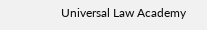Universal Law Academy